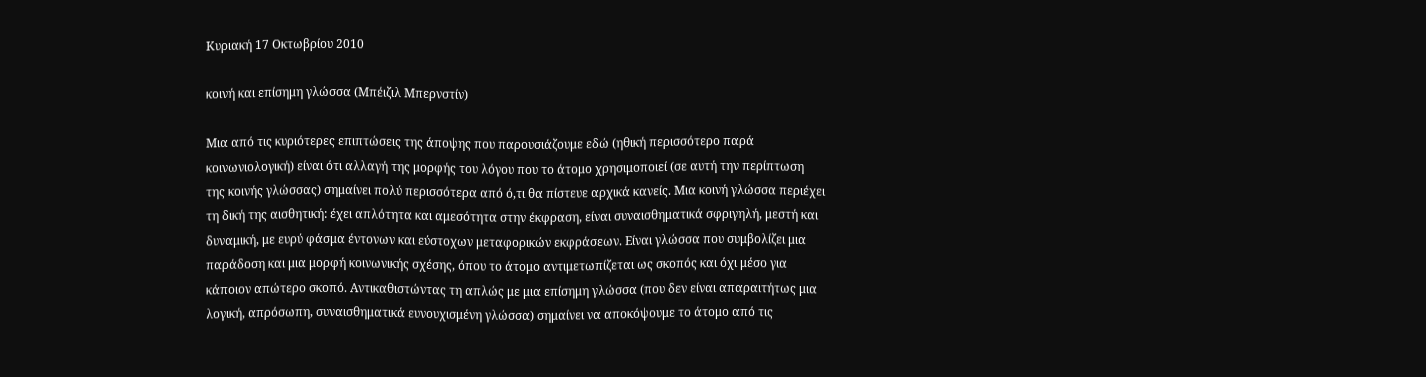Κυριακή 17 Οκτωβρίου 2010

κοινή και επίσημη γλώσσα (Μπέιζιλ Μπερνστίν)

Μια από τις κυριότερες επιπτώσεις της άποψης που παρουσιάζουμε εδώ (ηθική περισσότερο παρά κοινωνιολογική) είναι ότι αλλαγή της μορφής του λόγου που το άτομο χρησιμοποιεί (σε αυτή την περίπτωση της κοινής γλώσσας) σημαίνει πολύ περισσότερα από ό,τι θα πίστευε αρχικά κανείς. Μια κοινή γλώσσα περιέχει τη δική της αισθητική: έχει απλότητα και αμεσότητα στην έκφραση, είναι συναισθηματικά σφριγηλή, μεστή και δυναμική, με ευρύ φάσμα έντονων και εύστοχων μεταφορικών εκφράσεων. Είναι γλώσσα που συμβολίζει μια παράδοση και μια μορφή κοινωνικής σχέσης, όπου το άτομο αντιμετωπίζεται ως σκοπός και όχι μέσο για κάποιον απώτερο σκοπό. Αντικαθιστώντας τη απλώς με μια επίσημη γλώσσα (που δεν είναι απαραιτήτως μια λογική, απρόσωπη, συναισθηματικά ευνουχισμένη γλώσσα) σημαίνει να αποκόψουμε το άτομο από τις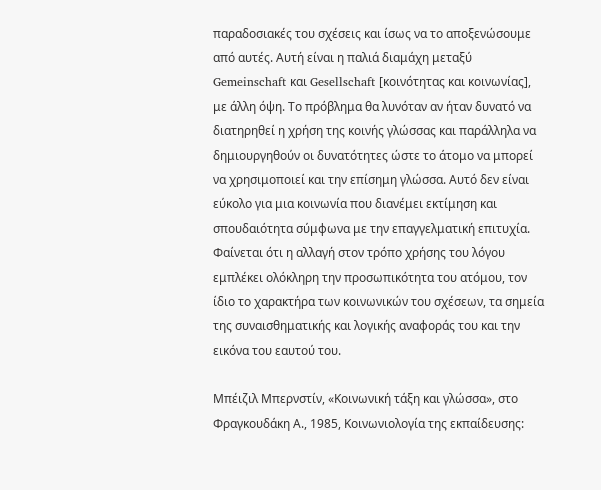παραδοσιακές του σχέσεις και ίσως να το αποξενώσουμε από αυτές. Αυτή είναι η παλιά διαμάχη μεταξύ Gemeinschaft και Gesellschaft [κοινότητας και κοινωνίας], με άλλη όψη. Το πρόβλημα θα λυνόταν αν ήταν δυνατό να διατηρηθεί η χρήση της κοινής γλώσσας και παράλληλα να δημιουργηθούν οι δυνατότητες ώστε το άτομο να μπορεί να χρησιμοποιεί και την επίσημη γλώσσα. Αυτό δεν είναι εύκολο για μια κοινωνία που διανέμει εκτίμηση και σπουδαιότητα σύμφωνα με την επαγγελματική επιτυχία. Φαίνεται ότι η αλλαγή στον τρόπο χρήσης του λόγου εμπλέκει ολόκληρη την προσωπικότητα του ατόμου, τον ίδιο το χαρακτήρα των κοινωνικών του σχέσεων, τα σημεία της συναισθηματικής και λογικής αναφοράς του και την εικόνα του εαυτού του.

Μπέιζιλ Μπερνστίν, «Κοινωνική τάξη και γλώσσα», στο Φραγκουδάκη Α., 1985, Κοινωνιολογία της εκπαίδευσης: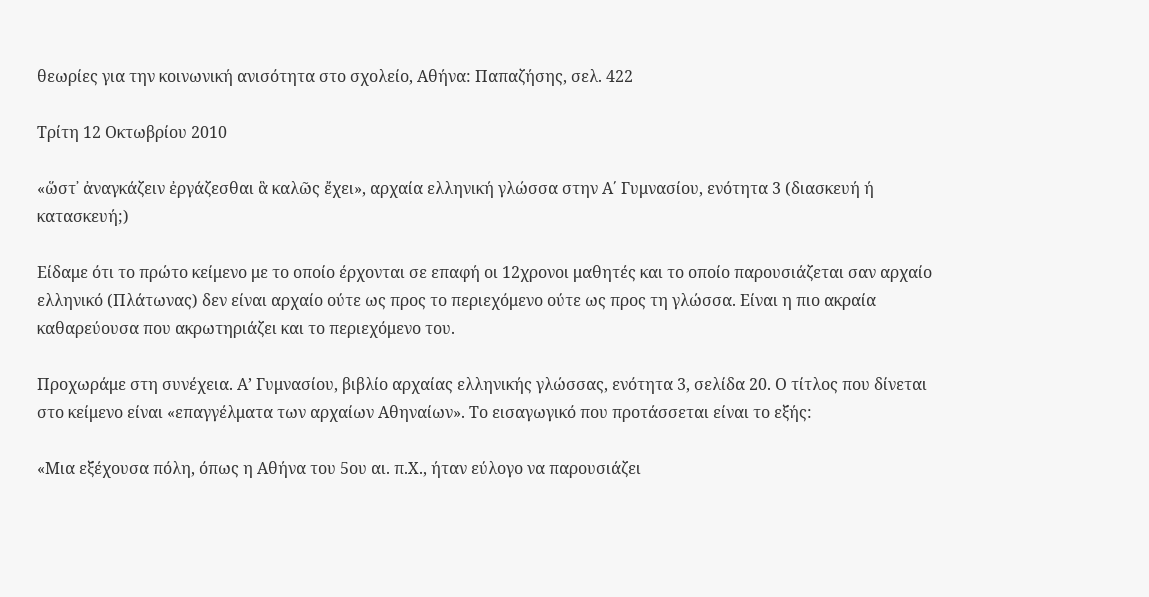θεωρίες για την κοινωνική ανισότητα στο σχολείο, Αθήνα: Παπαζήσης, σελ. 422

Τρίτη 12 Οκτωβρίου 2010

«ὥστ᾽ ἀναγκάζειν ἐργάζεσθαι ἃ καλῶς ἔχει», αρχαία ελληνική γλώσσα στην Α΄ Γυμνασίου, ενότητα 3 (διασκευή ή κατασκευή;)

Είδαμε ότι το πρώτο κείμενο με το οποίο έρχονται σε επαφή οι 12χρονοι μαθητές και το οποίο παρουσιάζεται σαν αρχαίο ελληνικό (Πλάτωνας) δεν είναι αρχαίο ούτε ως προς το περιεχόμενο ούτε ως προς τη γλώσσα. Είναι η πιο ακραία καθαρεύουσα που ακρωτηριάζει και το περιεχόμενο του.

Προχωράμε στη συνέχεια. Α’ Γυμνασίου, βιβλίο αρχαίας ελληνικής γλώσσας, ενότητα 3, σελίδα 20. Ο τίτλος που δίνεται στο κείμενο είναι «επαγγέλματα των αρχαίων Αθηναίων». Το εισαγωγικό που προτάσσεται είναι το εξής:

«Μια εξέχουσα πόλη, όπως η Αθήνα του 5ου αι. π.Χ., ήταν εύλογο να παρουσιάζει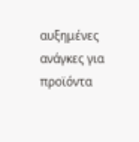αυξημένες ανάγκες για προϊόντα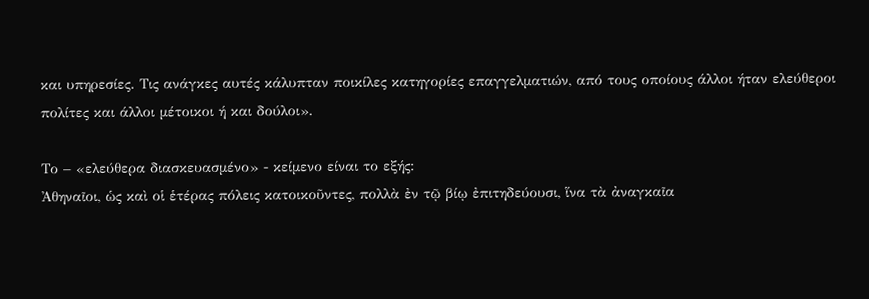και υπηρεσίες. Τις ανάγκες αυτές κάλυπταν ποικίλες κατηγορίες επαγγελματιών, από τους οποίους άλλοι ήταν ελεύθεροι πολίτες και άλλοι μέτοικοι ή και δούλοι».

Το – «ελεύθερα διασκευασμένο» - κείμενο είναι το εξής:
Ἀθηναῖοι, ὡς καὶ οἱ ἑτέρας πόλεις κατοικοῦντες, πολλὰ ἐν τῷ βίῳ ἐπιτηδεύουσι, ἵνα τὰ ἀναγκαῖα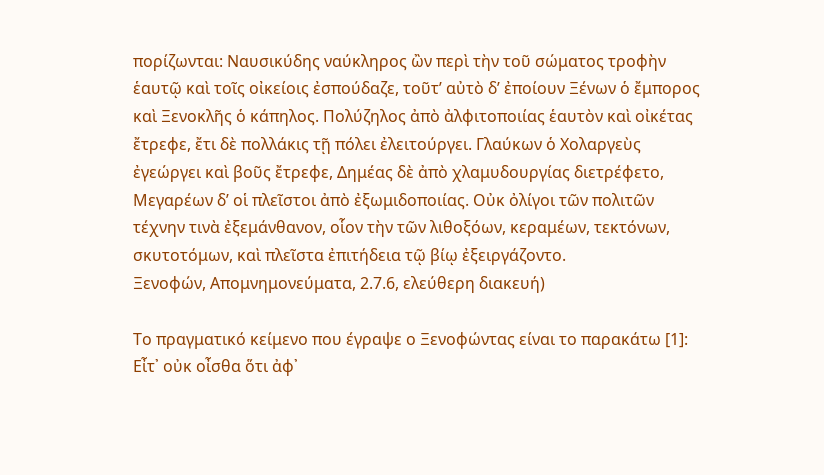πορίζωνται: Ναυσικύδης ναύκληρος ὢν περὶ τὴν τοῦ σώματος τροφὴν ἑαυτῷ καὶ τοῖς οἰκείοις ἐσπούδαζε, τοῦτ’ αὐτὸ δ’ ἐποίουν Ξένων ὁ ἔμπορος καὶ Ξενοκλῆς ὁ κάπηλος. Πολύζηλος ἀπὸ ἀλφιτοποιίας ἑαυτὸν καὶ οἰκέτας ἔτρεφε, ἔτι δὲ πολλάκις τῇ πόλει ἐλειτούργει. Γλαύκων ὁ Χολαργεὺς ἐγεώργει καὶ βοῦς ἔτρεφε, Δημέας δὲ ἀπὸ χλαμυδουργίας διετρέφετο, Μεγαρέων δ’ οἱ πλεῖστοι ἀπὸ ἐξωμιδοποιίας. Οὐκ ὀλίγοι τῶν πολιτῶν τέχνην τινὰ ἐξεμάνθανον, οἷον τὴν τῶν λιθοξόων, κεραμέων, τεκτόνων, σκυτοτόμων, καὶ πλεῖστα ἐπιτήδεια τῷ βίῳ ἐξειργάζοντο.
Ξενοφών, Απομνημονεύματα, 2.7.6, ελεύθερη διακευή)

Το πραγματικό κείμενο που έγραψε ο Ξενοφώντας είναι το παρακάτω [1]:
Εἶτ᾽ οὐκ οἶσθα ὅτι ἀφ᾽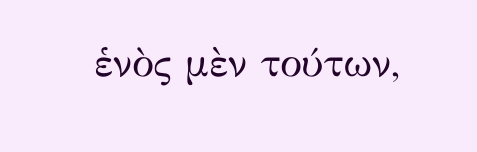ἑνὸς μὲν τούτων,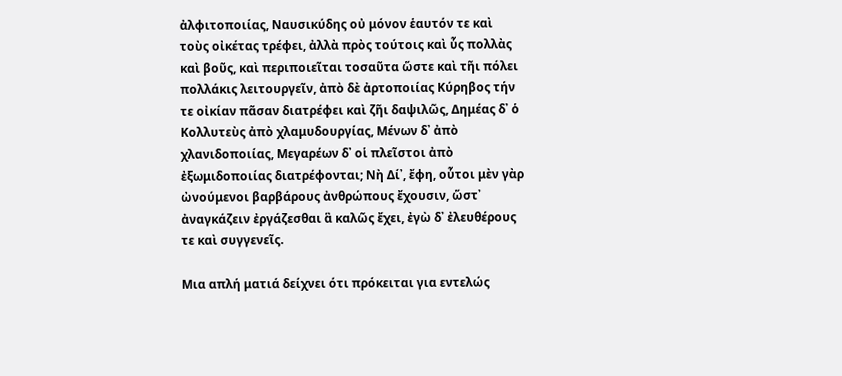ἀλφιτοποιίας, Ναυσικύδης οὐ μόνον ἑαυτόν τε καὶ τοὺς οἰκέτας τρέφει, ἀλλὰ πρὸς τούτοις καὶ ὗς πολλὰς καὶ βοῦς, καὶ περιποιεῖται τοσαῦτα ὥστε καὶ τῆι πόλει πολλάκις λειτουργεῖν, ἀπὸ δὲ ἀρτοποιίας Κύρηβος τήν τε οἰκίαν πᾶσαν διατρέφει καὶ ζῆι δαψιλῶς, Δημέας δ᾽ ὁ Κολλυτεὺς ἀπὸ χλαμυδουργίας, Μένων δ᾽ ἀπὸ χλανιδοποιίας, Μεγαρέων δ᾽ οἱ πλεῖστοι ἀπὸ ἐξωμιδοποιίας διατρέφονται; Νὴ Δί᾽, ἔφη, οὗτοι μὲν γὰρ ὠνούμενοι βαρβάρους ἀνθρώπους ἔχουσιν, ὥστ᾽ ἀναγκάζειν ἐργάζεσθαι ἃ καλῶς ἔχει, ἐγὼ δ᾽ ἐλευθέρους τε καὶ συγγενεῖς.

Μια απλή ματιά δείχνει ότι πρόκειται για εντελώς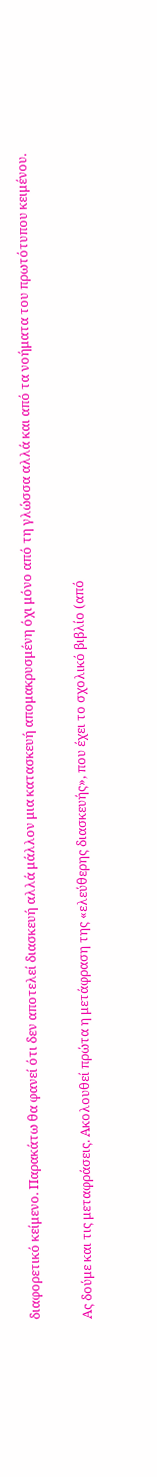διαφορετικό κείμενο. Παρακάτω θα φανεί ότι δεν αποτελεί διασκευή αλλά μάλλον μια κατασκευή απομακρυσμένη όχι μόνο από τη γλώσσα αλλά και από τα νοήματα του πρωτότυπου κειμένου.

Ας δούμε και τις μεταφράσεις. Ακολουθεί πρώτα η μετάφραση της «ελεύθερης διασκευής», που έχει το σχολικό βιβλίο (από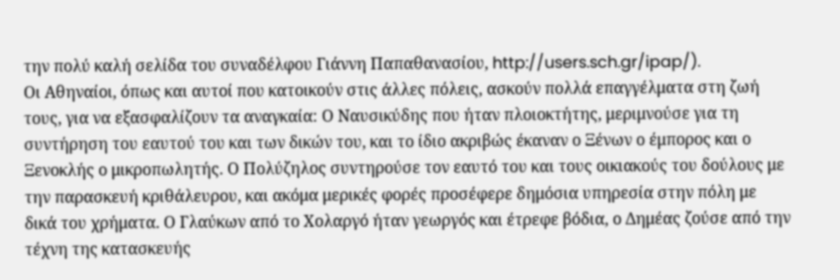την πολύ καλή σελίδα του συναδέλφου Γιάννη Παπαθανασίου, http://users.sch.gr/ipap/).
Οι Αθηναίοι, όπως και αυτοί που κατοικούν στις άλλες πόλεις, ασκούν πολλά επαγγέλματα στη ζωή τους, για να εξασφαλίζουν τα αναγκαία: Ο Ναυσικύδης που ήταν πλοιοκτήτης, μεριμνούσε για τη συντήρηση του εαυτού του και των δικών του, και το ίδιο ακριβώς έκαναν ο Ξένων ο έμπορος και ο Ξενοκλής ο μικροπωλητής. Ο Πολύζηλος συντηρούσε τον εαυτό του και τους οικιακούς του δούλους με την παρασκευή κριθάλευρου, και ακόμα μερικές φορές προσέφερε δημόσια υπηρεσία στην πόλη με δικά του χρήματα. Ο Γλαύκων από το Χολαργό ήταν γεωργός και έτρεφε βόδια, ο Δημέας ζούσε από την τέχνη της κατασκευής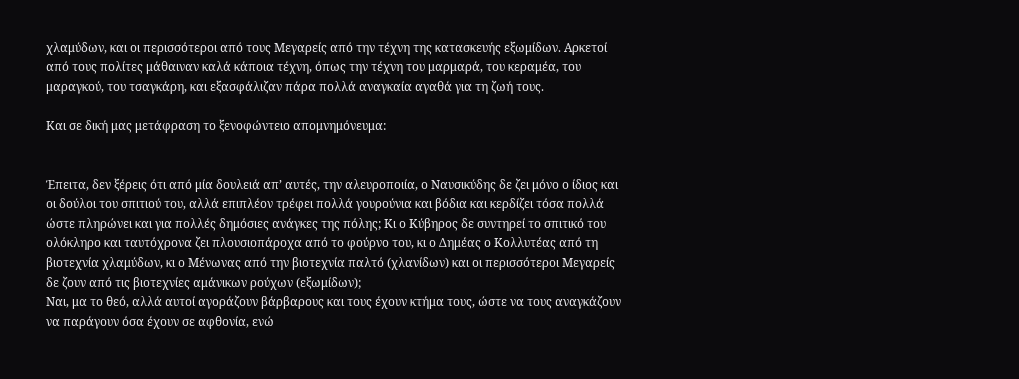χλαμύδων, και οι περισσότεροι από τους Μεγαρείς από την τέχνη της κατασκευής εξωμίδων. Αρκετοί από τους πολίτες μάθαιναν καλά κάποια τέχνη, όπως την τέχνη του μαρμαρά, του κεραμέα, του μαραγκού, του τσαγκάρη, και εξασφάλιζαν πάρα πολλά αναγκαία αγαθά για τη ζωή τους.

Και σε δική μας μετάφραση το ξενοφώντειο απομνημόνευμα:


Έπειτα, δεν ξέρεις ότι από μία δουλειά απ’ αυτές, την αλευροποιία, ο Ναυσικύδης δε ζει μόνο ο ίδιος και οι δούλοι του σπιτιού του, αλλά επιπλέον τρέφει πολλά γουρούνια και βόδια και κερδίζει τόσα πολλά ώστε πληρώνει και για πολλές δημόσιες ανάγκες της πόλης; Κι ο Κύβηρος δε συντηρεί το σπιτικό του ολόκληρο και ταυτόχρονα ζει πλουσιοπάροχα από το φούρνο του, κι ο Δημέας ο Κολλυτέας από τη βιοτεχνία χλαμύδων, κι ο Μένωνας από την βιοτεχνία παλτό (χλανίδων) και οι περισσότεροι Μεγαρείς δε ζουν από τις βιοτεχνίες αμάνικων ρούχων (εξωμίδων);
Ναι, μα το θεό, αλλά αυτοί αγοράζουν βάρβαρους και τους έχουν κτήμα τους, ώστε να τους αναγκάζουν να παράγουν όσα έχουν σε αφθονία, ενώ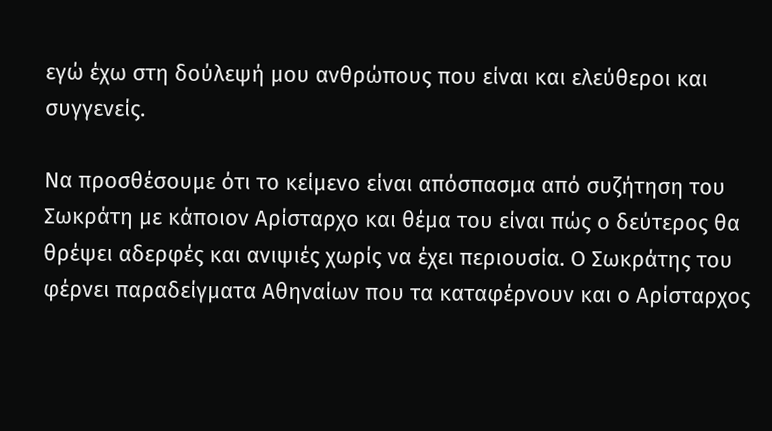εγώ έχω στη δούλεψή μου ανθρώπους που είναι και ελεύθεροι και συγγενείς.

Να προσθέσουμε ότι το κείμενο είναι απόσπασμα από συζήτηση του Σωκράτη με κάποιον Αρίσταρχο και θέμα του είναι πώς ο δεύτερος θα θρέψει αδερφές και ανιψιές χωρίς να έχει περιουσία. Ο Σωκράτης του φέρνει παραδείγματα Αθηναίων που τα καταφέρνουν και ο Αρίσταρχος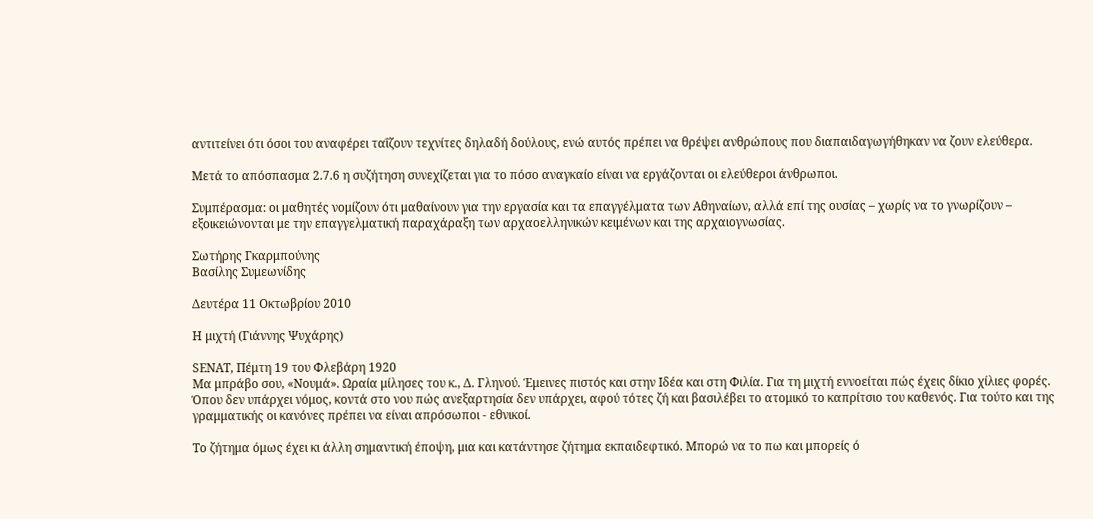αντιτείνει ότι όσοι του αναφέρει ταΐζουν τεχνίτες δηλαδή δούλους, ενώ αυτός πρέπει να θρέψει ανθρώπους που διαπαιδαγωγήθηκαν να ζουν ελεύθερα.

Μετά το απόσπασμα 2.7.6 η συζήτηση συνεχίζεται για το πόσο αναγκαίο είναι να εργάζονται οι ελεύθεροι άνθρωποι.

Συμπέρασμα: οι μαθητές νομίζουν ότι μαθαίνουν για την εργασία και τα επαγγέλματα των Αθηναίων, αλλά επί της ουσίας – χωρίς να το γνωρίζουν – εξοικειώνονται με την επαγγελματική παραχάραξη των αρχαοελληνικών κειμένων και της αρχαιογνωσίας.

Σωτήρης Γκαρμπούνης
Βασίλης Συμεωνίδης

Δευτέρα 11 Οκτωβρίου 2010

Η μιχτή (Γιάννης Ψυχάρης)

SΕΝΑΤ, Πέμτη 19 του Φλεβάρη 1920
Μα μπράβο σου, «Νουμά». Ωραία μίλησες του κ., Δ. Γληνού. Έμεινες πιστός και στην Ιδέα και στη Φιλία. Για τη μιχτή εννοείται πώς έχεις δίκιο χίλιες φορές. Όπου δεν υπάρχει νόμος, κοντά στο νου πώς ανεξαρτησία δεν υπάρχει, αφού τότες ζή και βασιλέβει το ατομικό το καπρίτσιο του καθενός. Για τούτο και της γραμματικής οι κανόνες πρέπει να είναι απρόσωποι - εθνικοί.

Το ζήτημα όμως έχει κι άλλη σημαντική έποψη, μια και κατάντησε ζήτημα εκπαιδεφτικό. Μπορώ να το πω και μπορείς ό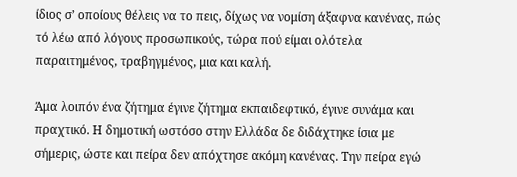ίδιος σ’ οποίους θέλεις να το πεις, δίχως να νομίση άξαφνα κανένας, πώς τό λέω από λόγους προσωπικούς, τώρα πού είμαι ολότελα παραιτημένος, τραβηγμένος, μια και καλή.

Άμα λοιπόν ένα ζήτημα έγινε ζήτημα εκπαιδεφτικό, έγινε συνάμα και πραχτικό. Η δημοτική ωστόσο στην Ελλάδα δε διδάχτηκε ίσια με σήμερις, ώστε και πείρα δεν απόχτησε ακόμη κανένας. Την πείρα εγώ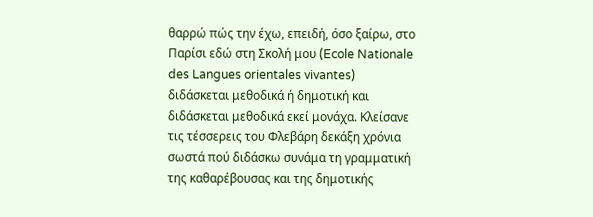θαρρώ πώς την έχω, επειδή, όσο ξαίρω, στο Παρίσι εδώ στη Σκολή μου (Ecole Nationale des Langues orientales vivantes) διδάσκεται μεθοδικά ή δημοτική και διδάσκεται μεθοδικά εκεί μονάχα. Κλείσανε τις τέσσερεις του Φλεβάρη δεκάξη χρόνια σωστά πού διδάσκω συνάμα τη γραμματική της καθαρέβουσας και της δημοτικής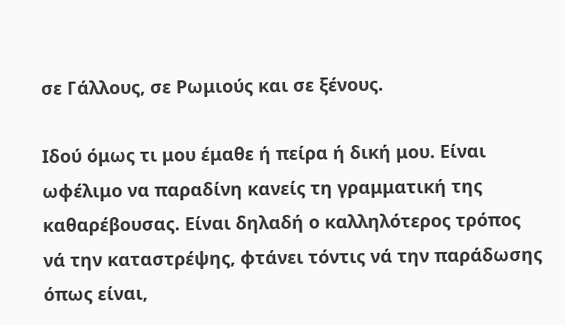σε Γάλλους, σε Ρωμιούς και σε ξένους.

Ιδού όμως τι μου έμαθε ή πείρα ή δική μου. Είναι ωφέλιμο να παραδίνη κανείς τη γραμματική της καθαρέβουσας. Είναι δηλαδή ο καλληλότερος τρόπος νά την καταστρέψης, φτάνει τόντις νά την παράδωσης όπως είναι,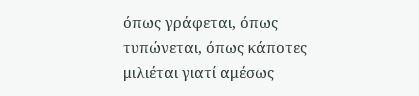όπως γράφεται, όπως τυπώνεται, όπως κάποτες μιλιέται γιατί αμέσως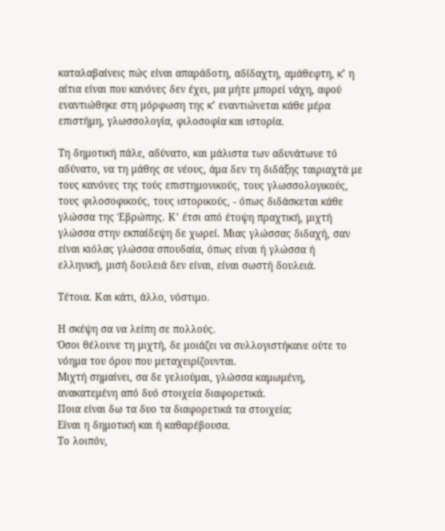καταλαβαίνεις πώς είναι απαράδοτη, αδίδαχτη, αμάθεφτη, κ’ η αίτια είναι που κανόνες δεν έχει, μα μήτε μπορεί νάχη, αφού εναντιώθηκε στη μόρφωση της κ’ εναντιώνεται κάθε μέρα επιστήμη, γλωσσολογία, φιλοσοφία και ιστορία.

Τη δημοτική πάλε, αδύνατο, και μάλιστα των αδυνάτωνε τό αδύνατο, να τη μάθης σε νέους, άμα δεν τη διδάξης ταιριαχτά με τους κανόνες της τούς επιστημονικούς, τους γλωσσολογικούς, τους φιλοσοφικούς, τους ιστορικούς, - όπως διδάσκεται κάθε γλώσσα της Έβρώπης. Κ’ έτσι από έτοψη πραχτική, μιχτή γλώσσα στην εκπαίδεψη δε χωρεί. Μιας γλώσσας διδαχή, σαν είναι κιόλας γλώσσα σπουδαία, όπως είναι ή γλώσσα ή ελληνική, μισή δουλειά δεν είναι, είναι σωστή δουλειά.

Τέτοια. Και κάτι, άλλο, νόστιμο.

Η σκέψη σα να λείπη σε πολλούς.
Όσοι θέλουνε τη μιχτή, δε μοιάζει να συλλογιστήκανε ούτε το νόημα του όρου που μεταχειρίζουνται.
Μιχτή σημαίνει, σα δε γελιούμαι, γλώσσα καμωμένη, ανακατεμένη από δυό στοιχεία διαφορετικά.
Ποια είναι δω τα δυο τα διαφορετικά τα στοιχεία;
Είναι η δημοτική και ή καθαρέβουσα.
Το λοιπόν,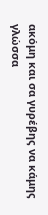ακόμη και σα γυρέβης να κάμης γλώσσα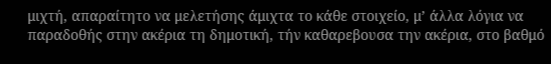μιχτή, απαραίτητο να μελετήσης άμιχτα το κάθε στοιχείο, μ’ άλλα λόγια να παραδοθής στην ακέρια τη δημοτική, τήν καθαρεβουσα την ακέρια, στο βαθμό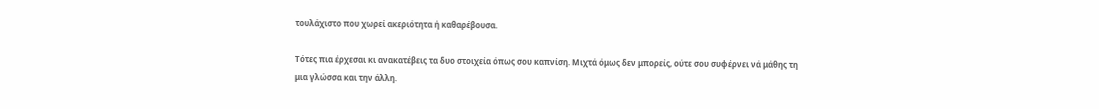τουλάχιστο που χωρεί ακεριότητα ή καθαρέβουσα.

Τότες πια έρχεσαι κι ανακατέβεις τα δυο στοιχεία όπως σου καπνίση. Μιχτά όμως δεν μπορείς, ούτε σου συφέρνει νά μάθης τη μια γλώσσα και την άλλη.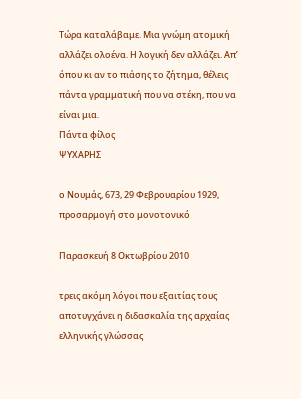Τώρα καταλάβαμε. Μια γνώμη ατομική αλλάζει ολοένα. Η λογική δεν αλλάζει. Απ’ όπου κι αν το πιάσης το ζήτημα, θέλεις πάντα γραμματική που να στέκη, που να είναι μια.
Πάντα φίλος
ΨΥΧΑΡΗΣ

ο Νουμάς, 673, 29 Φεβρουαρίου 1929, προσαρμογή στο μονοτονικό

Παρασκευή 8 Οκτωβρίου 2010

τρεις ακόμη λόγοι που εξαιτίας τους αποτυγχάνει η διδασκαλία της αρχαίας ελληνικής γλώσσας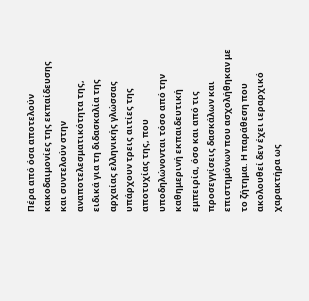Πέρα από όσα αποτελούν κακοδαιμονίες της εκπαίδευσης και συντελούν στην αναποτελεσματικότητα της, ειδικά για τη διδασκαλία της αρχαίας ελληνικής γλώσσας υπάρχουν τρεις αιτίες της αποτυχίας της, που υποδηλώνονται τόσο από την καθημερινή εκπαιδευτική εμπειρία, όσο και από τις προσεγγίσεις δασκάλων και επιστημόνων που ασχολήθηκαν με το ζήτημα. Η παράθεση που ακολουθεί δεν έχει ιεραρχικό χαρακτήρα ως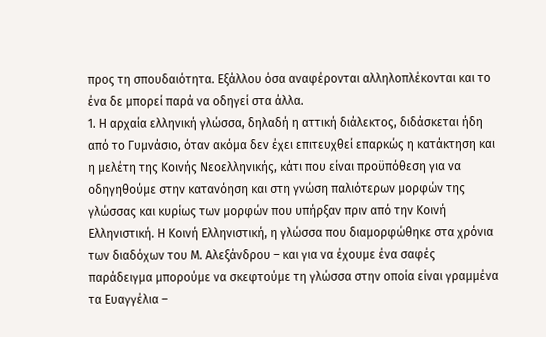προς τη σπουδαιότητα. Εξάλλου όσα αναφέρονται αλληλοπλέκονται και το ένα δε μπορεί παρά να οδηγεί στα άλλα.
1. Η αρχαία ελληνική γλώσσα, δηλαδή η αττική διάλεκτος, διδάσκεται ήδη από το Γυμνάσιο, όταν ακόμα δεν έχει επιτευχθεί επαρκώς η κατάκτηση και η μελέτη της Κοινής Νεοελληνικής, κάτι που είναι προϋπόθεση για να οδηγηθούμε στην κατανόηση και στη γνώση παλιότερων μορφών της γλώσσας και κυρίως των μορφών που υπήρξαν πριν από την Κοινή Ελληνιστική. Η Κοινή Ελληνιστική, η γλώσσα που διαμορφώθηκε στα χρόνια των διαδόχων του Μ. Αλεξάνδρου – και για να έχουμε ένα σαφές παράδειγμα μπορούμε να σκεφτούμε τη γλώσσα στην οποία είναι γραμμένα τα Ευαγγέλια –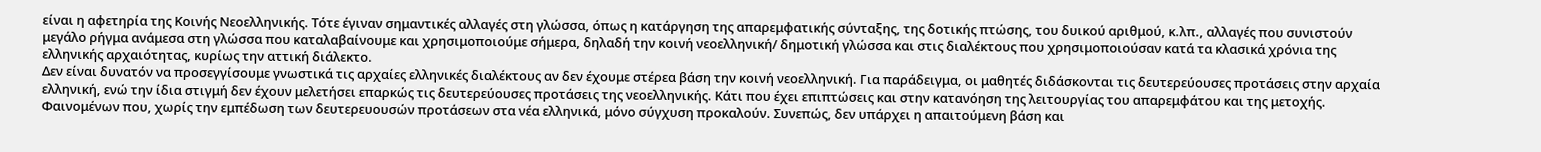είναι η αφετηρία της Κοινής Νεοελληνικής. Τότε έγιναν σημαντικές αλλαγές στη γλώσσα, όπως η κατάργηση της απαρεμφατικής σύνταξης, της δοτικής πτώσης, του δυικού αριθμού, κ.λπ., αλλαγές που συνιστούν μεγάλο ρήγμα ανάμεσα στη γλώσσα που καταλαβαίνουμε και χρησιμοποιούμε σήμερα, δηλαδή την κοινή νεοελληνική/ δημοτική γλώσσα και στις διαλέκτους που χρησιμοποιούσαν κατά τα κλασικά χρόνια της ελληνικής αρχαιότητας, κυρίως την αττική διάλεκτο.
Δεν είναι δυνατόν να προσεγγίσουμε γνωστικά τις αρχαίες ελληνικές διαλέκτους αν δεν έχουμε στέρεα βάση την κοινή νεοελληνική. Για παράδειγμα, οι μαθητές διδάσκονται τις δευτερεύουσες προτάσεις στην αρχαία ελληνική, ενώ την ίδια στιγμή δεν έχουν μελετήσει επαρκώς τις δευτερεύουσες προτάσεις της νεοελληνικής. Κάτι που έχει επιπτώσεις και στην κατανόηση της λειτουργίας του απαρεμφάτου και της μετοχής. Φαινομένων που, χωρίς την εμπέδωση των δευτερευουσών προτάσεων στα νέα ελληνικά, μόνο σύγχυση προκαλούν. Συνεπώς, δεν υπάρχει η απαιτούμενη βάση και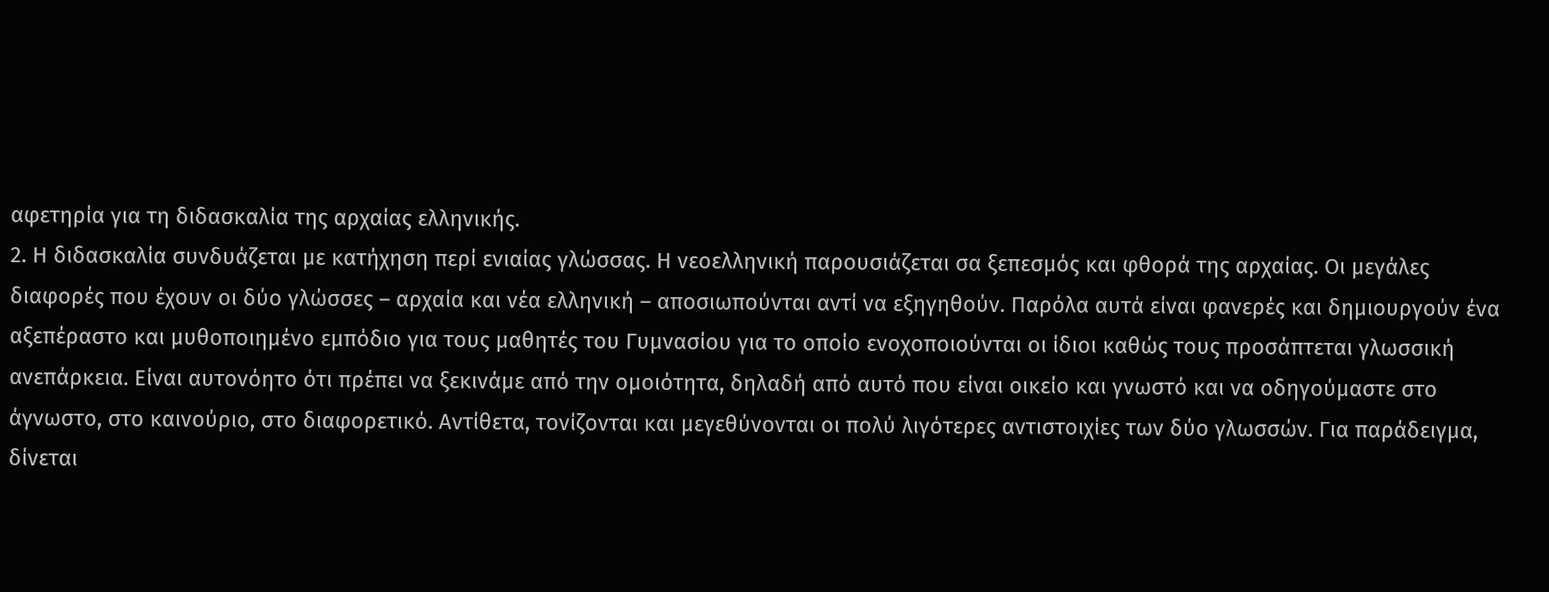αφετηρία για τη διδασκαλία της αρχαίας ελληνικής.
2. Η διδασκαλία συνδυάζεται με κατήχηση περί ενιαίας γλώσσας. Η νεοελληνική παρουσιάζεται σα ξεπεσμός και φθορά της αρχαίας. Οι μεγάλες διαφορές που έχουν οι δύο γλώσσες – αρχαία και νέα ελληνική – αποσιωπούνται αντί να εξηγηθούν. Παρόλα αυτά είναι φανερές και δημιουργούν ένα αξεπέραστο και μυθοποιημένο εμπόδιο για τους μαθητές του Γυμνασίου για το οποίο ενοχοποιούνται οι ίδιοι καθώς τους προσάπτεται γλωσσική ανεπάρκεια. Είναι αυτονόητο ότι πρέπει να ξεκινάμε από την ομοιότητα, δηλαδή από αυτό που είναι οικείο και γνωστό και να οδηγούμαστε στο άγνωστο, στο καινούριο, στο διαφορετικό. Αντίθετα, τονίζονται και μεγεθύνονται οι πολύ λιγότερες αντιστοιχίες των δύο γλωσσών. Για παράδειγμα, δίνεται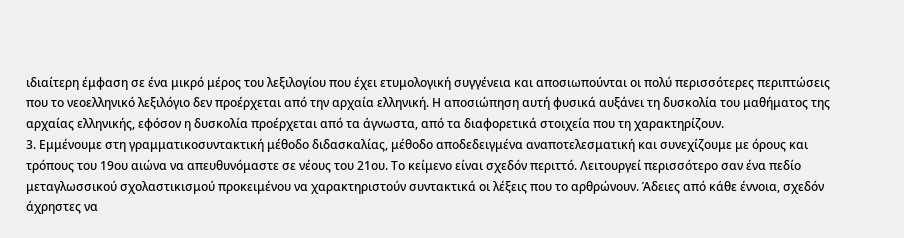ιδιαίτερη έμφαση σε ένα μικρό μέρος του λεξιλογίου που έχει ετυμολογική συγγένεια και αποσιωπούνται οι πολύ περισσότερες περιπτώσεις που το νεοελληνικό λεξιλόγιο δεν προέρχεται από την αρχαία ελληνική. Η αποσιώπηση αυτή φυσικά αυξάνει τη δυσκολία του μαθήματος της αρχαίας ελληνικής, εφόσον η δυσκολία προέρχεται από τα άγνωστα, από τα διαφορετικά στοιχεία που τη χαρακτηρίζουν.
3. Εμμένουμε στη γραμματικοσυντακτική μέθοδο διδασκαλίας, μέθοδο αποδεδειγμένα αναποτελεσματική και συνεχίζουμε με όρους και τρόπους του 19ου αιώνα να απευθυνόμαστε σε νέους του 21ου. Το κείμενο είναι σχεδόν περιττό. Λειτουργεί περισσότερο σαν ένα πεδίο μεταγλωσσικού σχολαστικισμού προκειμένου να χαρακτηριστούν συντακτικά οι λέξεις που το αρθρώνουν. Άδειες από κάθε έννοια, σχεδόν άχρηστες να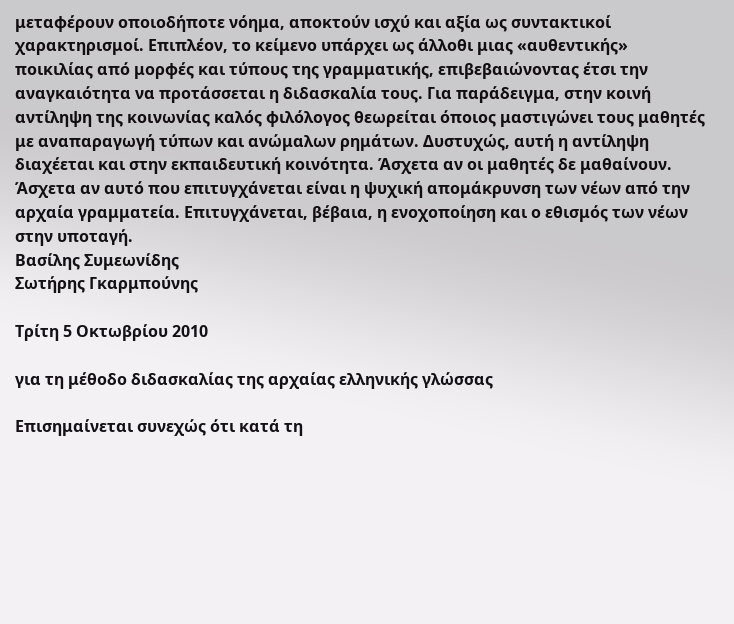μεταφέρουν οποιοδήποτε νόημα, αποκτούν ισχύ και αξία ως συντακτικοί χαρακτηρισμοί. Επιπλέον, το κείμενο υπάρχει ως άλλοθι μιας «αυθεντικής» ποικιλίας από μορφές και τύπους της γραμματικής, επιβεβαιώνοντας έτσι την αναγκαιότητα να προτάσσεται η διδασκαλία τους. Για παράδειγμα, στην κοινή αντίληψη της κοινωνίας καλός φιλόλογος θεωρείται όποιος μαστιγώνει τους μαθητές με αναπαραγωγή τύπων και ανώμαλων ρημάτων. Δυστυχώς, αυτή η αντίληψη διαχέεται και στην εκπαιδευτική κοινότητα. Άσχετα αν οι μαθητές δε μαθαίνουν. Άσχετα αν αυτό που επιτυγχάνεται είναι η ψυχική απομάκρυνση των νέων από την αρχαία γραμματεία. Επιτυγχάνεται, βέβαια, η ενοχοποίηση και ο εθισμός των νέων στην υποταγή.
Βασίλης Συμεωνίδης
Σωτήρης Γκαρμπούνης

Τρίτη 5 Οκτωβρίου 2010

για τη μέθοδο διδασκαλίας της αρχαίας ελληνικής γλώσσας

Επισημαίνεται συνεχώς ότι κατά τη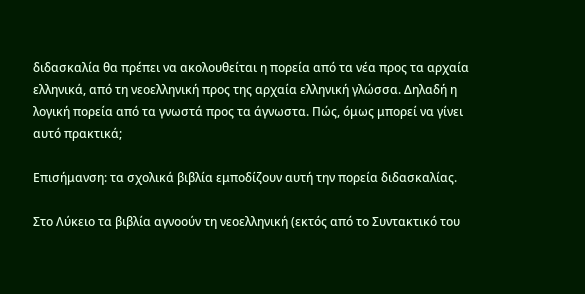διδασκαλία θα πρέπει να ακολουθείται η πορεία από τα νέα προς τα αρχαία ελληνικά, από τη νεοελληνική προς της αρχαία ελληνική γλώσσα. Δηλαδή η λογική πορεία από τα γνωστά προς τα άγνωστα. Πώς, όμως μπορεί να γίνει αυτό πρακτικά;

Επισήμανση: τα σχολικά βιβλία εμποδίζουν αυτή την πορεία διδασκαλίας.

Στο Λύκειο τα βιβλία αγνοούν τη νεοελληνική (εκτός από το Συντακτικό του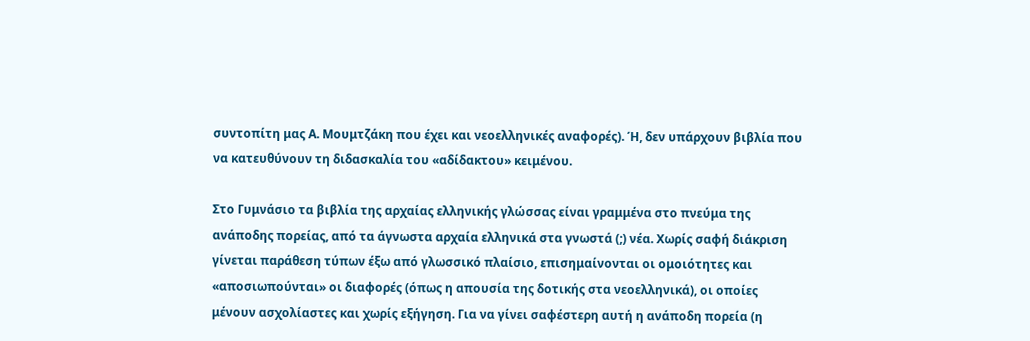συντοπίτη μας Α. Μουμτζάκη που έχει και νεοελληνικές αναφορές). Ή, δεν υπάρχουν βιβλία που να κατευθύνουν τη διδασκαλία του «αδίδακτου» κειμένου.

Στο Γυμνάσιο τα βιβλία της αρχαίας ελληνικής γλώσσας είναι γραμμένα στο πνεύμα της ανάποδης πορείας, από τα άγνωστα αρχαία ελληνικά στα γνωστά (;) νέα. Χωρίς σαφή διάκριση γίνεται παράθεση τύπων έξω από γλωσσικό πλαίσιο, επισημαίνονται οι ομοιότητες και «αποσιωπούνται» οι διαφορές (όπως η απουσία της δοτικής στα νεοελληνικά), οι οποίες μένουν ασχολίαστες και χωρίς εξήγηση. Για να γίνει σαφέστερη αυτή η ανάποδη πορεία (η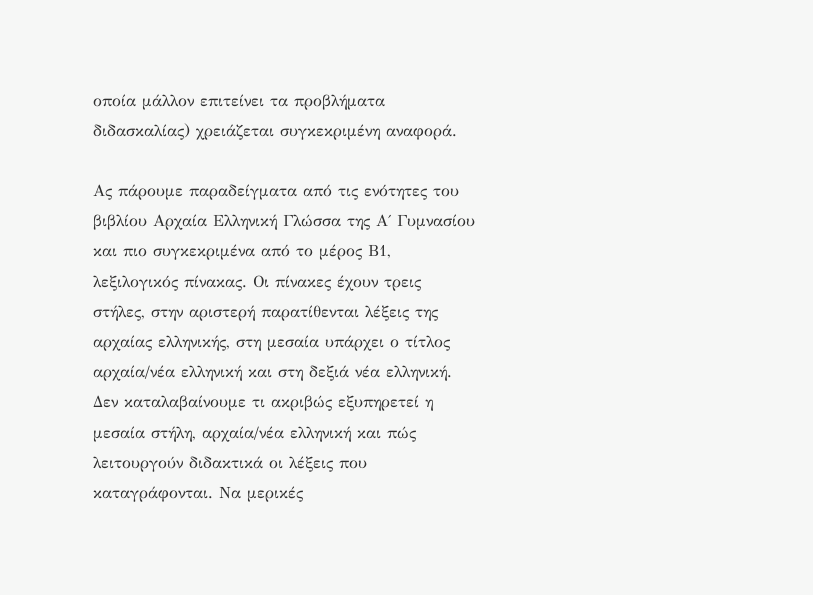οποία μάλλον επιτείνει τα προβλήματα διδασκαλίας) χρειάζεται συγκεκριμένη αναφορά.

Ας πάρουμε παραδείγματα από τις ενότητες του βιβλίου Αρχαία Ελληνική Γλώσσα της Α΄ Γυμνασίου και πιο συγκεκριμένα από το μέρος Β1, λεξιλογικός πίνακας. Οι πίνακες έχουν τρεις στήλες, στην αριστερή παρατίθενται λέξεις της αρχαίας ελληνικής, στη μεσαία υπάρχει ο τίτλος αρχαία/νέα ελληνική και στη δεξιά νέα ελληνική. Δεν καταλαβαίνουμε τι ακριβώς εξυπηρετεί η μεσαία στήλη, αρχαία/νέα ελληνική και πώς λειτουργούν διδακτικά οι λέξεις που καταγράφονται. Να μερικές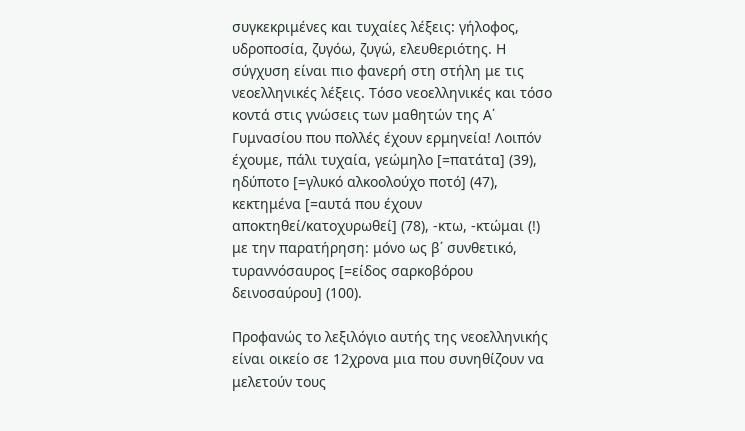συγκεκριμένες και τυχαίες λέξεις: γήλοφος, υδροποσία, ζυγόω, ζυγώ, ελευθεριότης. Η σύγχυση είναι πιο φανερή στη στήλη με τις νεοελληνικές λέξεις. Τόσο νεοελληνικές και τόσο κοντά στις γνώσεις των μαθητών της Α΄ Γυμνασίου που πολλές έχουν ερμηνεία! Λοιπόν έχουμε, πάλι τυχαία, γεώμηλο [=πατάτα] (39), ηδύποτο [=γλυκό αλκοολούχο ποτό] (47), κεκτημένα [=αυτά που έχουν αποκτηθεί/κατοχυρωθεί] (78), -κτω, -κτώμαι (!) με την παρατήρηση: μόνο ως β΄ συνθετικό, τυραννόσαυρος [=είδος σαρκοβόρου δεινοσαύρου] (100).

Προφανώς το λεξιλόγιο αυτής της νεοελληνικής είναι οικείο σε 12χρονα μια που συνηθίζουν να μελετούν τους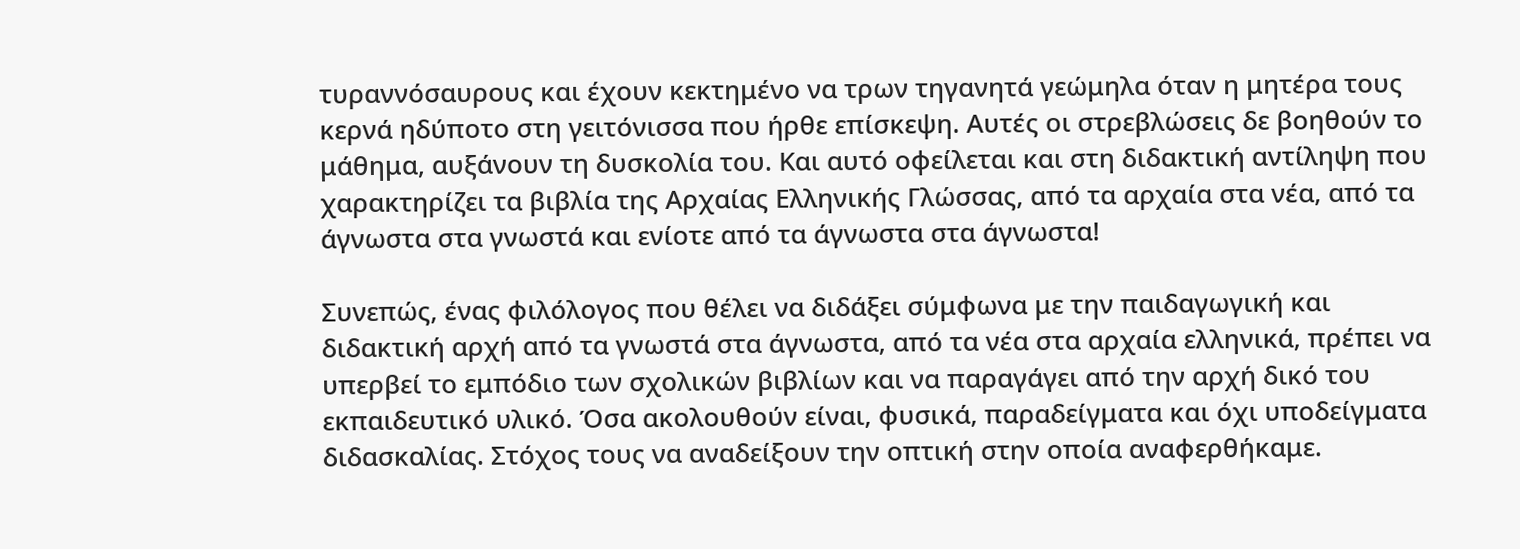τυραννόσαυρους και έχουν κεκτημένο να τρων τηγανητά γεώμηλα όταν η μητέρα τους κερνά ηδύποτο στη γειτόνισσα που ήρθε επίσκεψη. Αυτές οι στρεβλώσεις δε βοηθούν το μάθημα, αυξάνουν τη δυσκολία του. Και αυτό οφείλεται και στη διδακτική αντίληψη που χαρακτηρίζει τα βιβλία της Αρχαίας Ελληνικής Γλώσσας, από τα αρχαία στα νέα, από τα άγνωστα στα γνωστά και ενίοτε από τα άγνωστα στα άγνωστα!

Συνεπώς, ένας φιλόλογος που θέλει να διδάξει σύμφωνα με την παιδαγωγική και διδακτική αρχή από τα γνωστά στα άγνωστα, από τα νέα στα αρχαία ελληνικά, πρέπει να υπερβεί το εμπόδιο των σχολικών βιβλίων και να παραγάγει από την αρχή δικό του εκπαιδευτικό υλικό. Όσα ακολουθούν είναι, φυσικά, παραδείγματα και όχι υποδείγματα διδασκαλίας. Στόχος τους να αναδείξουν την οπτική στην οποία αναφερθήκαμε.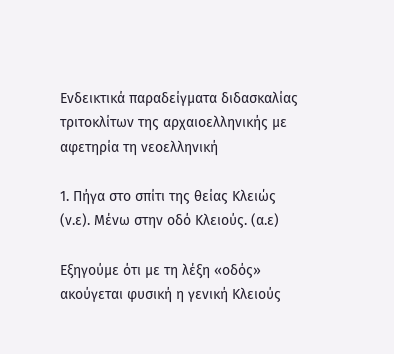Ενδεικτικά παραδείγματα διδασκαλίας τριτοκλίτων της αρχαιοελληνικής με αφετηρία τη νεοελληνική

1. Πήγα στο σπίτι της θείας Κλειώς (ν.ε). Μένω στην οδό Κλειούς. (α.ε)

Εξηγούμε ότι με τη λέξη «οδός» ακούγεται φυσική η γενική Κλειούς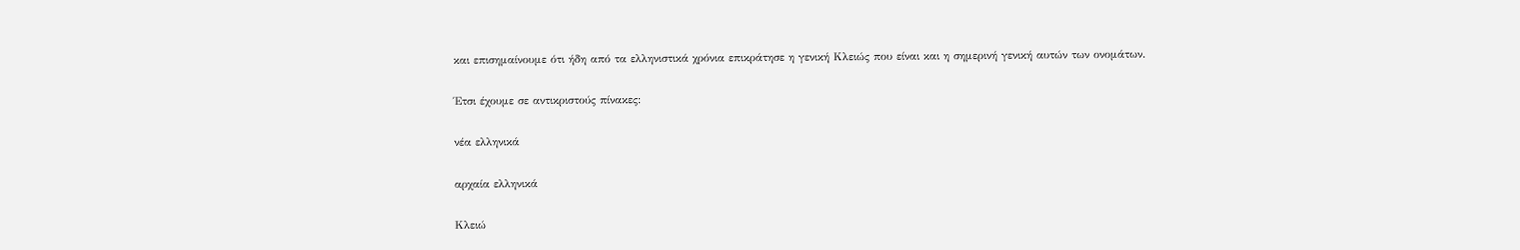και επισημαίνουμε ότι ήδη από τα ελληνιστικά χρόνια επικράτησε η γενική Κλειώς που είναι και η σημερινή γενική αυτών των ονομάτων.

Έτσι έχουμε σε αντικριστούς πίνακες:

νέα ελληνικά

αρχαία ελληνικά

Κλειώ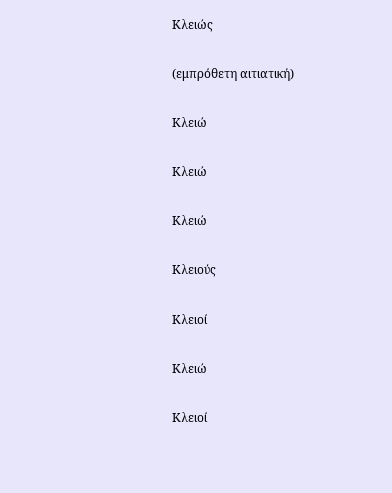Κλειώς

(εμπρόθετη αιτιατική)

Κλειώ

Κλειώ

Κλειώ

Κλειούς

Κλειοί

Κλειώ

Κλειοί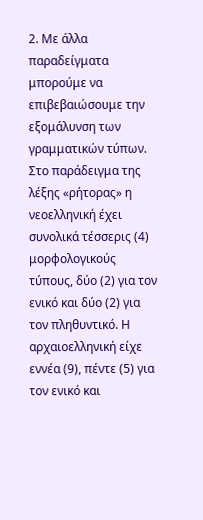2. Με άλλα παραδείγματα μπορούμε να επιβεβαιώσουμε την εξομάλυνση των γραμματικών τύπων. Στο παράδειγμα της λέξης «ρήτορας» η νεοελληνική έχει συνολικά τέσσερις (4) μορφολογικούς τύπους, δύο (2) για τον ενικό και δύο (2) για τον πληθυντικό. Η αρχαιοελληνική είχε εννέα (9), πέντε (5) για τον ενικό και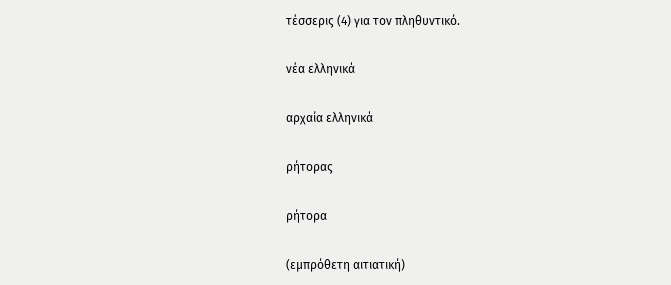τέσσερις (4) για τον πληθυντικό.

νέα ελληνικά

αρχαία ελληνικά

ρήτορας

ρήτορα

(εμπρόθετη αιτιατική)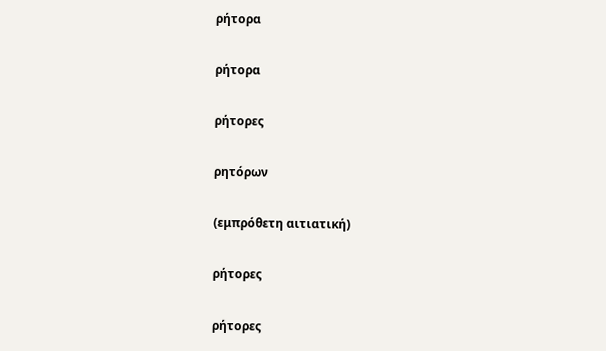ρήτορα

ρήτορα

ρήτορες

ρητόρων

(εμπρόθετη αιτιατική)

ρήτορες

ρήτορες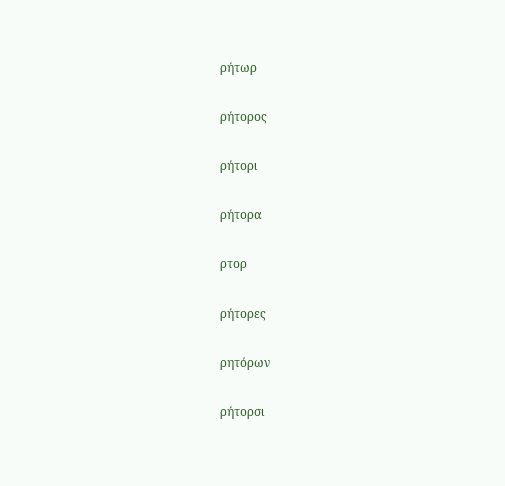ρήτωρ

ρήτορος

ρήτορι

ρήτορα

ρτορ

ρήτορες

ρητόρων

ρήτορσι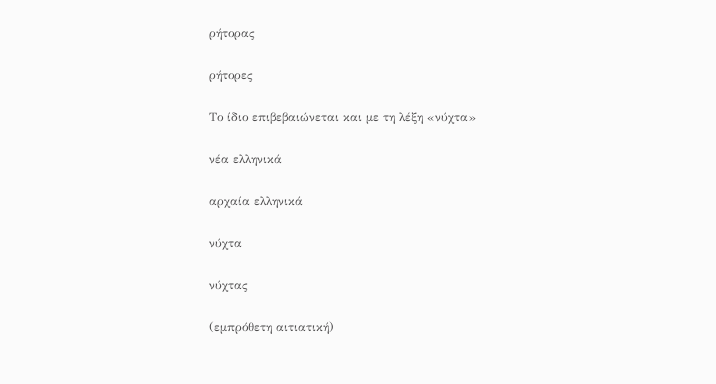ρήτορας

ρήτορες

Το ίδιο επιβεβαιώνεται και με τη λέξη «νύχτα»

νέα ελληνικά

αρχαία ελληνικά

νύχτα

νύχτας

(εμπρόθετη αιτιατική)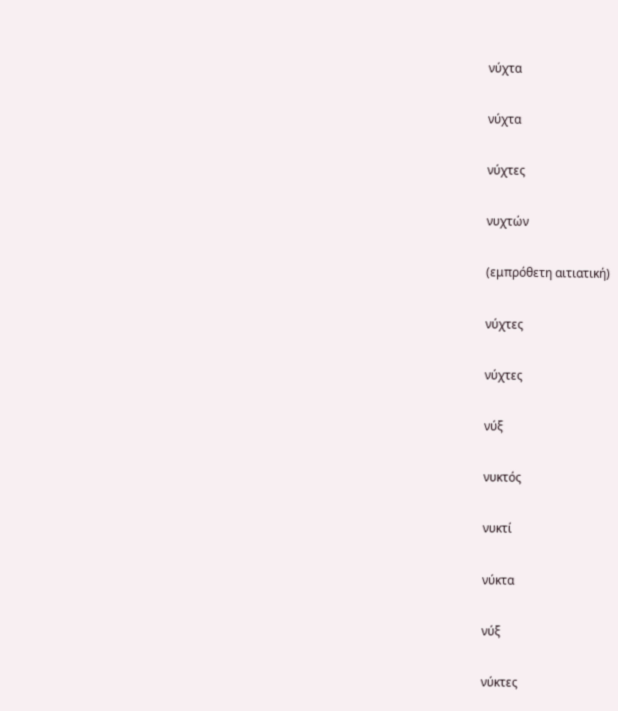νύχτα

νύχτα

νύχτες

νυχτών

(εμπρόθετη αιτιατική)

νύχτες

νύχτες

νύξ

νυκτός

νυκτί

νύκτα

νύξ

νύκτες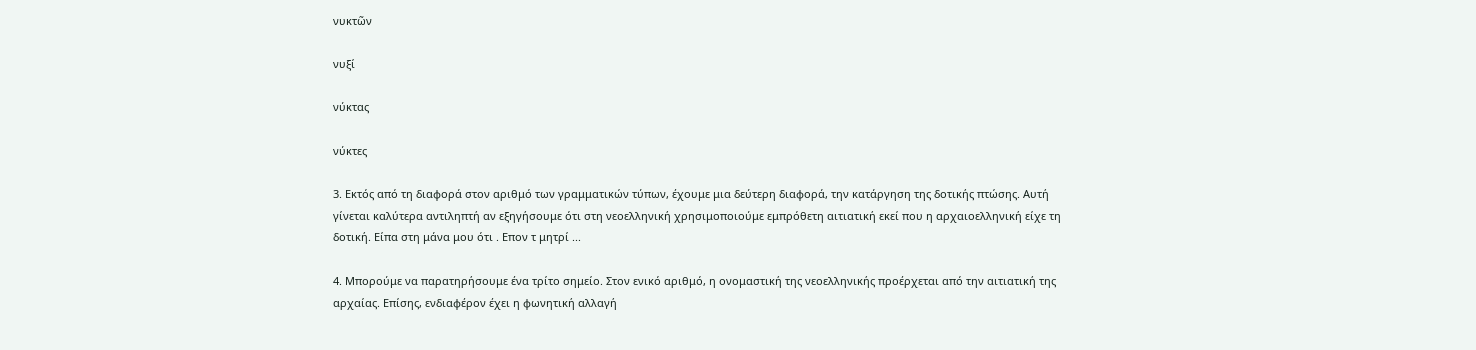νυκτῶν

νυξί

νύκτας

νύκτες

3. Εκτός από τη διαφορά στον αριθμό των γραμματικών τύπων, έχουμε μια δεύτερη διαφορά, την κατάργηση της δοτικής πτώσης. Αυτή γίνεται καλύτερα αντιληπτή αν εξηγήσουμε ότι στη νεοελληνική χρησιμοποιούμε εμπρόθετη αιτιατική εκεί που η αρχαιοελληνική είχε τη δοτική. Είπα στη μάνα μου ότι . Επον τ μητρί ...

4. Μπορούμε να παρατηρήσουμε ένα τρίτο σημείο. Στον ενικό αριθμό, η ονομαστική της νεοελληνικής προέρχεται από την αιτιατική της αρχαίας. Επίσης, ενδιαφέρον έχει η φωνητική αλλαγή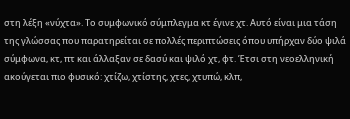στη λέξη «νύχτα». Το συμφωνικό σύμπλεγμα κτ έγινε χτ. Αυτό είναι μια τάση της γλώσσας που παρατηρείται σε πολλές περιπτώσεις όπου υπήρχαν δύο ψιλά σύμφωνα, κτ, πτ και άλλαξαν σε δασύ και ψιλό χτ, φτ. Έτσι στη νεοελληνική ακούγεται πιο φυσικό: χτίζω, χτίστης, χτες, χτυπώ, κλπ,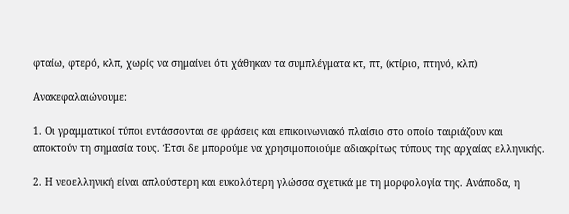φταίω, φτερό, κλπ, χωρίς να σημαίνει ότι χάθηκαν τα συμπλέγματα κτ, πτ, (κτίριο, πτηνό, κλπ)

Ανακεφαλαιώνουμε:

1. Οι γραμματικοί τύποι εντάσσονται σε φράσεις και επικοινωνιακό πλαίσιο στο οποίο ταιριάζουν και αποκτούν τη σημασία τους. Έτσι δε μπορούμε να χρησιμοποιούμε αδιακρίτως τύπους της αρχαίας ελληνικής.

2. Η νεοελληνική είναι απλούστερη και ευκολότερη γλώσσα σχετικά με τη μορφολογία της. Ανάποδα, η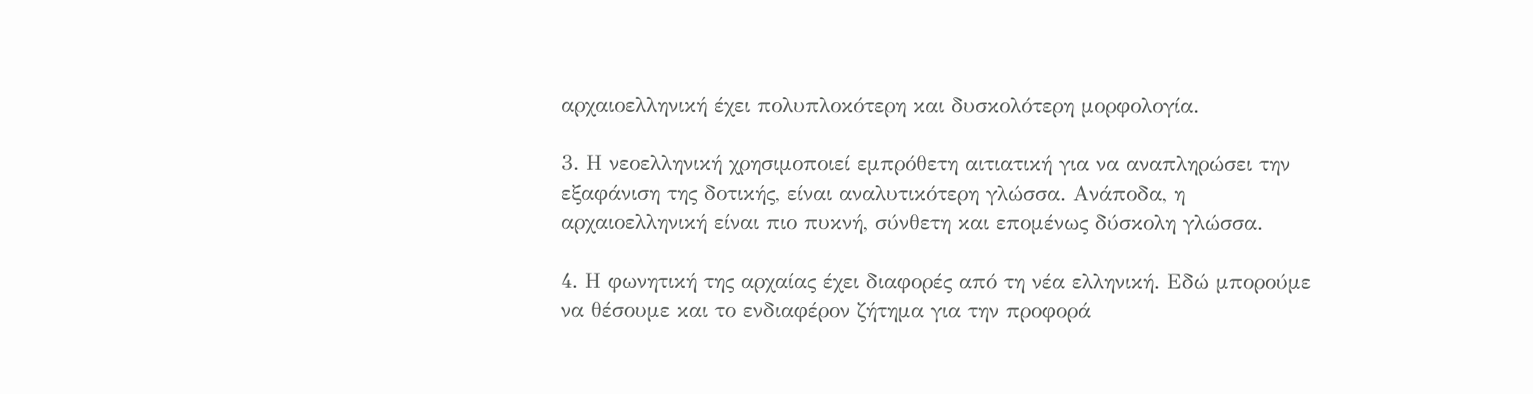αρχαιοελληνική έχει πολυπλοκότερη και δυσκολότερη μορφολογία.

3. Η νεοελληνική χρησιμοποιεί εμπρόθετη αιτιατική για να αναπληρώσει την εξαφάνιση της δοτικής, είναι αναλυτικότερη γλώσσα. Ανάποδα, η αρχαιοελληνική είναι πιο πυκνή, σύνθετη και επομένως δύσκολη γλώσσα.

4. Η φωνητική της αρχαίας έχει διαφορές από τη νέα ελληνική. Εδώ μπορούμε να θέσουμε και το ενδιαφέρον ζήτημα για την προφορά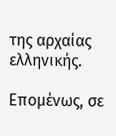της αρχαίας ελληνικής.

Επομένως, σε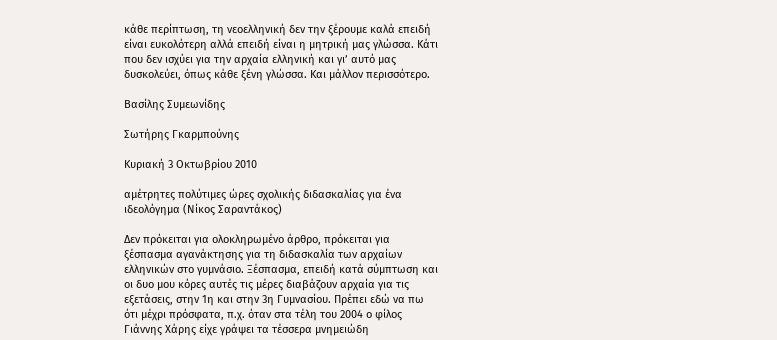κάθε περίπτωση, τη νεοελληνική δεν την ξέρουμε καλά επειδή είναι ευκολότερη αλλά επειδή είναι η μητρική μας γλώσσα. Κάτι που δεν ισχύει για την αρχαία ελληνική και γι’ αυτό μας δυσκολεύει, όπως κάθε ξένη γλώσσα. Και μάλλον περισσότερο.

Βασίλης Συμεωνίδης

Σωτήρης Γκαρμπούνης

Κυριακή 3 Οκτωβρίου 2010

αμέτρητες πολύτιμες ώρες σχολικής διδασκαλίας για ένα ιδεολόγημα (Νίκος Σαραντάκος)

Δεν πρόκειται για ολοκληρωμένο άρθρο, πρόκειται για ξέσπασμα αγανάκτησης για τη διδασκαλία των αρχαίων ελληνικών στο γυμνάσιο. Ξέσπασμα, επειδή κατά σύμπτωση και οι δυο μου κόρες αυτές τις μέρες διαβάζουν αρχαία για τις εξετάσεις, στην 1η και στην 3η Γυμνασίου. Πρέπει εδώ να πω ότι μέχρι πρόσφατα, π.χ. όταν στα τέλη του 2004 ο φίλος Γιάννης Χάρης είχε γράψει τα τέσσερα μνημειώδη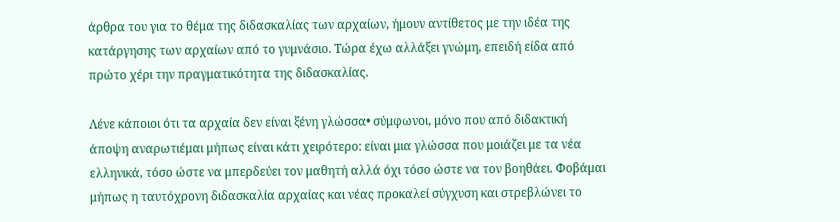άρθρα του για το θέμα της διδασκαλίας των αρχαίων, ήμουν αντίθετος με την ιδέα της κατάργησης των αρχαίων από το γυμνάσιο. Τώρα έχω αλλάξει γνώμη, επειδή είδα από πρώτο χέρι την πραγματικότητα της διδασκαλίας.

Λένε κάποιοι ότι τα αρχαία δεν είναι ξένη γλώσσα• σύμφωνοι, μόνο που από διδακτική άποψη αναρωτιέμαι μήπως είναι κάτι χειρότερο: είναι μια γλώσσα που μοιάζει με τα νέα ελληνικά, τόσο ώστε να μπερδεύει τον μαθητή αλλά όχι τόσο ώστε να τον βοηθάει. Φοβάμαι μήπως η ταυτόχρονη διδασκαλία αρχαίας και νέας προκαλεί σύγχυση και στρεβλώνει το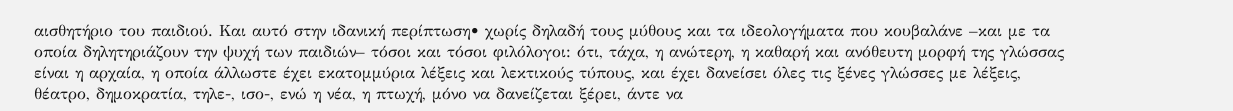αισθητήριο του παιδιού. Και αυτό στην ιδανική περίπτωση• χωρίς δηλαδή τους μύθους και τα ιδεολογήματα που κουβαλάνε –και με τα οποία δηλητηριάζουν την ψυχή των παιδιών– τόσοι και τόσοι φιλόλογοι: ότι, τάχα, η ανώτερη, η καθαρή και ανόθευτη μορφή της γλώσσας είναι η αρχαία, η οποία άλλωστε έχει εκατομμύρια λέξεις και λεκτικούς τύπους, και έχει δανείσει όλες τις ξένες γλώσσες με λέξεις, θέατρο, δημοκρατία, τηλε-, ισο-, ενώ η νέα, η πτωχή, μόνο να δανείζεται ξέρει, άντε να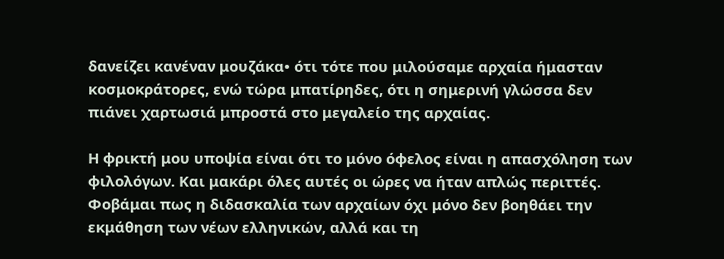δανείζει κανέναν μουζάκα• ότι τότε που μιλούσαμε αρχαία ήμασταν κοσμοκράτορες, ενώ τώρα μπατίρηδες, ότι η σημερινή γλώσσα δεν πιάνει χαρτωσιά μπροστά στο μεγαλείο της αρχαίας.

Η φρικτή μου υποψία είναι ότι το μόνο όφελος είναι η απασχόληση των φιλολόγων. Και μακάρι όλες αυτές οι ώρες να ήταν απλώς περιττές. Φοβάμαι πως η διδασκαλία των αρχαίων όχι μόνο δεν βοηθάει την εκμάθηση των νέων ελληνικών, αλλά και τη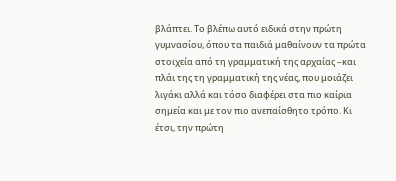βλάπτει. Το βλέπω αυτό ειδικά στην πρώτη γυμνασίου, όπου τα παιδιά μαθαίνουν τα πρώτα στοιχεία από τη γραμματική της αρχαίας –και πλάι της τη γραμματική της νέας, που μοιάζει λιγάκι αλλά και τόσο διαφέρει στα πιο καίρια σημεία και με τον πιο ανεπαίσθητο τρόπο. Κι έτσι, την πρώτη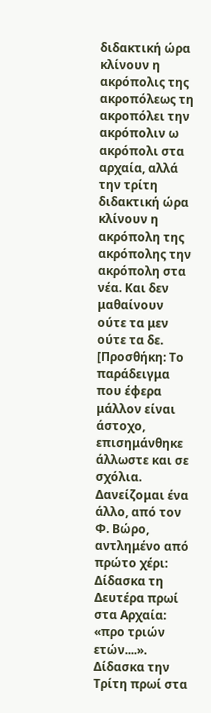διδακτική ώρα κλίνουν η ακρόπολις της ακροπόλεως τη ακροπόλει την ακρόπολιν ω ακρόπολι στα αρχαία, αλλά την τρίτη διδακτική ώρα κλίνουν η ακρόπολη της ακρόπολης την ακρόπολη στα νέα. Και δεν μαθαίνουν ούτε τα μεν ούτε τα δε. [Προσθήκη: Το παράδειγμα που έφερα μάλλον είναι άστοχο, επισημάνθηκε άλλωστε και σε σχόλια. Δανείζομαι ένα άλλο, από τον Φ. Βώρο, αντλημένο από πρώτο χέρι: Δίδασκα τη Δευτέρα πρωί στα Αρχαία: «προ τριών ετών....». Δίδασκα την Τρίτη πρωί στα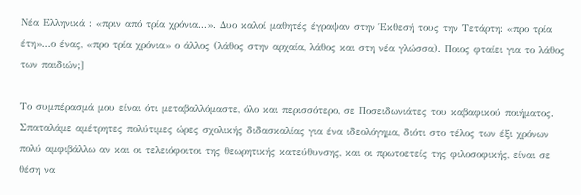Νέα Ελληνικά : «πριν από τρία χρόνια...». Δυο καλοί μαθητές έγραψαν στην Έκθεσή τους την Τετάρτη: «προ τρία έτη»...ο ένας, «προ τρία χρόνια» ο άλλος (λάθος στην αρχαία, λάθος και στη νέα γλώσσα). Ποιος φταίει για το λάθος των παιδιών;]

Το συμπέρασμά μου είναι ότι μεταβαλλόμαστε, όλο και περισσότερο, σε Ποσειδωνιάτες του καβαφικού ποιήματος. Σπαταλάμε αμέτρητες πολύτιμες ώρες σχολικής διδασκαλίας για ένα ιδεολόγημα, διότι στο τέλος των έξι χρόνων πολύ αμφιβάλλω αν και οι τελειόφοιτοι της θεωρητικής κατεύθυνσης, και οι πρωτοετείς της φιλοσοφικής, είναι σε θέση να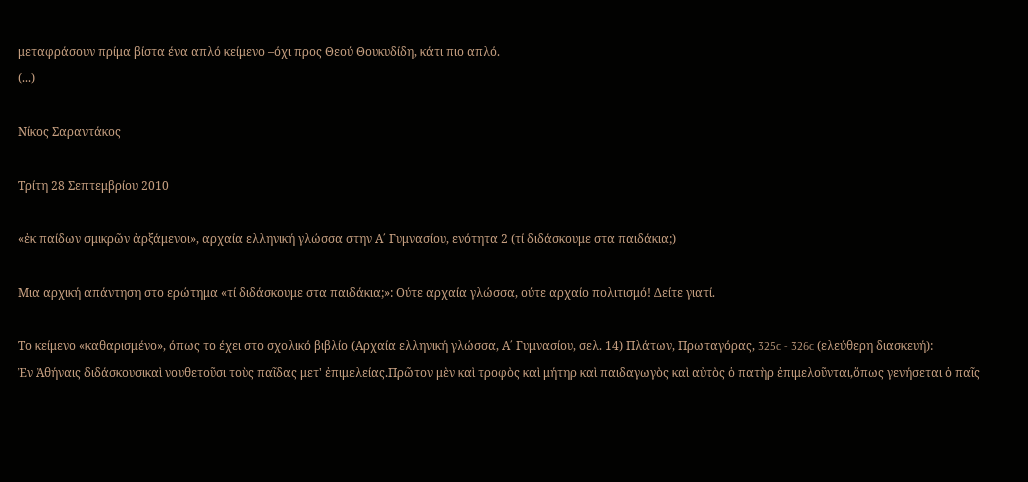μεταφράσουν πρίμα βίστα ένα απλό κείμενο –όχι προς Θεού Θουκυδίδη, κάτι πιο απλό.
(...)

Νίκος Σαραντάκος

Τρίτη 28 Σεπτεμβρίου 2010

«ἐκ παίδων σμικρῶν ἀρξάμενοι», αρχαία ελληνική γλώσσα στην Α΄ Γυμνασίου, ενότητα 2 (τί διδάσκουμε στα παιδάκια;)

Μια αρχική απάντηση στο ερώτημα «τί διδάσκουμε στα παιδάκια;»: Ούτε αρχαία γλώσσα, ούτε αρχαίο πολιτισμό! Δείτε γιατί.

Το κείμενο «καθαρισμένο», όπως το έχει στο σχολικό βιβλίο (Αρχαία ελληνική γλώσσα, Α΄ Γυμνασίου, σελ. 14) Πλάτων, Πρωταγόρας, 325c - 326c (ελεύθερη διασκευή):
Ἐν Ἀθήναις διδάσκουσικαὶ νουθετοῦσι τοὺς παῖδας μετ' ἐπιμελείας.Πρῶτον μὲν καὶ τροφὸς καὶ μήτηρ καὶ παιδαγωγὸς καὶ αὐτὸς ὁ πατὴρ ἐπιμελοῦνται,ὅπως γενήσεται ὁ παῖς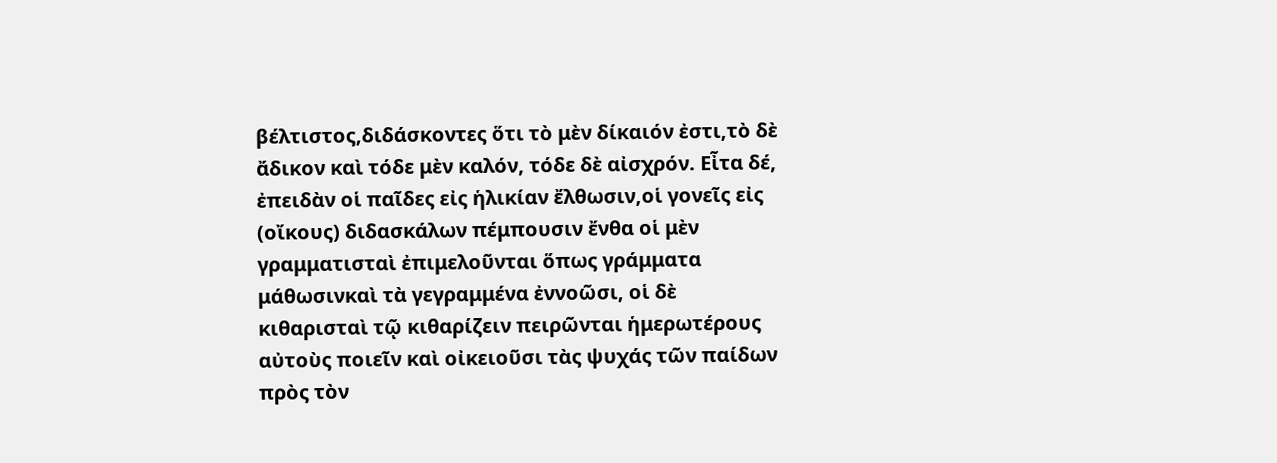βέλτιστος,διδάσκοντες ὅτι τὸ μὲν δίκαιόν ἐστι,τὸ δὲ ἄδικον καὶ τόδε μὲν καλόν, τόδε δὲ αἰσχρόν. Εἶτα δέ, ἐπειδὰν οἱ παῖδες εἰς ἡλικίαν ἔλθωσιν,οἱ γονεῖς εἰς (οἴκους) διδασκάλων πέμπουσιν ἔνθα οἱ μὲν γραμματισταὶ ἐπιμελοῦνται ὅπως γράμματα μάθωσινκαὶ τὰ γεγραμμένα ἐννοῶσι, οἱ δὲ κιθαρισταὶ τῷ κιθαρίζειν πειρῶνται ἡμερωτέρους αὐτοὺς ποιεῖν καὶ οἰκειοῦσι τὰς ψυχάς τῶν παίδων πρὸς τὸν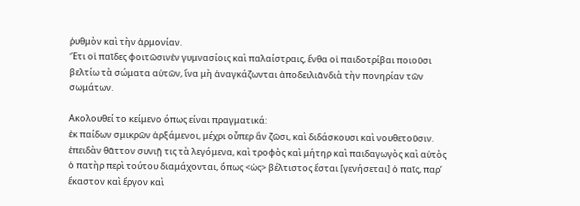ῥυθμὸν καὶ τὴν ἁρμονίαν.
Ἔτι οἱ παῖδες φοιτῶσινἐν γυμνασίοις καὶ παλαίστραις, ἔνθα οἱ παιδοτρίβαι ποιοῦσι βελτίω τὰ σώματα αὐτῶν, ἵνα μὴ ἀναγκάζωνται ἀποδειλιᾶνδιὰ τὴν πονηρίαν τῶν σωμάτων.

Ακολουθεί το κείμενο όπως είναι πραγματικά:
ἐκ παίδων σμικρῶν ἀρξάμενοι, μέχρι οὗπερ ἂν ζῶσι, καὶ διδάσκουσι καὶ νουθετοῦσιν.
ἐπειδὰν θᾶττον συνιῇ τις τὰ λεγόμενα, καὶ τροφὸς καὶ μήτηρ καὶ παιδαγωγὸς καὶ αὐτὸς ὁ πατὴρ περὶ τούτου διαμάχονται, ὅπως <ὡς> βέλτιστος ἔσται [γενήσεται] ὁ παῖς, παρ’ ἕκαστον καὶ ἔργον καὶ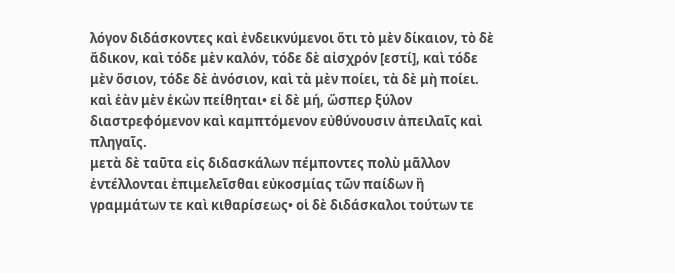λόγον διδάσκοντες καὶ ἐνδεικνύμενοι ὅτι τὸ μὲν δίκαιον, τὸ δὲ ἄδικον, καὶ τόδε μὲν καλόν, τόδε δὲ αἰσχρόν [εστί], καὶ τόδε μὲν ὅσιον, τόδε δὲ ἀνόσιον, καὶ τὰ μὲν ποίει, τὰ δὲ μὴ ποίει. καὶ ἐὰν μὲν ἑκὼν πείθηται• εἰ δὲ μή, ὥσπερ ξύλον διαστρεφόμενον καὶ καμπτόμενον εὐθύνουσιν ἀπειλαῖς καὶ πληγαῖς.
μετὰ δὲ ταῦτα εἰς διδασκάλων πέμποντες πολὺ μᾶλλον ἐντέλλονται ἐπιμελεῖσθαι εὐκοσμίας τῶν παίδων ἢ γραμμάτων τε καὶ κιθαρίσεως• οἱ δὲ διδάσκαλοι τούτων τε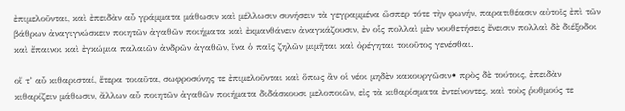ἐπιμελοῦνται, καὶ ἐπειδὰν αὖ γράμματα μάθωσιν καὶ μέλλωσιν συνήσειν τὰ γεγραμμένα ὥσπερ τότε τὴν φωνήν, παρατιθέασιν αὐτοῖς ἐπὶ τῶν βάθρων ἀναγιγνώσκειν ποιητῶν ἀγαθῶν ποιήματα καὶ ἐκμανθάνειν ἀναγκάζουσιν, ἐν οἷς πολλαὶ μὲν νουθετήσεις ἔνεισιν πολλαὶ δὲ διέξοδοι καὶ ἔπαινοι καὶ ἐγκώμια παλαιῶν ἀνδρῶν ἀγαθῶν, ἵνα ὁ παῖς ζηλῶν μιμῆται καὶ ὀρέγηται τοιοῦτος γενέσθαι.

οἵ τ’ αὖ κιθαρισταί, ἕτερα τοιαῦτα, σωφροσύνης τε ἐπιμελοῦνται καὶ ὅπως ἂν οἱ νέοι μηδὲν κακουργῶσιν• πρὸς δὲ τούτοις, ἐπειδὰν κιθαρίζειν μάθωσιν, ἄλλων αὖ ποιητῶν ἀγαθῶν ποιήματα διδάσκουσι μελοποιῶν, εἰς τὰ κιθαρίσματα ἐντείνοντες, καὶ τοὺς ῥυθμούς τε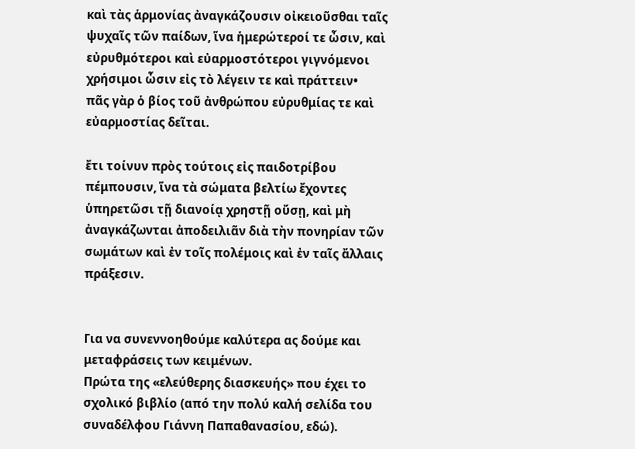καὶ τὰς ἁρμονίας ἀναγκάζουσιν οἰκειοῦσθαι ταῖς ψυχαῖς τῶν παίδων, ἵνα ἡμερώτεροί τε ὦσιν, καὶ εὐρυθμότεροι καὶ εὐαρμοστότεροι γιγνόμενοι χρήσιμοι ὦσιν εἰς τὸ λέγειν τε καὶ πράττειν•
πᾶς γὰρ ὁ βίος τοῦ ἀνθρώπου εὐρυθμίας τε καὶ εὐαρμοστίας δεῖται.

ἔτι τοίνυν πρὸς τούτοις εἰς παιδοτρίβου πέμπουσιν, ἵνα τὰ σώματα βελτίω ἔχοντες ὑπηρετῶσι τῇ διανοίᾳ χρηστῇ οὔσῃ, καὶ μὴ ἀναγκάζωνται ἀποδειλιᾶν διὰ τὴν πονηρίαν τῶν σωμάτων καὶ ἐν τοῖς πολέμοις καὶ ἐν ταῖς ἄλλαις πράξεσιν.


Για να συνεννοηθούμε καλύτερα ας δούμε και μεταφράσεις των κειμένων.
Πρώτα της «ελεύθερης διασκευής» που έχει το σχολικό βιβλίο (από την πολύ καλή σελίδα του συναδέλφου Γιάννη Παπαθανασίου, εδώ).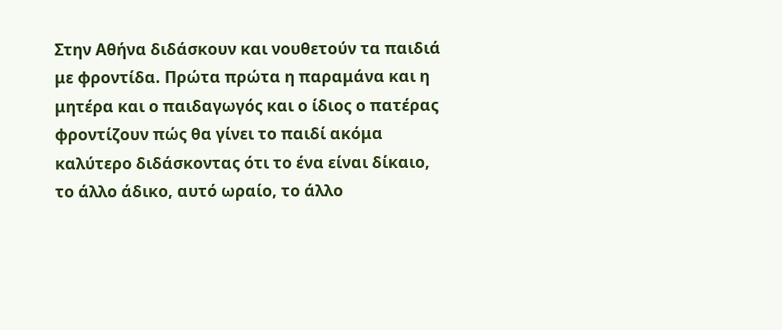Στην Αθήνα διδάσκουν και νουθετούν τα παιδιά με φροντίδα. Πρώτα πρώτα η παραμάνα και η μητέρα και ο παιδαγωγός και ο ίδιος ο πατέρας φροντίζουν πώς θα γίνει το παιδί ακόμα καλύτερο διδάσκοντας ότι το ένα είναι δίκαιο, το άλλο άδικο, αυτό ωραίο, το άλλο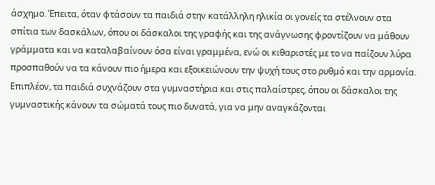άσχημο. Έπειτα, όταν φτάσουν τα παιδιά στην κατάλληλη ηλικία οι γονείς τα στέλνουν στα σπίτια των δασκάλων, όπου οι δάσκαλοι της γραφής και της ανάγνωσης φροντίζουν να μάθουν γράμματα και να καταλαβαίνουν όσα είναι γραμμένα, ενώ οι κιθαριστές με το να παίζουν λύρα προσπαθούν να τα κάνουν πιο ήμερα και εξοικειώνουν την ψυχή τους στο ρυθμό και την αρμονία.
Επιπλέον, τα παιδιά συχνάζουν στα γυμναστήρια και στις παλαίστρες, όπου οι δάσκαλοι της γυμναστικής κάνουν τα σώματά τους πιο δυνατά, για να μην αναγκάζονται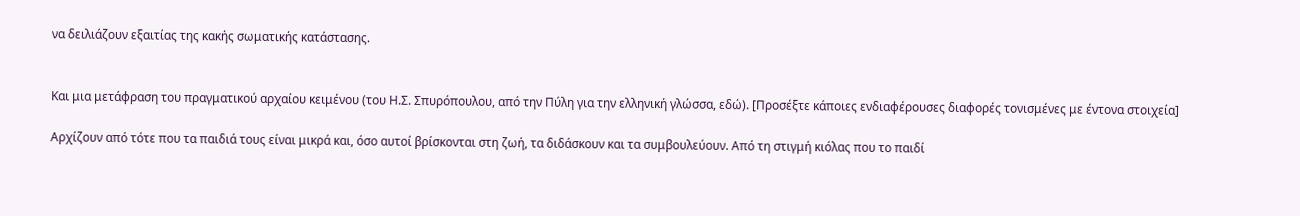να δειλιάζουν εξαιτίας της κακής σωματικής κατάστασης.


Και μια μετάφραση του πραγματικού αρχαίου κειμένου (του Η.Σ. Σπυρόπουλου, από την Πύλη για την ελληνική γλώσσα, εδώ). [Προσέξτε κάποιες ενδιαφέρουσες διαφορές τονισμένες με έντονα στοιχεία]

Αρχίζουν από τότε που τα παιδιά τους είναι μικρά και, όσο αυτοί βρίσκονται στη ζωή, τα διδάσκουν και τα συμβουλεύουν. Από τη στιγμή κιόλας που το παιδί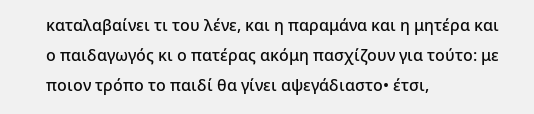καταλαβαίνει τι του λένε, και η παραμάνα και η μητέρα και ο παιδαγωγός κι ο πατέρας ακόμη πασχίζουν για τούτο: με ποιον τρόπο το παιδί θα γίνει αψεγάδιαστο• έτσι,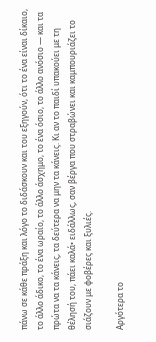πάνω σε κάθε πράξη και λόγο το διδάσκουν και του εξηγούν, ότι το ένα είναι δίκαιο, το άλλο άδικο, το ένα ωραίο, το άλλο άσχημο, το ένα όσιο, το άλλο ανόσιο ― και τα πρώτα να τα κάνεις, τα δεύτερα να μην τα κάνεις. Κι αν το παιδί υπακούει με τη θέλησή του, πάει καλά• ειδάλλως, σαν βέργα που στραβώνει και καμπουριάζει το σιάζουν με φοβέρες και ξυλιές.

Αργότερα το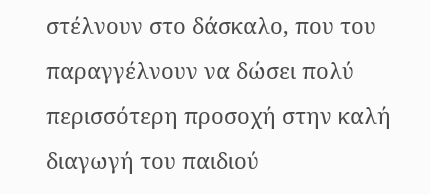στέλνουν στο δάσκαλο, που του παραγγέλνουν να δώσει πολύ περισσότερη προσοχή στην καλή διαγωγή του παιδιού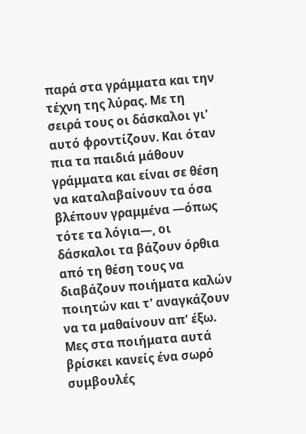παρά στα γράμματα και την τέχνη της λύρας. Με τη σειρά τους οι δάσκαλοι γι' αυτό φροντίζουν. Και όταν πια τα παιδιά μάθουν γράμματα και είναι σε θέση να καταλαβαίνουν τα όσα βλέπουν γραμμένα ―όπως τότε τα λόγια―, οι δάσκαλοι τα βάζουν όρθια από τη θέση τους να διαβάζουν ποιήματα καλών ποιητών και τ' αναγκάζουν να τα μαθαίνουν απ' έξω. Μες στα ποιήματα αυτά βρίσκει κανείς ένα σωρό συμβουλές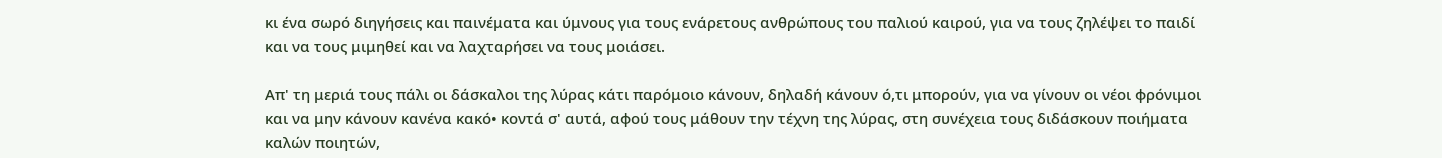κι ένα σωρό διηγήσεις και παινέματα και ύμνους για τους ενάρετους ανθρώπους του παλιού καιρού, για να τους ζηλέψει το παιδί και να τους μιμηθεί και να λαχταρήσει να τους μοιάσει.

Απ' τη μεριά τους πάλι οι δάσκαλοι της λύρας κάτι παρόμοιο κάνουν, δηλαδή κάνουν ό,τι μπορούν, για να γίνουν οι νέοι φρόνιμοι και να μην κάνουν κανένα κακό• κοντά σ' αυτά, αφού τους μάθουν την τέχνη της λύρας, στη συνέχεια τους διδάσκουν ποιήματα καλών ποιητών,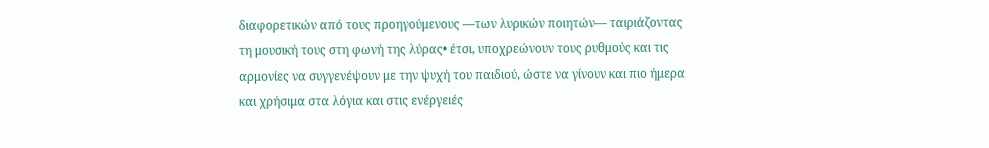διαφορετικών από τους προηγούμενους ―των λυρικών ποιητών― ταιριάζοντας τη μουσική τους στη φωνή της λύρας• έτσι, υποχρεώνουν τους ρυθμούς και τις αρμονίες να συγγενέψουν με την ψυχή του παιδιού, ώστε να γίνουν και πιο ήμερα και χρήσιμα στα λόγια και στις ενέργειές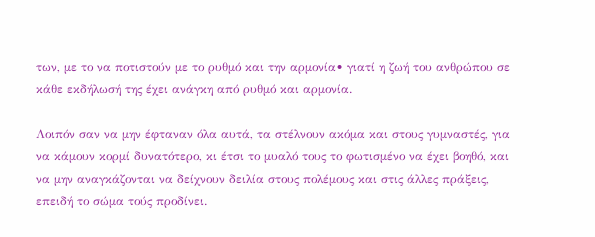των, με το να ποτιστούν με το ρυθμό και την αρμονία• γιατί η ζωή του ανθρώπου σε κάθε εκδήλωσή της έχει ανάγκη από ρυθμό και αρμονία.

Λοιπόν σαν να μην έφταναν όλα αυτά, τα στέλνουν ακόμα και στους γυμναστές, για να κάμουν κορμί δυνατότερο, κι έτσι το μυαλό τους το φωτισμένο να έχει βοηθό, και να μην αναγκάζονται να δείχνουν δειλία στους πολέμους και στις άλλες πράξεις, επειδή το σώμα τούς προδίνει.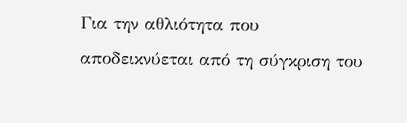Για την αθλιότητα που αποδεικνύεται από τη σύγκριση του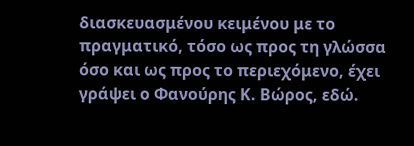διασκευασμένου κειμένου με το πραγματικό, τόσο ως προς τη γλώσσα όσο και ως προς το περιεχόμενο, έχει γράψει ο Φανούρης Κ. Βώρος, εδώ.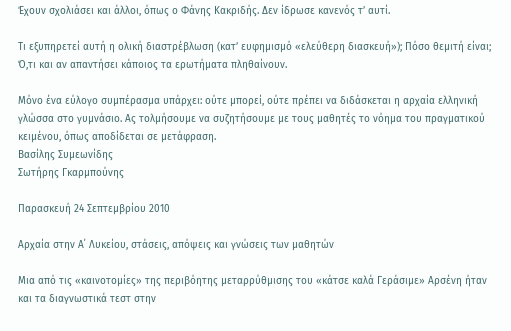Έχουν σχολιάσει και άλλοι, όπως ο Φάνης Κακριδής. Δεν ίδρωσε κανενός τ’ αυτί.

Τι εξυπηρετεί αυτή η ολική διαστρέβλωση (κατ’ ευφημισμό «ελεύθερη διασκευή»); Πόσο θεμιτή είναι; Ό,τι και αν απαντήσει κάποιος τα ερωτήματα πληθαίνουν.

Μόνο ένα εύλογο συμπέρασμα υπάρχει: ούτε μπορεί, ούτε πρέπει να διδάσκεται η αρχαία ελληνική γλώσσα στο γυμνάσιο. Ας τολμήσουμε να συζητήσουμε με τους μαθητές το νόημα του πραγματικού κειμένου, όπως αποδίδεται σε μετάφραση.
Βασίλης Συμεωνίδης
Σωτήρης Γκαρμπούνης

Παρασκευή 24 Σεπτεμβρίου 2010

Αρχαία στην Α΄ Λυκείου, στάσεις, απόψεις και γνώσεις των μαθητών

Μια από τις «καινοτομίες» της περιβόητης μεταρρύθμισης του «κάτσε καλά Γεράσιμε» Αρσένη ήταν και τα διαγνωστικά τεστ στην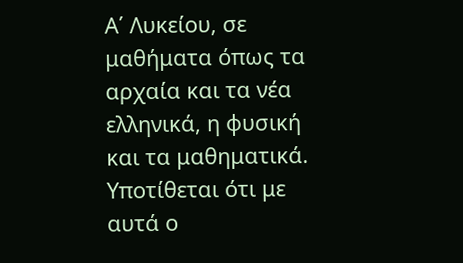Α΄ Λυκείου, σε μαθήματα όπως τα αρχαία και τα νέα ελληνικά, η φυσική και τα μαθηματικά. Υποτίθεται ότι με αυτά ο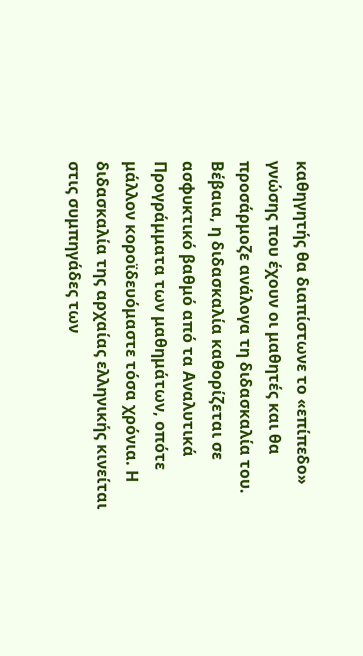καθηγητής θα διαπίστωνε το «επίπεδο» γνώσης που έχουν οι μαθητές και θα προσάρμοζε ανάλογα τη διδασκαλία του. Βέβαια, η διδασκαλία καθορίζεται σε ασφυκτικό βαθμό από τα Αναλυτικά Προγράμματα των μαθημάτων, οπότε μάλλον κοροϊδευόμαστε τόσα χρόνια. Η διδασκαλία της αρχαίας ελληνικής κινείται στις συμπηγάδες των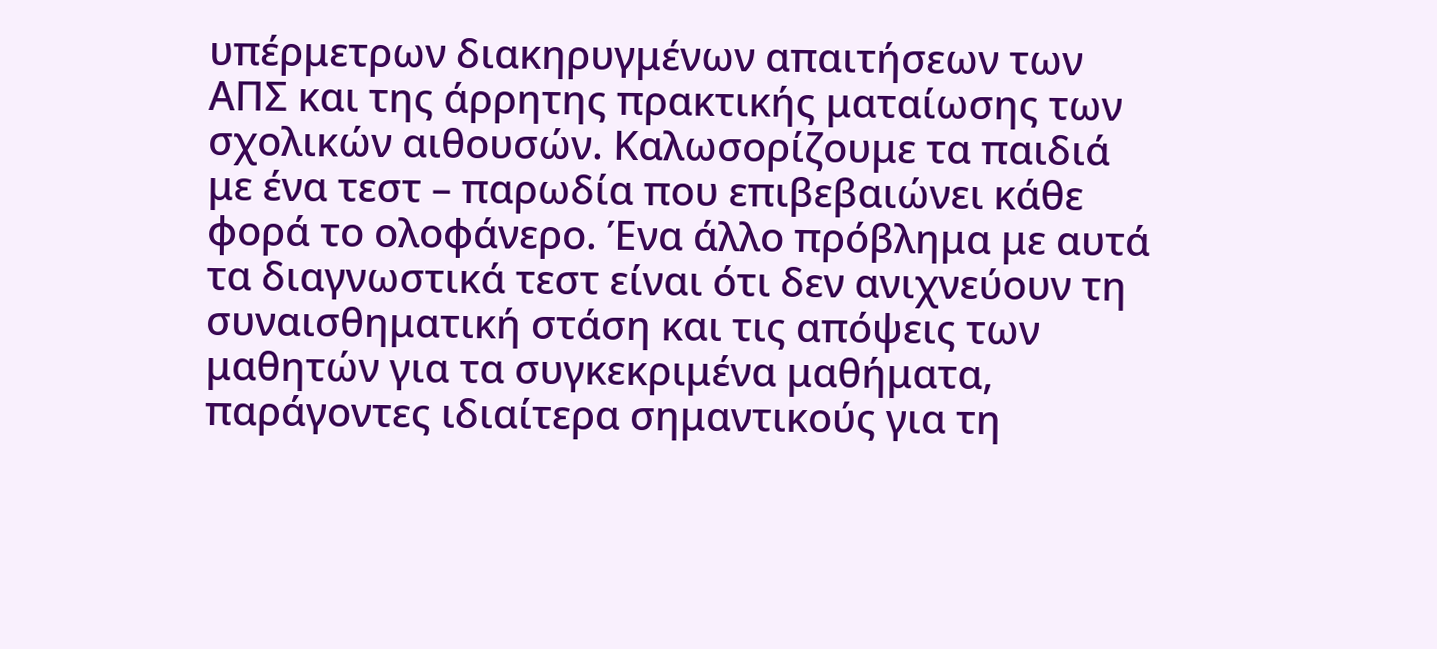υπέρμετρων διακηρυγμένων απαιτήσεων των ΑΠΣ και της άρρητης πρακτικής ματαίωσης των σχολικών αιθουσών. Καλωσορίζουμε τα παιδιά με ένα τεστ – παρωδία που επιβεβαιώνει κάθε φορά το ολοφάνερο. Ένα άλλο πρόβλημα με αυτά τα διαγνωστικά τεστ είναι ότι δεν ανιχνεύουν τη συναισθηματική στάση και τις απόψεις των μαθητών για τα συγκεκριμένα μαθήματα, παράγοντες ιδιαίτερα σημαντικούς για τη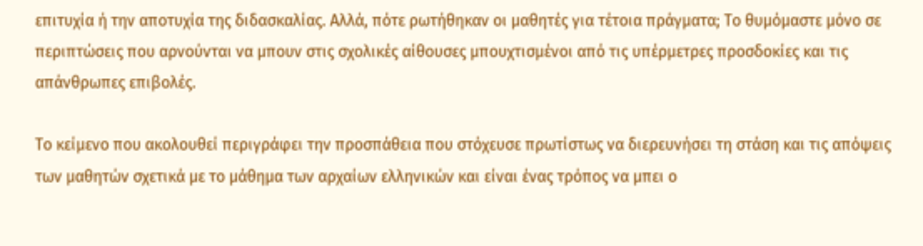επιτυχία ή την αποτυχία της διδασκαλίας. Αλλά, πότε ρωτήθηκαν οι μαθητές για τέτοια πράγματα; Το θυμόμαστε μόνο σε περιπτώσεις που αρνούνται να μπουν στις σχολικές αίθουσες μπουχτισμένοι από τις υπέρμετρες προσδοκίες και τις απάνθρωπες επιβολές.

Το κείμενο που ακολουθεί περιγράφει την προσπάθεια που στόχευσε πρωτίστως να διερευνήσει τη στάση και τις απόψεις των μαθητών σχετικά με το μάθημα των αρχαίων ελληνικών και είναι ένας τρόπος να μπει ο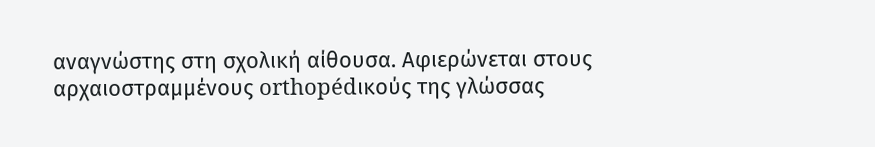αναγνώστης στη σχολική αίθουσα. Αφιερώνεται στους αρχαιοστραμμένους orthopédικούς της γλώσσας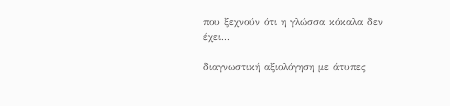που ξεχνούν ότι η γλώσσα κόκαλα δεν έχει...

διαγνωστική αξιολόγηση με άτυπες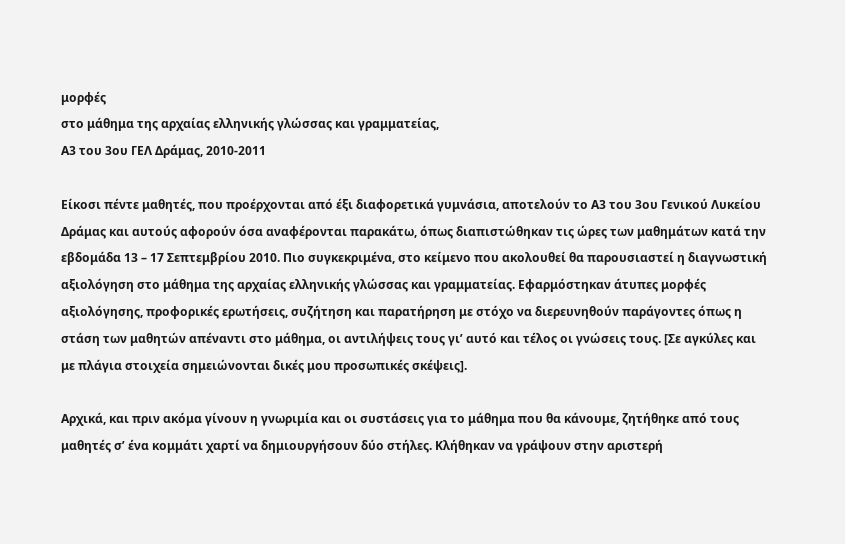μορφές
στο μάθημα της αρχαίας ελληνικής γλώσσας και γραμματείας,
Α3 του 3ου ΓΕΛ Δράμας, 2010-2011

Είκοσι πέντε μαθητές, που προέρχονται από έξι διαφορετικά γυμνάσια, αποτελούν το Α3 του 3ου Γενικού Λυκείου Δράμας και αυτούς αφορούν όσα αναφέρονται παρακάτω, όπως διαπιστώθηκαν τις ώρες των μαθημάτων κατά την εβδομάδα 13 – 17 Σεπτεμβρίου 2010. Πιο συγκεκριμένα, στο κείμενο που ακολουθεί θα παρουσιαστεί η διαγνωστική αξιολόγηση στο μάθημα της αρχαίας ελληνικής γλώσσας και γραμματείας. Εφαρμόστηκαν άτυπες μορφές αξιολόγησης, προφορικές ερωτήσεις, συζήτηση και παρατήρηση με στόχο να διερευνηθούν παράγοντες όπως η στάση των μαθητών απέναντι στο μάθημα, οι αντιλήψεις τους γι’ αυτό και τέλος οι γνώσεις τους. [Σε αγκύλες και με πλάγια στοιχεία σημειώνονται δικές μου προσωπικές σκέψεις].

Αρχικά, και πριν ακόμα γίνουν η γνωριμία και οι συστάσεις για το μάθημα που θα κάνουμε, ζητήθηκε από τους μαθητές σ’ ένα κομμάτι χαρτί να δημιουργήσουν δύο στήλες. Κλήθηκαν να γράψουν στην αριστερή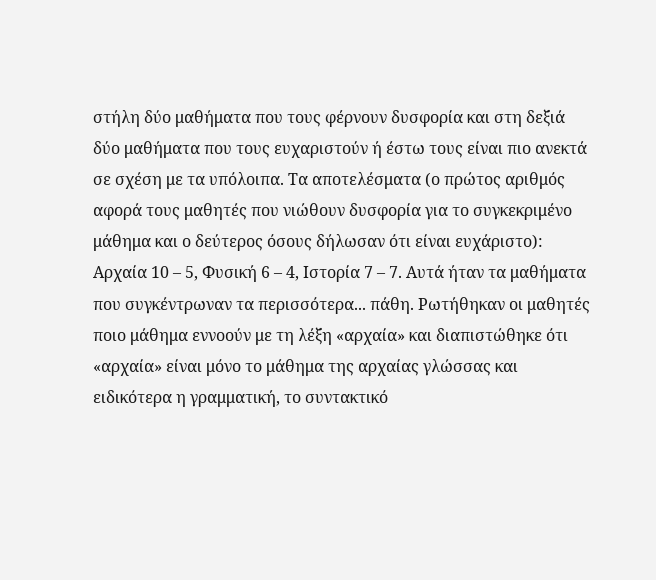στήλη δύο μαθήματα που τους φέρνουν δυσφορία και στη δεξιά δύο μαθήματα που τους ευχαριστούν ή έστω τους είναι πιο ανεκτά σε σχέση με τα υπόλοιπα. Τα αποτελέσματα (ο πρώτος αριθμός αφορά τους μαθητές που νιώθουν δυσφορία για το συγκεκριμένο μάθημα και ο δεύτερος όσους δήλωσαν ότι είναι ευχάριστο): Αρχαία 10 – 5, Φυσική 6 – 4, Ιστορία 7 – 7. Αυτά ήταν τα μαθήματα που συγκέντρωναν τα περισσότερα... πάθη. Ρωτήθηκαν οι μαθητές ποιο μάθημα εννοούν με τη λέξη «αρχαία» και διαπιστώθηκε ότι «αρχαία» είναι μόνο το μάθημα της αρχαίας γλώσσας και ειδικότερα η γραμματική, το συντακτικό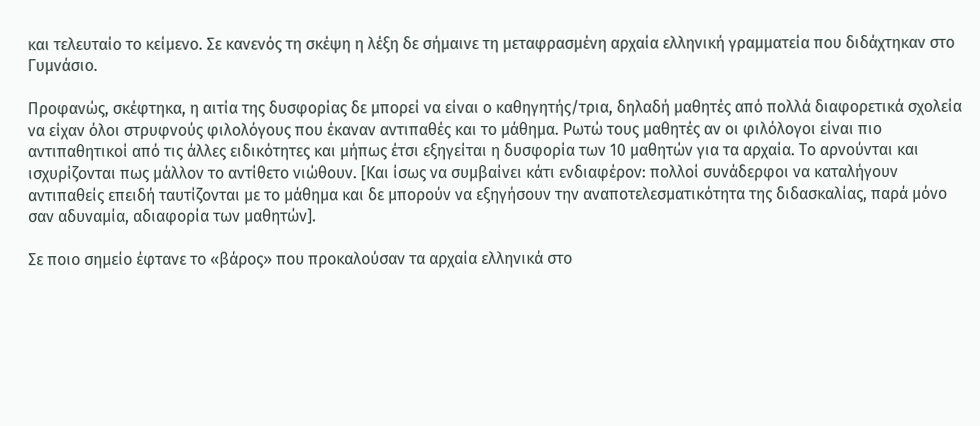και τελευταίο το κείμενο. Σε κανενός τη σκέψη η λέξη δε σήμαινε τη μεταφρασμένη αρχαία ελληνική γραμματεία που διδάχτηκαν στο Γυμνάσιο.

Προφανώς, σκέφτηκα, η αιτία της δυσφορίας δε μπορεί να είναι ο καθηγητής/τρια, δηλαδή μαθητές από πολλά διαφορετικά σχολεία να είχαν όλοι στρυφνούς φιλολόγους που έκαναν αντιπαθές και το μάθημα. Ρωτώ τους μαθητές αν οι φιλόλογοι είναι πιο αντιπαθητικοί από τις άλλες ειδικότητες και μήπως έτσι εξηγείται η δυσφορία των 10 μαθητών για τα αρχαία. Το αρνούνται και ισχυρίζονται πως μάλλον το αντίθετο νιώθουν. [Και ίσως να συμβαίνει κάτι ενδιαφέρον: πολλοί συνάδερφοι να καταλήγουν αντιπαθείς επειδή ταυτίζονται με το μάθημα και δε μπορούν να εξηγήσουν την αναποτελεσματικότητα της διδασκαλίας, παρά μόνο σαν αδυναμία, αδιαφορία των μαθητών].

Σε ποιο σημείο έφτανε το «βάρος» που προκαλούσαν τα αρχαία ελληνικά στο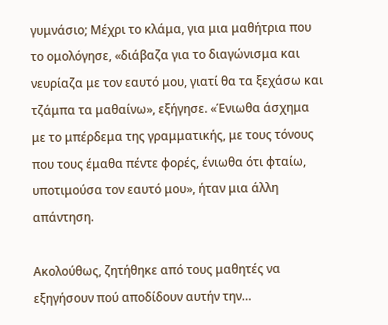γυμνάσιο; Μέχρι το κλάμα, για μια μαθήτρια που το ομολόγησε, «διάβαζα για το διαγώνισμα και νευρίαζα με τον εαυτό μου, γιατί θα τα ξεχάσω και τζάμπα τα μαθαίνω», εξήγησε. «Ένιωθα άσχημα με το μπέρδεμα της γραμματικής, με τους τόνους που τους έμαθα πέντε φορές, ένιωθα ότι φταίω, υποτιμούσα τον εαυτό μου», ήταν μια άλλη απάντηση.

Ακολούθως, ζητήθηκε από τους μαθητές να εξηγήσουν πού αποδίδουν αυτήν την…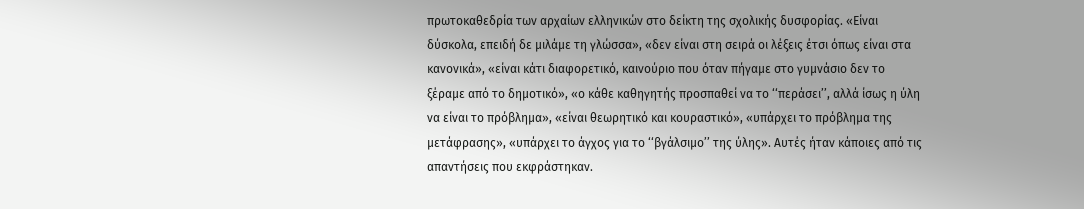πρωτοκαθεδρία των αρχαίων ελληνικών στο δείκτη της σχολικής δυσφορίας. «Είναι δύσκολα, επειδή δε μιλάμε τη γλώσσα», «δεν είναι στη σειρά οι λέξεις έτσι όπως είναι στα κανονικά», «είναι κάτι διαφορετικό, καινούριο που όταν πήγαμε στο γυμνάσιο δεν το ξέραμε από το δημοτικό», «ο κάθε καθηγητής προσπαθεί να το ‘‘περάσει’’, αλλά ίσως η ύλη να είναι το πρόβλημα», «είναι θεωρητικό και κουραστικό», «υπάρχει το πρόβλημα της μετάφρασης», «υπάρχει το άγχος για το ‘‘βγάλσιμο’’ της ύλης». Αυτές ήταν κάποιες από τις απαντήσεις που εκφράστηκαν.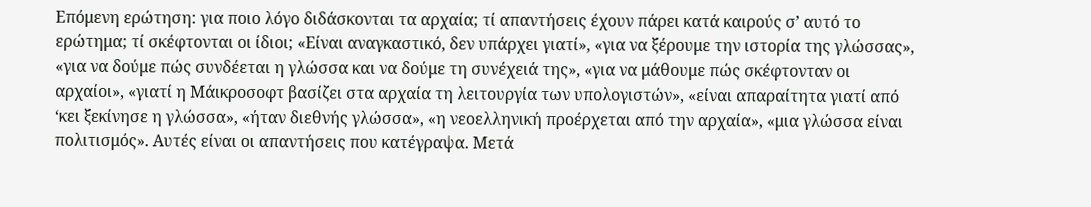Επόμενη ερώτηση: για ποιο λόγο διδάσκονται τα αρχαία; τί απαντήσεις έχουν πάρει κατά καιρούς σ’ αυτό το ερώτημα; τί σκέφτονται οι ίδιοι; «Είναι αναγκαστικό, δεν υπάρχει γιατί», «για να ξέρουμε την ιστορία της γλώσσας», «για να δούμε πώς συνδέεται η γλώσσα και να δούμε τη συνέχειά της», «για να μάθουμε πώς σκέφτονταν οι αρχαίοι», «γιατί η Μάικροσοφτ βασίζει στα αρχαία τη λειτουργία των υπολογιστών», «είναι απαραίτητα γιατί από ‘κει ξεκίνησε η γλώσσα», «ήταν διεθνής γλώσσα», «η νεοελληνική προέρχεται από την αρχαία», «μια γλώσσα είναι πολιτισμός». Αυτές είναι οι απαντήσεις που κατέγραψα. Μετά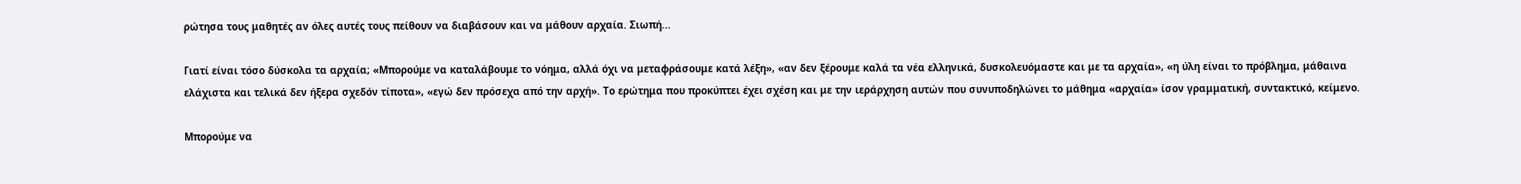ρώτησα τους μαθητές αν όλες αυτές τους πείθουν να διαβάσουν και να μάθουν αρχαία. Σιωπή...

Γιατί είναι τόσο δύσκολα τα αρχαία; «Μπορούμε να καταλάβουμε το νόημα, αλλά όχι να μεταφράσουμε κατά λέξη», «αν δεν ξέρουμε καλά τα νέα ελληνικά, δυσκολευόμαστε και με τα αρχαία», «η ύλη είναι το πρόβλημα, μάθαινα ελάχιστα και τελικά δεν ήξερα σχεδόν τίποτα», «εγώ δεν πρόσεχα από την αρχή». Το ερώτημα που προκύπτει έχει σχέση και με την ιεράρχηση αυτών που συνυποδηλώνει το μάθημα «αρχαία» ίσον γραμματική, συντακτικό, κείμενο.

Μπορούμε να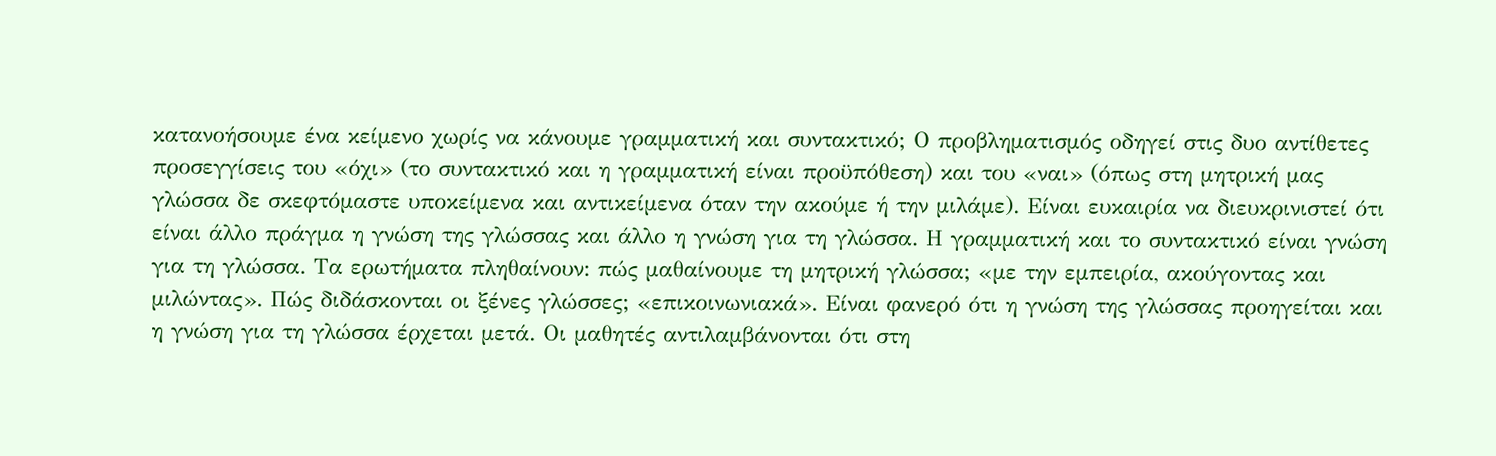κατανοήσουμε ένα κείμενο χωρίς να κάνουμε γραμματική και συντακτικό; Ο προβληματισμός οδηγεί στις δυο αντίθετες προσεγγίσεις του «όχι» (το συντακτικό και η γραμματική είναι προϋπόθεση) και του «ναι» (όπως στη μητρική μας γλώσσα δε σκεφτόμαστε υποκείμενα και αντικείμενα όταν την ακούμε ή την μιλάμε). Είναι ευκαιρία να διευκρινιστεί ότι είναι άλλο πράγμα η γνώση της γλώσσας και άλλο η γνώση για τη γλώσσα. Η γραμματική και το συντακτικό είναι γνώση για τη γλώσσα. Τα ερωτήματα πληθαίνουν: πώς μαθαίνουμε τη μητρική γλώσσα; «με την εμπειρία, ακούγοντας και μιλώντας». Πώς διδάσκονται οι ξένες γλώσσες; «επικοινωνιακά». Είναι φανερό ότι η γνώση της γλώσσας προηγείται και η γνώση για τη γλώσσα έρχεται μετά. Οι μαθητές αντιλαμβάνονται ότι στη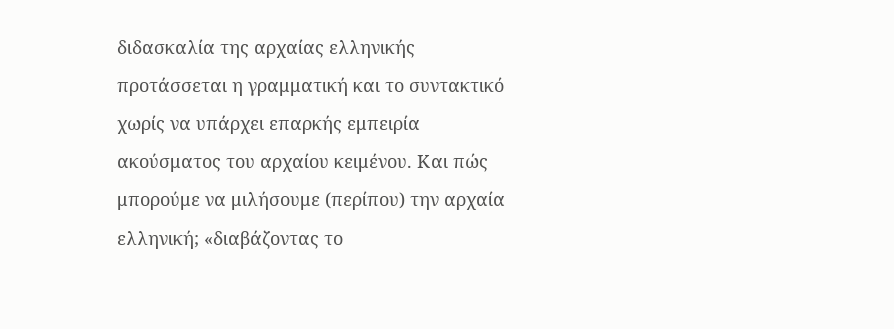διδασκαλία της αρχαίας ελληνικής προτάσσεται η γραμματική και το συντακτικό χωρίς να υπάρχει επαρκής εμπειρία ακούσματος του αρχαίου κειμένου. Και πώς μπορούμε να μιλήσουμε (περίπου) την αρχαία ελληνική; «διαβάζοντας το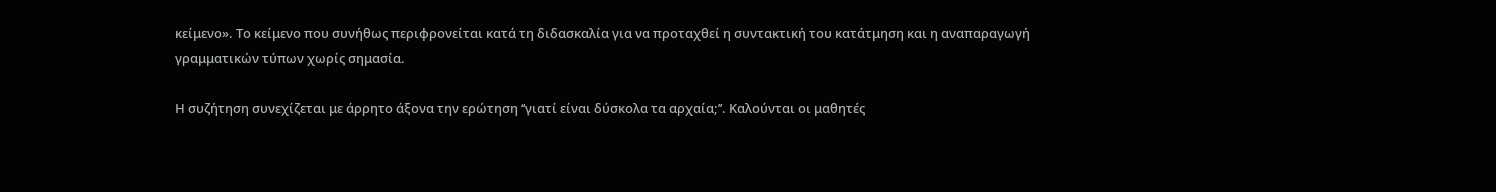κείμενο». Το κείμενο που συνήθως περιφρονείται κατά τη διδασκαλία για να προταχθεί η συντακτική του κατάτμηση και η αναπαραγωγή γραμματικών τύπων χωρίς σημασία.

Η συζήτηση συνεχίζεται με άρρητο άξονα την ερώτηση ‘‘γιατί είναι δύσκολα τα αρχαία;’’. Καλούνται οι μαθητές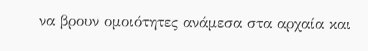να βρουν ομοιότητες ανάμεσα στα αρχαία και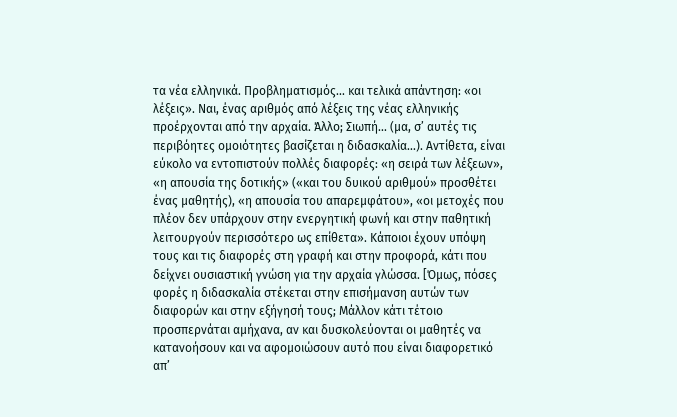τα νέα ελληνικά. Προβληματισμός... και τελικά απάντηση: «οι λέξεις». Ναι, ένας αριθμός από λέξεις της νέας ελληνικής προέρχονται από την αρχαία. Άλλο; Σιωπή... (μα, σ’ αυτές τις περιβόητες ομοιότητες βασίζεται η διδασκαλία...). Αντίθετα, είναι εύκολο να εντοπιστούν πολλές διαφορές: «η σειρά των λέξεων», «η απουσία της δοτικής» («και του δυικού αριθμού» προσθέτει ένας μαθητής), «η απουσία του απαρεμφάτου», «οι μετοχές που πλέον δεν υπάρχουν στην ενεργητική φωνή και στην παθητική λειτουργούν περισσότερο ως επίθετα». Κάποιοι έχουν υπόψη τους και τις διαφορές στη γραφή και στην προφορά, κάτι που δείχνει ουσιαστική γνώση για την αρχαία γλώσσα. [Όμως, πόσες φορές η διδασκαλία στέκεται στην επισήμανση αυτών των διαφορών και στην εξήγησή τους; Μάλλον κάτι τέτοιο προσπερνάται αμήχανα, αν και δυσκολεύονται οι μαθητές να κατανοήσουν και να αφομοιώσουν αυτό που είναι διαφορετικό απ’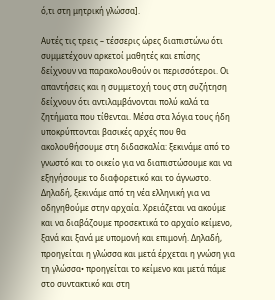ό,τι στη μητρική γλώσσα].

Αυτές τις τρεις – τέσσερις ώρες διαπιστώνω ότι συμμετέχουν αρκετοί μαθητές και επίσης δείχνουν να παρακολουθούν οι περισσότεροι. Οι απαντήσεις και η συμμετοχή τους στη συζήτηση δείχνουν ότι αντιλαμβάνονται πολύ καλά τα ζητήματα που τίθενται. Μέσα στα λόγια τους ήδη υποκρύπτονται βασικές αρχές που θα ακολουθήσουμε στη διδασκαλία: ξεκινάμε από το γνωστό και το οικείο για να διαπιστώσουμε και να εξηγήσουμε το διαφορετικό και το άγνωστο. Δηλαδή, ξεκινάμε από τη νέα ελληνική για να οδηγηθούμε στην αρχαία. Χρειάζεται να ακούμε και να διαβάζουμε προσεκτικά το αρχαίο κείμενο, ξανά και ξανά με υπομονή και επιμονή. Δηλαδή, προηγείται η γλώσσα και μετά έρχεται η γνώση για τη γλώσσα• προηγείται το κείμενο και μετά πάμε στο συντακτικό και στη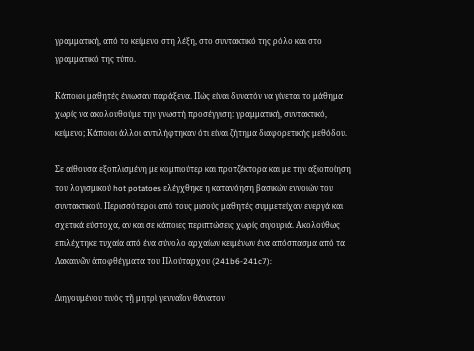γραμματική, από το κείμενο στη λέξη, στο συντακτικό της ρόλο και στο γραμματικό της τύπο.

Κάποιοι μαθητές ένιωσαν παράξενα. Πώς είναι δυνατόν να γίνεται το μάθημα χωρίς να ακολουθούμε την γνωστή προσέγγιση: γραμματική, συντακτικό, κείμενο; Κάποιοι άλλοι αντιλήφτηκαν ότι είναι ζήτημα διαφορετικής μεθόδου.

Σε αίθουσα εξοπλισμένη με κομπιούτερ και προτζέκτορα και με την αξιοποίηση του λογισμικού hot potatoes ελέγχθηκε η κατανόηση βασικών εννοιών του συντακτικού. Περισσότεροι από τους μισούς μαθητές συμμετείχαν ενεργά και σχετικά εύστοχα, αν και σε κάποιες περιπτώσεις χωρίς σιγουριά. Ακολούθως επιλέχτηκε τυχαία από ένα σύνολο αρχαίων κειμένων ένα απόσπασμα από τα Λακαινῶν ἀποφθέγματα του Πλούταρχου (241b6-241c7):

Διηγουμένου τινὸς τῇ μητρὶ γενναῖον θάνατον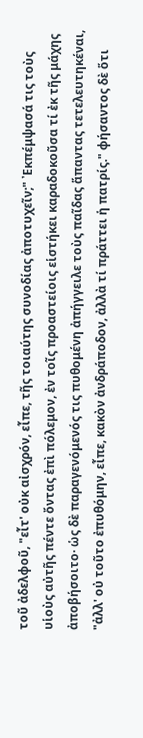τοῦ ἀδελφοῦ, "εἶτ' οὐκ αἰσχρόν, εἶπε, τῆς τοιαύτης συνοδίας ἀποτυχεῖν;" ᾿Εκπέμψασά τις τοὺς υἱοὺς αὐτῆς πέντε ὄντας ἐπὶ πόλεμον, ἐν τοῖς προαστείοις εἱστήκει καραδοκοῦσα τί ἐκ τῆς μάχης ἀποβήσοιτο· ὡς δὲ παραγενόμενός τις πυθομένη ἀπήγγειλε τοὺς παῖδας ἅπαντας τετελευτηκέναι, "ἀλλ' οὐ τοῦτο ἐπυθόμην, εἶπε, κακὸν ἀνδράποδον, ἀλλὰ τί πράττει ἡ πατρίς." φήσαντος δὲ ὅτι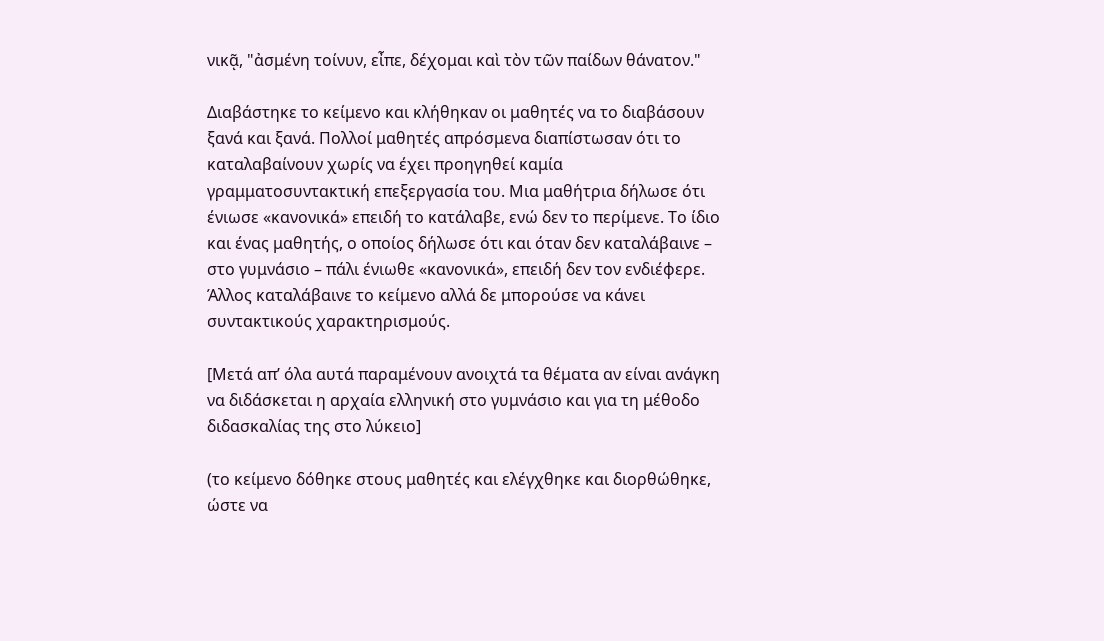νικᾷ, "ἀσμένη τοίνυν, εἶπε, δέχομαι καὶ τὸν τῶν παίδων θάνατον."

Διαβάστηκε το κείμενο και κλήθηκαν οι μαθητές να το διαβάσουν ξανά και ξανά. Πολλοί μαθητές απρόσμενα διαπίστωσαν ότι το καταλαβαίνουν χωρίς να έχει προηγηθεί καμία γραμματοσυντακτική επεξεργασία του. Μια μαθήτρια δήλωσε ότι ένιωσε «κανονικά» επειδή το κατάλαβε, ενώ δεν το περίμενε. Το ίδιο και ένας μαθητής, ο οποίος δήλωσε ότι και όταν δεν καταλάβαινε – στο γυμνάσιο – πάλι ένιωθε «κανονικά», επειδή δεν τον ενδιέφερε. Άλλος καταλάβαινε το κείμενο αλλά δε μπορούσε να κάνει συντακτικούς χαρακτηρισμούς.

[Μετά απ’ όλα αυτά παραμένουν ανοιχτά τα θέματα αν είναι ανάγκη να διδάσκεται η αρχαία ελληνική στο γυμνάσιο και για τη μέθοδο διδασκαλίας της στο λύκειο]

(το κείμενο δόθηκε στους μαθητές και ελέγχθηκε και διορθώθηκε, ώστε να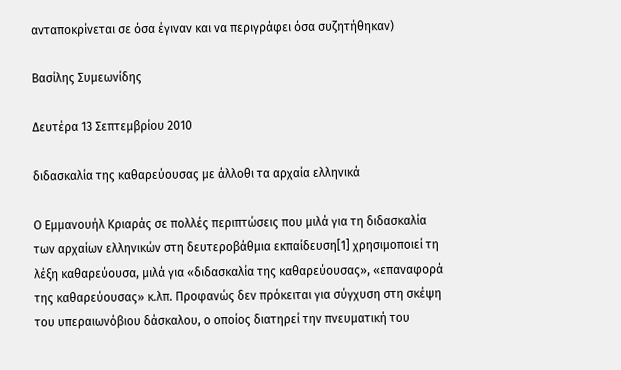ανταποκρίνεται σε όσα έγιναν και να περιγράφει όσα συζητήθηκαν)

Βασίλης Συμεωνίδης

Δευτέρα 13 Σεπτεμβρίου 2010

διδασκαλία της καθαρεύουσας με άλλοθι τα αρχαία ελληνικά

Ο Εμμανουήλ Κριαράς σε πολλές περιπτώσεις που μιλά για τη διδασκαλία των αρχαίων ελληνικών στη δευτεροβάθμια εκπαίδευση[1] χρησιμοποιεί τη λέξη καθαρεύουσα, μιλά για «διδασκαλία της καθαρεύουσας», «επαναφορά της καθαρεύουσας» κ.λπ. Προφανώς δεν πρόκειται για σύγχυση στη σκέψη του υπεραιωνόβιου δάσκαλου, ο οποίος διατηρεί την πνευματική του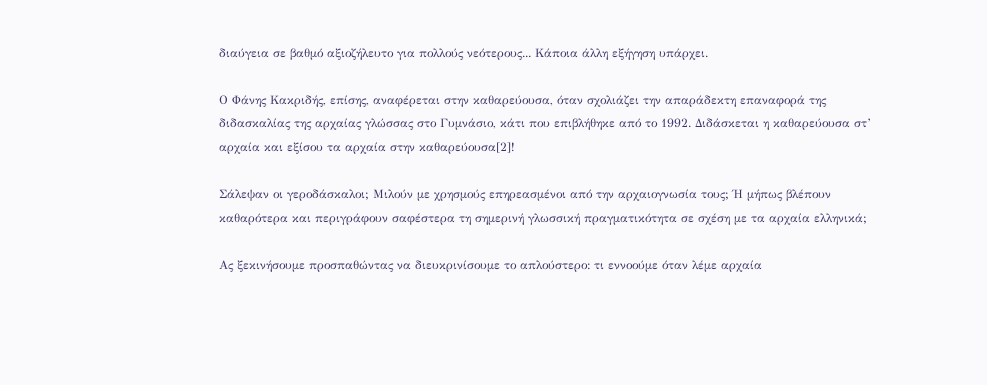διαύγεια σε βαθμό αξιοζήλευτο για πολλούς νεότερους... Κάποια άλλη εξήγηση υπάρχει.

Ο Φάνης Κακριδής, επίσης, αναφέρεται στην καθαρεύουσα, όταν σχολιάζει την απαράδεκτη επαναφορά της διδασκαλίας της αρχαίας γλώσσας στο Γυμνάσιο, κάτι που επιβλήθηκε από το 1992. Διδάσκεται η καθαρεύουσα στ’ αρχαία και εξίσου τα αρχαία στην καθαρεύουσα[2]!

Σάλεψαν οι γεροδάσκαλοι; Μιλούν με χρησμούς επηρεασμένοι από την αρχαιογνωσία τους; Ή μήπως βλέπουν καθαρότερα και περιγράφουν σαφέστερα τη σημερινή γλωσσική πραγματικότητα σε σχέση με τα αρχαία ελληνικά;

Ας ξεκινήσουμε προσπαθώντας να διευκρινίσουμε το απλούστερο: τι εννοούμε όταν λέμε αρχαία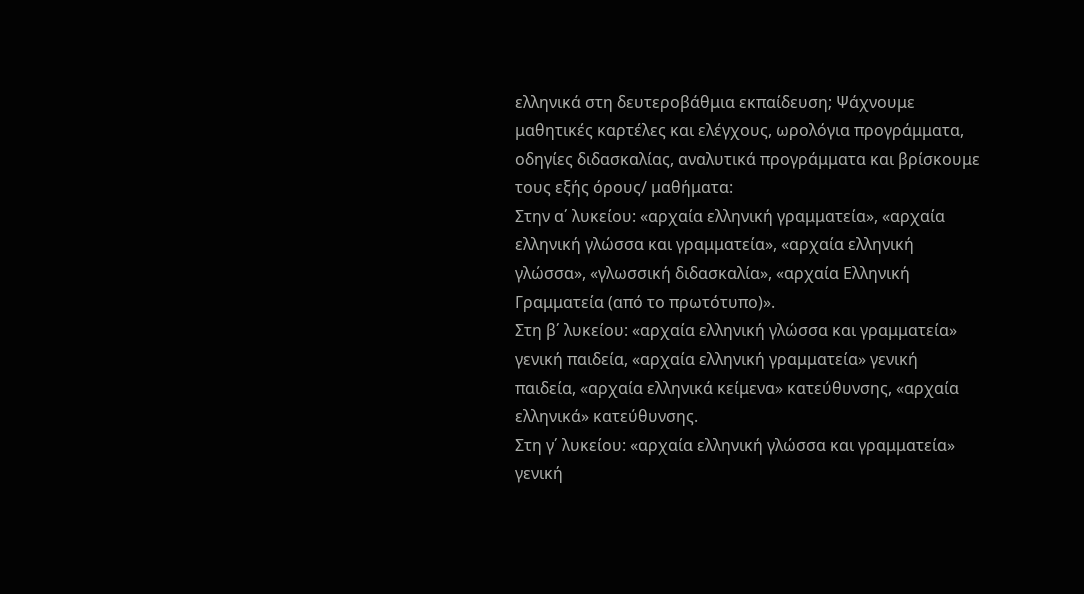ελληνικά στη δευτεροβάθμια εκπαίδευση; Ψάχνουμε μαθητικές καρτέλες και ελέγχους, ωρολόγια προγράμματα, οδηγίες διδασκαλίας, αναλυτικά προγράμματα και βρίσκουμε τους εξής όρους/ μαθήματα:
Στην α΄ λυκείου: «αρχαία ελληνική γραμματεία», «αρχαία ελληνική γλώσσα και γραμματεία», «αρχαία ελληνική γλώσσα», «γλωσσική διδασκαλία», «αρχαία Ελληνική Γραμματεία (από το πρωτότυπο)».
Στη β΄ λυκείου: «αρχαία ελληνική γλώσσα και γραμματεία» γενική παιδεία, «αρχαία ελληνική γραμματεία» γενική παιδεία, «αρχαία ελληνικά κείμενα» κατεύθυνσης, «αρχαία ελληνικά» κατεύθυνσης.
Στη γ΄ λυκείου: «αρχαία ελληνική γλώσσα και γραμματεία» γενική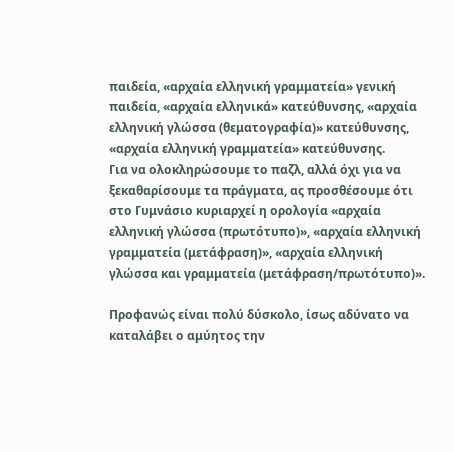παιδεία, «αρχαία ελληνική γραμματεία» γενική παιδεία, «αρχαία ελληνικά» κατεύθυνσης, «αρχαία ελληνική γλώσσα (θεματογραφία)» κατεύθυνσης, «αρχαία ελληνική γραμματεία» κατεύθυνσης.
Για να ολοκληρώσουμε το παζλ, αλλά όχι για να ξεκαθαρίσουμε τα πράγματα, ας προσθέσουμε ότι στο Γυμνάσιο κυριαρχεί η ορολογία «αρχαία ελληνική γλώσσα (πρωτότυπο)», «αρχαία ελληνική γραμματεία (μετάφραση)», «αρχαία ελληνική γλώσσα και γραμματεία (μετάφραση/πρωτότυπο)».

Προφανώς είναι πολύ δύσκολο, ίσως αδύνατο να καταλάβει ο αμύητος την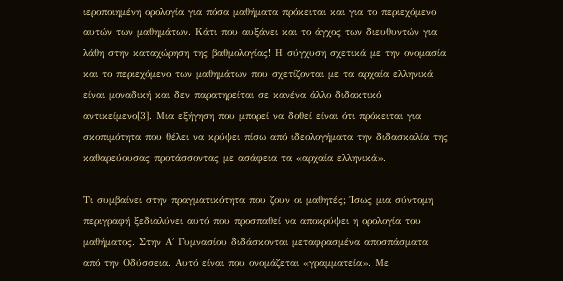ιεροποιημένη ορολογία για πόσα μαθήματα πρόκειται και για το περιεχόμενο αυτών των μαθημάτων. Κάτι που αυξάνει και το άγχος των διευθυντών για λάθη στην καταχώρηση της βαθμολογίας! Η σύγχυση σχετικά με την ονομασία και το περιεχόμενο των μαθημάτων που σχετίζονται με τα αρχαία ελληνικά είναι μοναδική και δεν παρατηρείται σε κανένα άλλο διδακτικό αντικείμενο[3]. Μια εξήγηση που μπορεί να δοθεί είναι ότι πρόκειται για σκοπιμότητα που θέλει να κρύψει πίσω από ιδεολογήματα την διδασκαλία της καθαρεύουσας προτάσσοντας με ασάφεια τα «αρχαία ελληνικά».

Τι συμβαίνει στην πραγματικότητα που ζουν οι μαθητές; Ίσως μια σύντομη περιγραφή ξεδιαλύνει αυτό που προσπαθεί να αποκρύψει η ορολογία του μαθήματος. Στην Α΄ Γυμνασίου διδάσκονται μεταφρασμένα αποσπάσματα από την Οδύσσεια. Αυτό είναι που ονομάζεται «γραμματεία». Με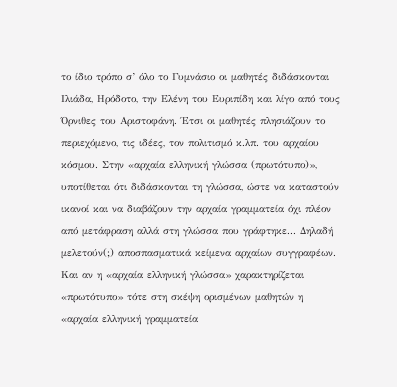το ίδιο τρόπο σ’ όλο το Γυμνάσιο οι μαθητές διδάσκονται Ιλιάδα, Ηρόδοτο, την Ελένη του Ευριπίδη και λίγο από τους Όρνιθες του Αριστοφάνη. Έτσι οι μαθητές πλησιάζουν το περιεχόμενο, τις ιδέες, τον πολιτισμό κ.λπ. του αρχαίου κόσμου. Στην «αρχαία ελληνική γλώσσα (πρωτότυπο)», υποτίθεται ότι διδάσκονται τη γλώσσα, ώστε να καταστούν ικανοί και να διαβάζουν την αρχαία γραμματεία όχι πλέον από μετάφραση αλλά στη γλώσσα που γράφτηκε... Δηλαδή μελετούν(;) αποσπασματικά κείμενα αρχαίων συγγραφέων. Και αν η «αρχαία ελληνική γλώσσα» χαρακτηρίζεται «πρωτότυπο» τότε στη σκέψη ορισμένων μαθητών η «αρχαία ελληνική γραμματεία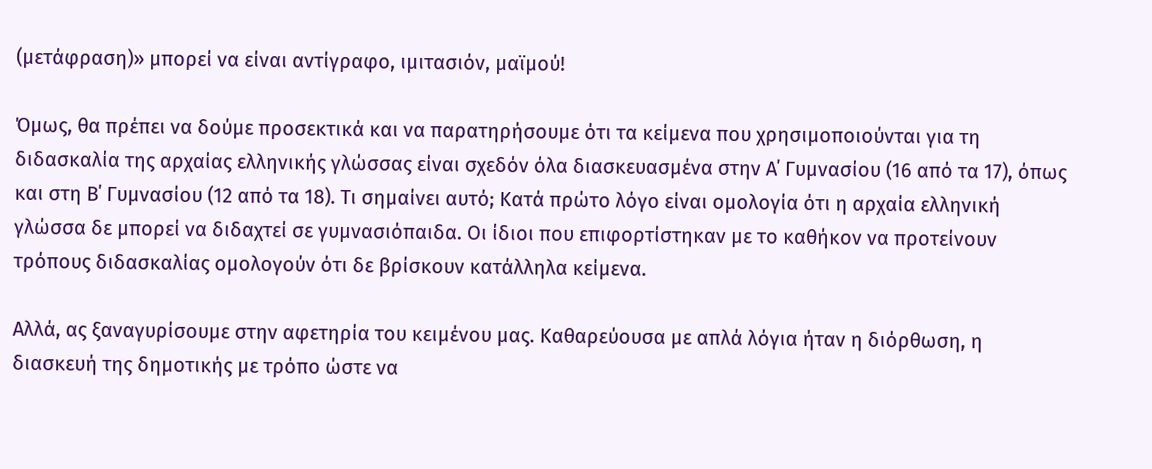(μετάφραση)» μπορεί να είναι αντίγραφο, ιμιτασιόν, μαϊμού!

Όμως, θα πρέπει να δούμε προσεκτικά και να παρατηρήσουμε ότι τα κείμενα που χρησιμοποιούνται για τη διδασκαλία της αρχαίας ελληνικής γλώσσας είναι σχεδόν όλα διασκευασμένα στην Α΄ Γυμνασίου (16 από τα 17), όπως και στη Β΄ Γυμνασίου (12 από τα 18). Τι σημαίνει αυτό; Κατά πρώτο λόγο είναι ομολογία ότι η αρχαία ελληνική γλώσσα δε μπορεί να διδαχτεί σε γυμνασιόπαιδα. Οι ίδιοι που επιφορτίστηκαν με το καθήκον να προτείνουν τρόπους διδασκαλίας ομολογούν ότι δε βρίσκουν κατάλληλα κείμενα.

Αλλά, ας ξαναγυρίσουμε στην αφετηρία του κειμένου μας. Καθαρεύουσα με απλά λόγια ήταν η διόρθωση, η διασκευή της δημοτικής με τρόπο ώστε να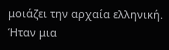μοιάζει την αρχαία ελληνική. Ήταν μια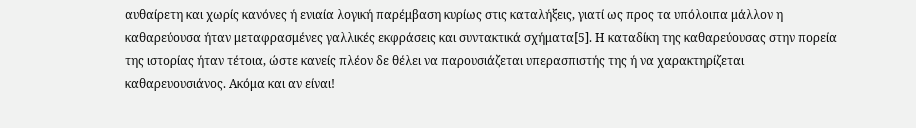αυθαίρετη και χωρίς κανόνες ή ενιαία λογική παρέμβαση κυρίως στις καταλήξεις, γιατί ως προς τα υπόλοιπα μάλλον η καθαρεύουσα ήταν μεταφρασμένες γαλλικές εκφράσεις και συντακτικά σχήματα[5]. Η καταδίκη της καθαρεύουσας στην πορεία της ιστορίας ήταν τέτοια, ώστε κανείς πλέον δε θέλει να παρουσιάζεται υπερασπιστής της ή να χαρακτηρίζεται καθαρευουσιάνος. Ακόμα και αν είναι!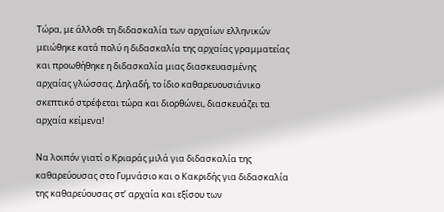Τώρα, με άλλοθι τη διδασκαλία των αρχαίων ελληνικών μειώθηκε κατά πολύ η διδασκαλία της αρχαίας γραμματείας και προωθήθηκε η διδασκαλία μιας διασκευασμένης αρχαίας γλώσσας. Δηλαδή, το ίδιο καθαρευουσιάνικο σκεπτικό στρέφεται τώρα και διορθώνει, διασκευάζει τα αρχαία κείμενα!

Να λοιπόν γιατί ο Κριαράς μιλά για διδασκαλία της καθαρεύουσας στο Γυμνάσιο και ο Κακριδής για διδασκαλία της καθαρεύουσας στ’ αρχαία και εξίσου των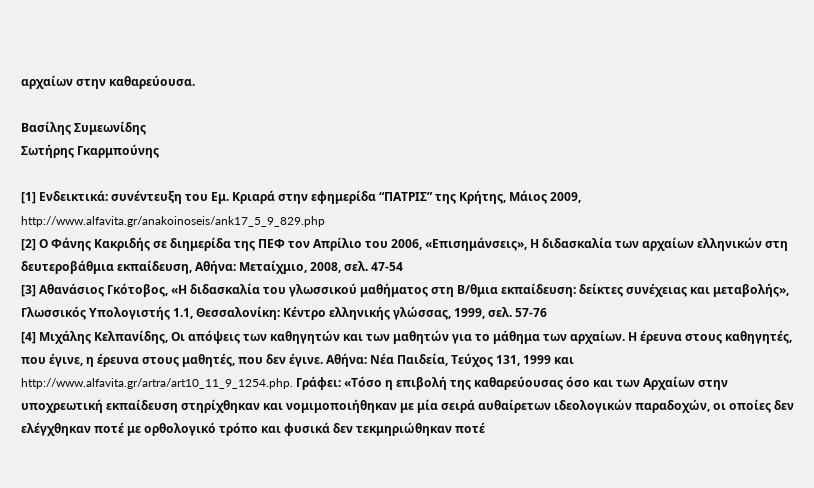αρχαίων στην καθαρεύουσα.

Βασίλης Συμεωνίδης
Σωτήρης Γκαρμπούνης

[1] Ενδεικτικά: συνέντευξη του Εμ. Κριαρά στην εφημερίδα “ΠΑΤΡΙΣ” της Κρήτης, Μάιος 2009, http://www.alfavita.gr/anakoinoseis/ank17_5_9_829.php
[2] Ο Φάνης Κακριδής σε διημερίδα της ΠΕΦ τον Απρίλιο του 2006, «Επισημάνσεις», Η διδασκαλία των αρχαίων ελληνικών στη δευτεροβάθμια εκπαίδευση, Αθήνα: Μεταίχμιο, 2008, σελ. 47-54
[3] Αθανάσιος Γκότοβος, «Η διδασκαλία του γλωσσικού μαθήματος στη Β/θμια εκπαίδευση: δείκτες συνέχειας και μεταβολής», Γλωσσικός Υπολογιστής 1.1, Θεσσαλονίκη: Κέντρο ελληνικής γλώσσας, 1999, σελ. 57-76
[4] Μιχάλης Κελπανίδης, Οι απόψεις των καθηγητών και των μαθητών για το μάθημα των αρχαίων. Η έρευνα στους καθηγητές, που έγινε, η έρευνα στους μαθητές, που δεν έγινε. Αθήνα: Νέα Παιδεία, Τεύχος 131, 1999 και http://www.alfavita.gr/artra/art10_11_9_1254.php. Γράφει: «Τόσο η επιβολή της καθαρεύουσας όσο και των Αρχαίων στην υποχρεωτική εκπαίδευση στηρίχθηκαν και νομιμοποιήθηκαν με μία σειρά αυθαίρετων ιδεολογικών παραδοχών, οι οποίες δεν ελέγχθηκαν ποτέ με ορθολογικό τρόπο και φυσικά δεν τεκμηριώθηκαν ποτέ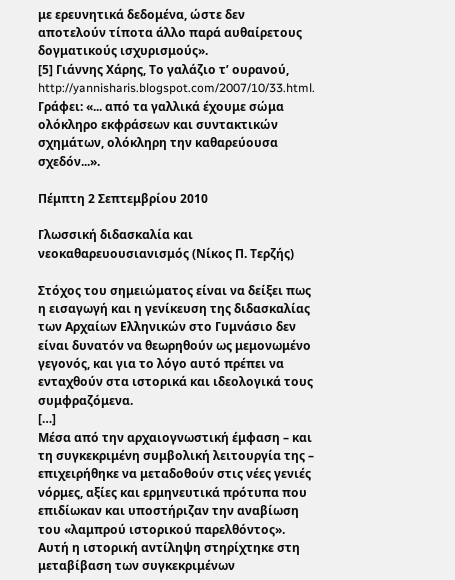με ερευνητικά δεδομένα, ώστε δεν αποτελούν τίποτα άλλο παρά αυθαίρετους δογματικούς ισχυρισμούς».
[5] Γιάννης Χάρης, Το γαλάζιο τ’ ουρανού, http://yannisharis.blogspot.com/2007/10/33.html. Γράφει: «... από τα γαλλικά έχουμε σώμα ολόκληρο εκφράσεων και συντακτικών σχημάτων, ολόκληρη την καθαρεύουσα σχεδόν...».

Πέμπτη 2 Σεπτεμβρίου 2010

Γλωσσική διδασκαλία και νεοκαθαρευουσιανισμός (Νίκος Π. Τερζής)

Στόχος του σημειώματος είναι να δείξει πως η εισαγωγή και η γενίκευση της διδασκαλίας των Αρχαίων Ελληνικών στο Γυμνάσιο δεν είναι δυνατόν να θεωρηθούν ως μεμονωμένο γεγονός, και για το λόγο αυτό πρέπει να ενταχθούν στα ιστορικά και ιδεολογικά τους συμφραζόμενα.
[…]
Μέσα από την αρχαιογνωστική έμφαση – και τη συγκεκριμένη συμβολική λειτουργία της – επιχειρήθηκε να μεταδοθούν στις νέες γενιές νόρμες, αξίες και ερμηνευτικά πρότυπα που επιδίωκαν και υποστήριζαν την αναβίωση του «λαμπρού ιστορικού παρελθόντος». Αυτή η ιστορική αντίληψη στηρίχτηκε στη μεταβίβαση των συγκεκριμένων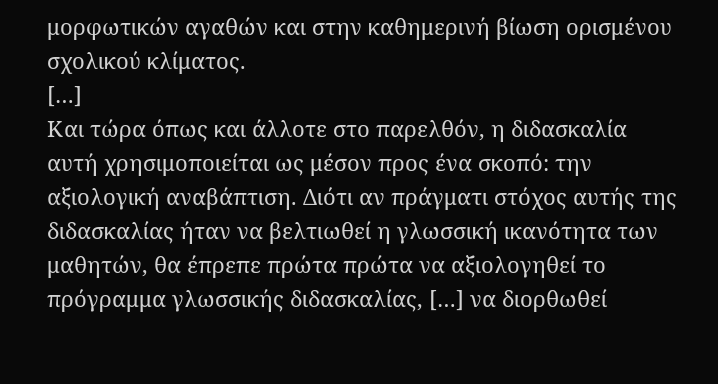μορφωτικών αγαθών και στην καθημερινή βίωση ορισμένου σχολικού κλίματος.
[…]
Και τώρα όπως και άλλοτε στο παρελθόν, η διδασκαλία αυτή χρησιμοποιείται ως μέσον προς ένα σκοπό: την αξιολογική αναβάπτιση. Διότι αν πράγματι στόχος αυτής της διδασκαλίας ήταν να βελτιωθεί η γλωσσική ικανότητα των μαθητών, θα έπρεπε πρώτα πρώτα να αξιολογηθεί το πρόγραμμα γλωσσικής διδασκαλίας, […] να διορθωθεί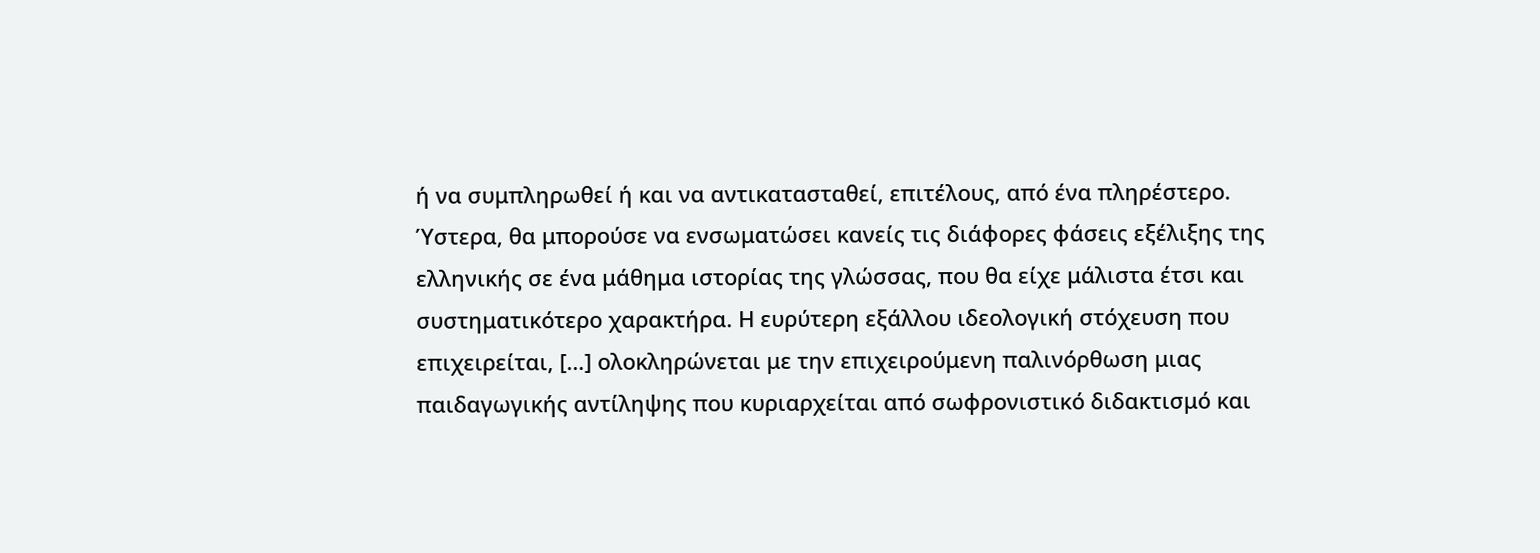ή να συμπληρωθεί ή και να αντικατασταθεί, επιτέλους, από ένα πληρέστερο. Ύστερα, θα μπορούσε να ενσωματώσει κανείς τις διάφορες φάσεις εξέλιξης της ελληνικής σε ένα μάθημα ιστορίας της γλώσσας, που θα είχε μάλιστα έτσι και συστηματικότερο χαρακτήρα. Η ευρύτερη εξάλλου ιδεολογική στόχευση που επιχειρείται, […] ολοκληρώνεται με την επιχειρούμενη παλινόρθωση μιας παιδαγωγικής αντίληψης που κυριαρχείται από σωφρονιστικό διδακτισμό και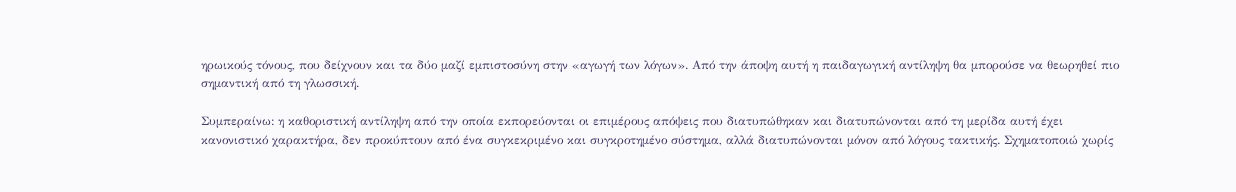ηρωικούς τόνους, που δείχνουν και τα δύο μαζί εμπιστοσύνη στην «αγωγή των λόγων». Από την άποψη αυτή η παιδαγωγική αντίληψη θα μπορούσε να θεωρηθεί πιο σημαντική από τη γλωσσική.

Συμπεραίνω: η καθοριστική αντίληψη από την οποία εκπορεύονται οι επιμέρους απόψεις που διατυπώθηκαν και διατυπώνονται από τη μερίδα αυτή έχει κανονιστικό χαρακτήρα, δεν προκύπτουν από ένα συγκεκριμένο και συγκροτημένο σύστημα, αλλά διατυπώνονται μόνον από λόγους τακτικής. Σχηματοποιώ χωρίς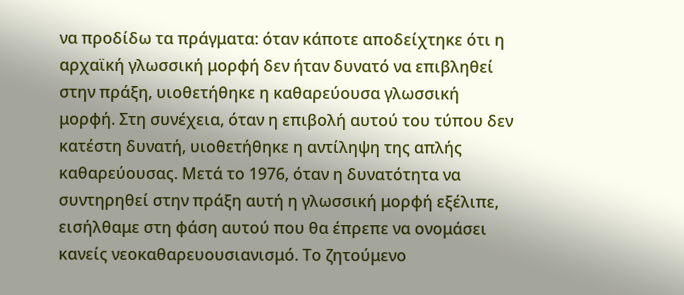να προδίδω τα πράγματα: όταν κάποτε αποδείχτηκε ότι η αρχαϊκή γλωσσική μορφή δεν ήταν δυνατό να επιβληθεί στην πράξη, υιοθετήθηκε η καθαρεύουσα γλωσσική μορφή. Στη συνέχεια, όταν η επιβολή αυτού του τύπου δεν κατέστη δυνατή, υιοθετήθηκε η αντίληψη της απλής καθαρεύουσας. Μετά το 1976, όταν η δυνατότητα να συντηρηθεί στην πράξη αυτή η γλωσσική μορφή εξέλιπε, εισήλθαμε στη φάση αυτού που θα έπρεπε να ονομάσει κανείς νεοκαθαρευουσιανισμό. Το ζητούμενο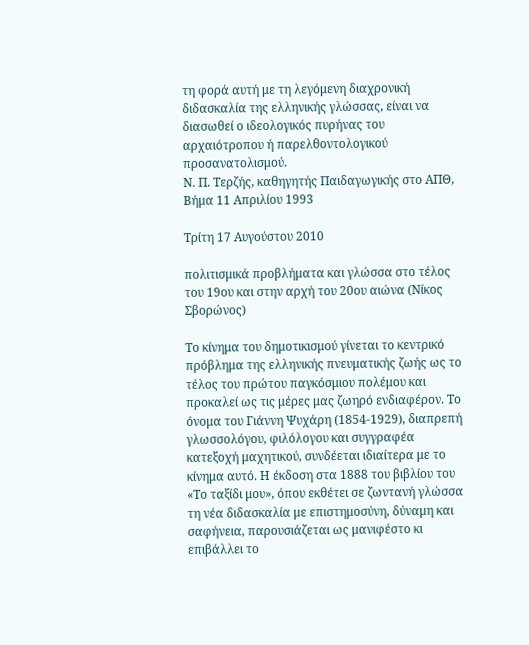τη φορά αυτή με τη λεγόμενη διαχρονική διδασκαλία της ελληνικής γλώσσας, είναι να διασωθεί ο ιδεολογικός πυρήνας του αρχαιότροπου ή παρελθοντολογικού προσανατολισμού.
Ν. Π. Τερζής, καθηγητής Παιδαγωγικής στο ΑΠΘ, Βήμα 11 Απριλίου 1993

Τρίτη 17 Αυγούστου 2010

πολιτισμικά προβλήματα και γλώσσα στο τέλος του 19ου και στην αρχή του 20ου αιώνα (Νίκος Σβορώνος)

Το κίνημα του δημοτικισμού γίνεται το κεντρικό πρόβλημα της ελληνικής πνευματικής ζωής ως το τέλος του πρώτου παγκόσμιου πολέμου και προκαλεί ως τις μέρες μας ζωηρό ενδιαφέρον. Το όνομα του Γιάννη Ψυχάρη (1854-1929), διαπρεπή γλωσσολόγου, φιλόλογου και συγγραφέα κατεξοχή μαχητικού, συνδέεται ιδιαίτερα με το κίνημα αυτό. Η έκδοση στα 1888 του βιβλίου του «Το ταξίδι μου», όπου εκθέτει σε ζωντανή γλώσσα τη νέα διδασκαλία με επιστημοσύνη, δύναμη και σαφήνεια, παρουσιάζεται ως μανιφέστο κι επιβάλλει το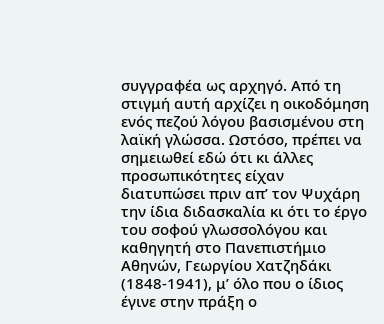συγγραφέα ως αρχηγό. Από τη στιγμή αυτή αρχίζει η οικοδόμηση ενός πεζού λόγου βασισμένου στη λαϊκή γλώσσα. Ωστόσο, πρέπει να σημειωθεί εδώ ότι κι άλλες προσωπικότητες είχαν διατυπώσει πριν απ’ τον Ψυχάρη την ίδια διδασκαλία κι ότι το έργο του σοφού γλωσσολόγου και καθηγητή στο Πανεπιστήμιο Αθηνών, Γεωργίου Χατζηδάκι (1848-1941), μ’ όλο που ο ίδιος έγινε στην πράξη ο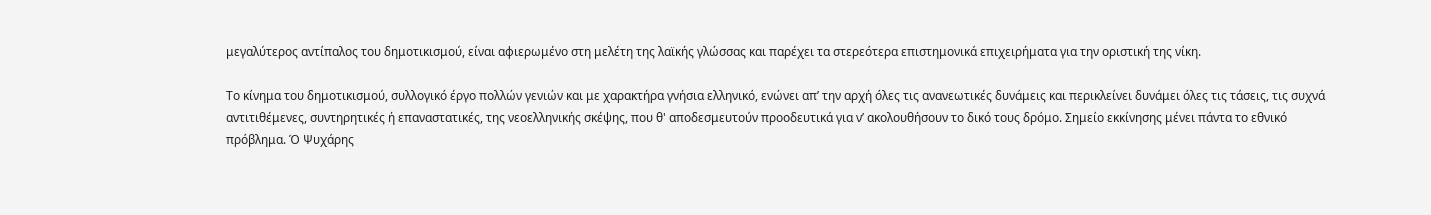μεγαλύτερος αντίπαλος του δημοτικισμού, είναι αφιερωμένο στη μελέτη της λαϊκής γλώσσας και παρέχει τα στερεότερα επιστημονικά επιχειρήματα για την οριστική της νίκη.

Το κίνημα του δημοτικισμού, συλλογικό έργο πολλών γενιών και με χαρακτήρα γνήσια ελληνικό, ενώνει απ’ την αρχή όλες τις ανανεωτικές δυνάμεις και περικλείνει δυνάμει όλες τις τάσεις, τις συχνά αντιτιθέμενες, συντηρητικές ή επαναστατικές, της νεοελληνικής σκέψης, που θ' αποδεσμευτούν προοδευτικά για ν’ ακολουθήσουν το δικό τους δρόμο. Σημείο εκκίνησης μένει πάντα το εθνικό πρόβλημα. Ό Ψυχάρης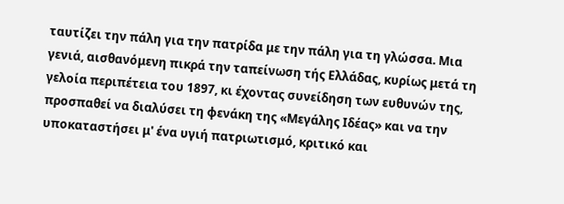ταυτίζει την πάλη για την πατρίδα με την πάλη για τη γλώσσα. Μια γενιά, αισθανόμενη πικρά την ταπείνωση τής Ελλάδας, κυρίως μετά τη γελοία περιπέτεια του 1897, κι έχοντας συνείδηση των ευθυνών της, προσπαθεί να διαλύσει τη φενάκη της «Μεγάλης Ιδέας» και να την υποκαταστήσει μ' ένα υγιή πατριωτισμό, κριτικό και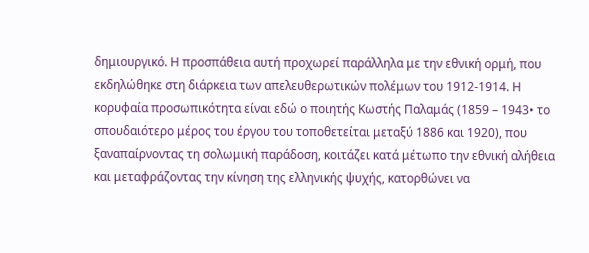δημιουργικό. Η προσπάθεια αυτή προχωρεί παράλληλα με την εθνική ορμή, που εκδηλώθηκε στη διάρκεια των απελευθερωτικών πολέμων του 1912-1914. Η κορυφαία προσωπικότητα είναι εδώ ο ποιητής Κωστής Παλαμάς (1859 – 1943• το σπουδαιότερο μέρος του έργου του τοποθετείται μεταξύ 1886 και 1920), που ξαναπαίρνοντας τη σολωμική παράδοση, κοιτάζει κατά μέτωπο την εθνική αλήθεια και μεταφράζοντας την κίνηση της ελληνικής ψυχής, κατορθώνει να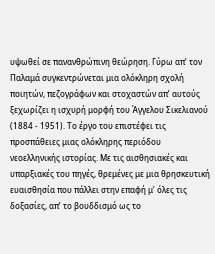υψωθεί σε πανανθρώπινη θεώρηση. Γύρω απ’ τον Παλαμά συγκεντρώνεται μια ολόκληρη σχολή ποιητών, πεζογράφων και στοχαστών απ’ αυτούς ξεχωρίζει η ισχυρή μορφή του Άγγελου Σικελιανού (1884 - 1951). Το έργο του επιστέφει τις προσπάθειες μιας ολόκληρης περιόδου νεοελληνικής ιστορίας. Με τις αισθησιακές και υπαρξιακές του πηγές, θρεμένες με μια θρησκευτική ευαισθησία που πάλλει στην επαφή μ’ όλες τις δοξασίες, απ’ το βουδδισμό ως το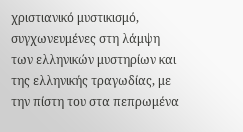χριστιανικό μυστικισμό, συγχωνευμένες στη λάμψη των ελληνικών μυστηρίων και της ελληνικής τραγωδίας, με την πίστη του στα πεπρωμένα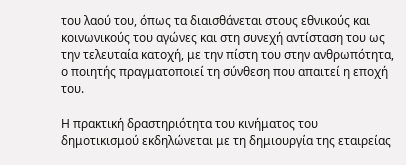του λαού του, όπως τα διαισθάνεται στους εθνικούς και κοινωνικούς του αγώνες και στη συνεχή αντίσταση του ως την τελευταία κατοχή, με την πίστη του στην ανθρωπότητα, ο ποιητής πραγματοποιεί τη σύνθεση που απαιτεί η εποχή του.

Η πρακτική δραστηριότητα του κινήματος του δημοτικισμού εκδηλώνεται με τη δημιουργία της εταιρείας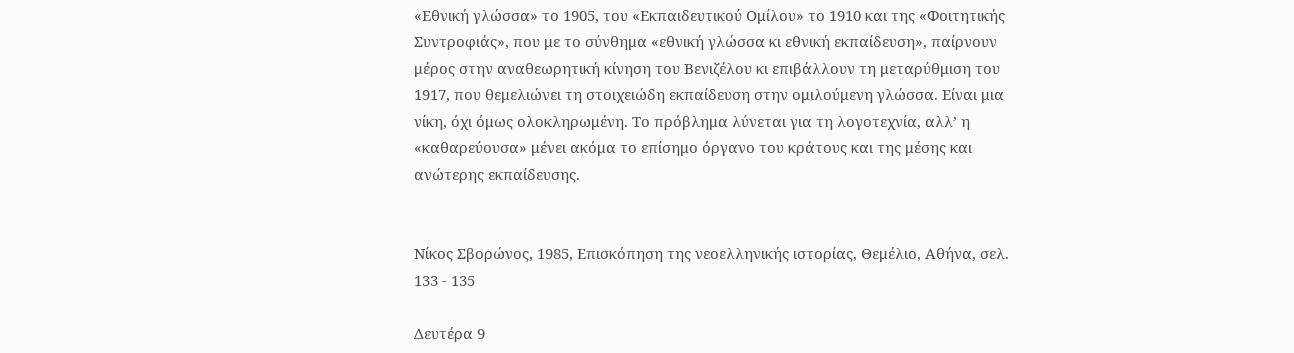«Εθνική γλώσσα» το 1905, του «Εκπαιδευτικού Ομίλου» το 1910 και της «Φοιτητικής Συντροφιάς», που με το σύνθημα «εθνική γλώσσα κι εθνική εκπαίδευση», παίρνουν μέρος στην αναθεωρητική κίνηση του Βενιζέλου κι επιβάλλουν τη μεταρύθμιση του 1917, που θεμελιώνει τη στοιχειώδη εκπαίδευση στην ομιλούμενη γλώσσα. Είναι μια νίκη, όχι όμως ολοκληρωμένη. Το πρόβλημα λύνεται για τη λογοτεχνία, αλλ’ η «καθαρεύουσα» μένει ακόμα το επίσημο όργανο του κράτους και της μέσης και ανώτερης εκπαίδευσης.


Νίκος Σβορώνος, 1985, Επισκόπηση της νεοελληνικής ιστορίας, Θεμέλιο, Αθήνα, σελ. 133 - 135

Δευτέρα 9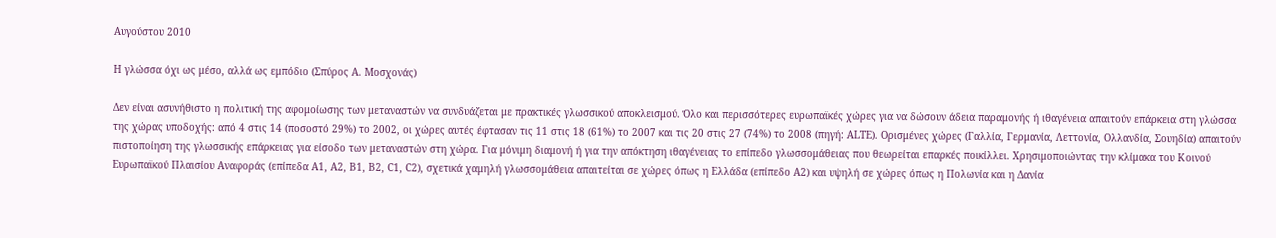Αυγούστου 2010

Η γλώσσα όχι ως μέσο, αλλά ως εμπόδιο (Σπύρος Α. Μοσχονάς)

Δεν είναι ασυνήθιστο η πολιτική της αφομοίωσης των μεταναστών να συνδυάζεται με πρακτικές γλωσσικού αποκλεισμού. Όλο και περισσότερες ευρωπαϊκές χώρες για να δώσουν άδεια παραμονής ή ιθαγένεια απαιτούν επάρκεια στη γλώσσα της χώρας υποδοχής: από 4 στις 14 (ποσοστό 29%) το 2002, οι χώρες αυτές έφτασαν τις 11 στις 18 (61%) το 2007 και τις 20 στις 27 (74%) το 2008 (πηγή: ALTE). Ορισμένες χώρες (Γαλλία, Γερμανία, Λεττονία, Ολλανδία, Σουηδία) απαιτούν πιστοποίηση της γλωσσικής επάρκειας για είσοδο των μεταναστών στη χώρα. Για μόνιμη διαμονή ή για την απόκτηση ιθαγένειας το επίπεδο γλωσσομάθειας που θεωρείται επαρκές ποικίλλει. Χρησιμοποιώντας την κλίμακα του Κοινού Ευρωπαϊκού Πλαισίου Αναφοράς (επίπεδα Α1, Α2, Β1, Β2, C1, C2), σχετικά χαμηλή γλωσσομάθεια απαιτείται σε χώρες όπως η Ελλάδα (επίπεδο Α2) και υψηλή σε χώρες όπως η Πολωνία και η Δανία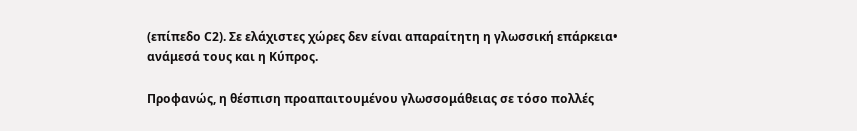(επίπεδο C2). Σε ελάχιστες χώρες δεν είναι απαραίτητη η γλωσσική επάρκεια• ανάμεσά τους και η Κύπρος.

Προφανώς, η θέσπιση προαπαιτουμένου γλωσσομάθειας σε τόσο πολλές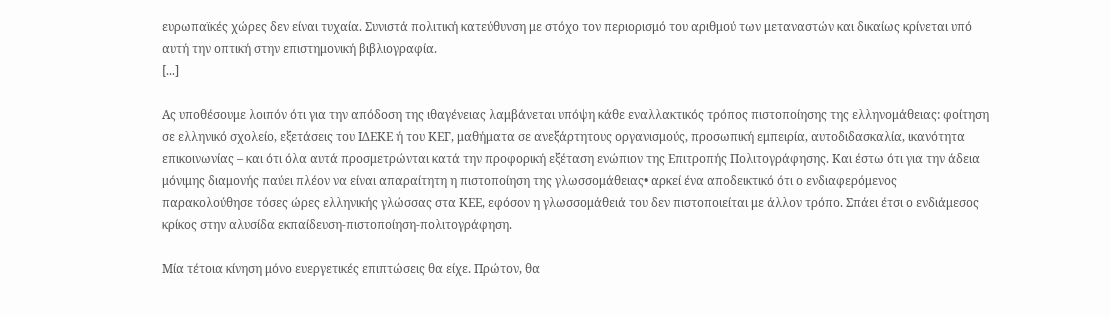ευρωπαϊκές χώρες δεν είναι τυχαία. Συνιστά πολιτική κατεύθυνση με στόχο τον περιορισμό του αριθμού των μεταναστών και δικαίως κρίνεται υπό αυτή την οπτική στην επιστημονική βιβλιογραφία.
[...]

Ας υποθέσουμε λοιπόν ότι για την απόδοση της ιθαγένειας λαμβάνεται υπόψη κάθε εναλλακτικός τρόπος πιστοποίησης της ελληνομάθειας: φοίτηση σε ελληνικό σχολείο, εξετάσεις του ΙΔΕΚΕ ή του ΚΕΓ, μαθήματα σε ανεξάρτητους οργανισμούς, προσωπική εμπειρία, αυτοδιδασκαλία, ικανότητα επικοινωνίας – και ότι όλα αυτά προσμετρώνται κατά την προφορική εξέταση ενώπιον της Επιτροπής Πολιτογράφησης. Και έστω ότι για την άδεια μόνιμης διαμονής παύει πλέον να είναι απαραίτητη η πιστοποίηση της γλωσσομάθειας• αρκεί ένα αποδεικτικό ότι ο ενδιαφερόμενος παρακολούθησε τόσες ώρες ελληνικής γλώσσας στα ΚΕΕ, εφόσον η γλωσσομάθειά του δεν πιστοποιείται με άλλον τρόπο. Σπάει έτσι ο ενδιάμεσος κρίκος στην αλυσίδα εκπαίδευση-πιστοποίηση-πολιτογράφηση.

Μία τέτοια κίνηση μόνο ευεργετικές επιπτώσεις θα είχε. Πρώτον, θα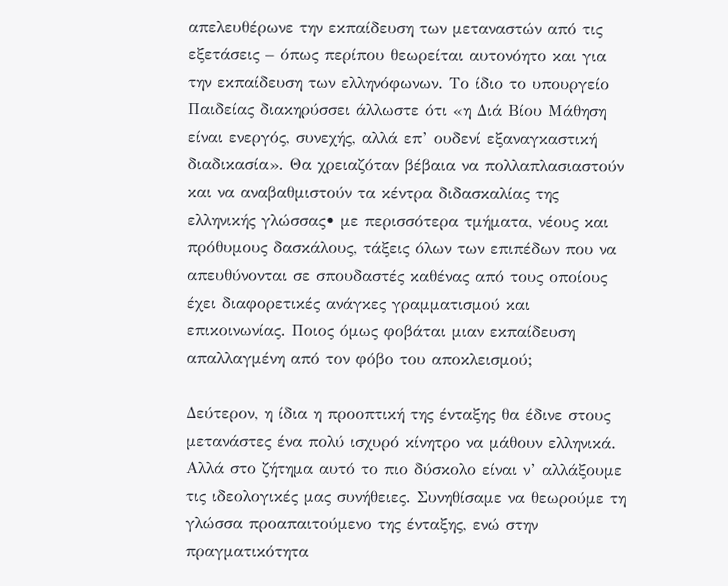απελευθέρωνε την εκπαίδευση των μεταναστών από τις εξετάσεις – όπως περίπου θεωρείται αυτονόητο και για την εκπαίδευση των ελληνόφωνων. Το ίδιο το υπουργείο Παιδείας διακηρύσσει άλλωστε ότι «η Διά Βίου Μάθηση είναι ενεργός, συνεχής, αλλά επ’ ουδενί εξαναγκαστική διαδικασία». Θα χρειαζόταν βέβαια να πολλαπλασιαστούν και να αναβαθμιστούν τα κέντρα διδασκαλίας της ελληνικής γλώσσας• με περισσότερα τμήματα, νέους και πρόθυμους δασκάλους, τάξεις όλων των επιπέδων που να απευθύνονται σε σπουδαστές καθένας από τους οποίους έχει διαφορετικές ανάγκες γραμματισμού και επικοινωνίας. Ποιος όμως φοβάται μιαν εκπαίδευση απαλλαγμένη από τον φόβο του αποκλεισμού;

Δεύτερον, η ίδια η προοπτική της ένταξης θα έδινε στους μετανάστες ένα πολύ ισχυρό κίνητρο να μάθουν ελληνικά. Αλλά στο ζήτημα αυτό το πιο δύσκολο είναι ν’ αλλάξουμε τις ιδεολογικές μας συνήθειες. Συνηθίσαμε να θεωρούμε τη γλώσσα προαπαιτούμενο της ένταξης, ενώ στην πραγματικότητα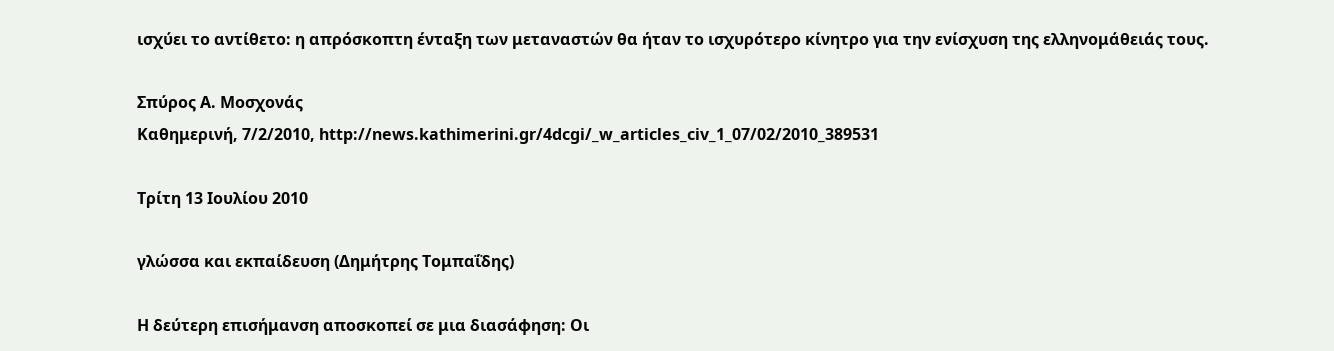ισχύει το αντίθετο: η απρόσκοπτη ένταξη των μεταναστών θα ήταν το ισχυρότερο κίνητρο για την ενίσχυση της ελληνομάθειάς τους.

Σπύρος Α. Μοσχονάς
Καθημερινή, 7/2/2010, http://news.kathimerini.gr/4dcgi/_w_articles_civ_1_07/02/2010_389531

Τρίτη 13 Ιουλίου 2010

γλώσσα και εκπαίδευση (Δημήτρης Τομπαΐδης)

Η δεύτερη επισήμανση αποσκοπεί σε μια διασάφηση: Οι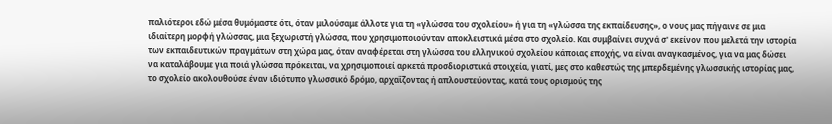παλιότεροι εδώ μέσα θυμόμαστε ότι, όταν μιλούσαμε άλλοτε για τη «γλώσσα του σχολείου» ή για τη «γλώσσα της εκπαίδευσης», ο νους μας πήγαινε σε μια ιδιαίτερη μορφή γλώσσας, μια ξεχωριστή γλώσσα, που χρησιμοποιούνταν αποκλειστικά μέσα στο σχολείο. Και συμβαίνει συχνά σ' εκείνον που μελετά την ιστορία των εκπαιδευτικών πραγμάτων στη χώρα μας, όταν αναφέρεται στη γλώσσα του ελληνικού σχολείου κάποιας εποχής, να είναι αναγκασμένος, για να μας δώσει να καταλάβουμε για ποιά γλώσσα πρόκειται, να χρησιμοποιεί αρκετά προσδιοριστικά στοιχεία, γιατί, μες στο καθεστώς της μπερδεμένης γλωσσικής ιστορίας μας, το σχολείο ακολουθούσε έναν ιδιότυπο γλωσσικό δρόμο, αρχαΐζοντας ή απλουστεύοντας, κατά τους ορισμούς της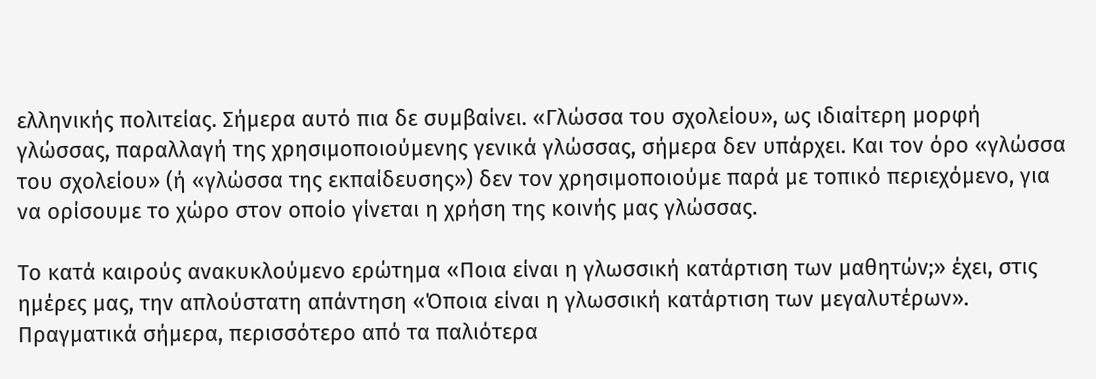ελληνικής πολιτείας. Σήμερα αυτό πια δε συμβαίνει. «Γλώσσα του σχολείου», ως ιδιαίτερη μορφή γλώσσας, παραλλαγή της χρησιμοποιούμενης γενικά γλώσσας, σήμερα δεν υπάρχει. Και τον όρο «γλώσσα του σχολείου» (ή «γλώσσα της εκπαίδευσης») δεν τον χρησιμοποιούμε παρά με τοπικό περιεχόμενο, για να ορίσουμε το χώρο στον οποίο γίνεται η χρήση της κοινής μας γλώσσας.

Το κατά καιρούς ανακυκλούμενο ερώτημα «Ποια είναι η γλωσσική κατάρτιση των μαθητών;» έχει, στις ημέρες μας, την απλούστατη απάντηση «Όποια είναι η γλωσσική κατάρτιση των μεγαλυτέρων». Πραγματικά σήμερα, περισσότερο από τα παλιότερα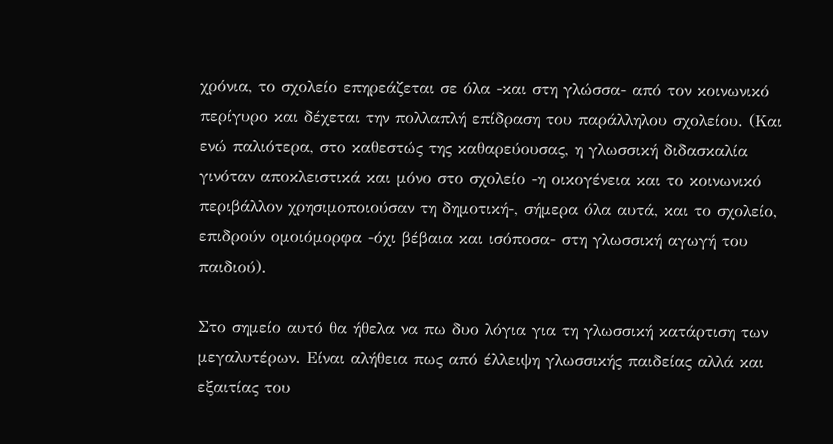χρόνια, το σχολείο επηρεάζεται σε όλα -και στη γλώσσα- από τον κοινωνικό περίγυρο και δέχεται την πολλαπλή επίδραση του παράλληλου σχολείου. (Και ενώ παλιότερα, στο καθεστώς της καθαρεύουσας, η γλωσσική διδασκαλία γινόταν αποκλειστικά και μόνο στο σχολείο -η οικογένεια και το κοινωνικό περιβάλλον χρησιμοποιούσαν τη δημοτική-, σήμερα όλα αυτά, και το σχολείο, επιδρούν ομοιόμορφα -όχι βέβαια και ισόποσα- στη γλωσσική αγωγή του παιδιού).

Στο σημείο αυτό θα ήθελα να πω δυο λόγια για τη γλωσσική κατάρτιση των μεγαλυτέρων. Είναι αλήθεια πως από έλλειψη γλωσσικής παιδείας αλλά και εξαιτίας του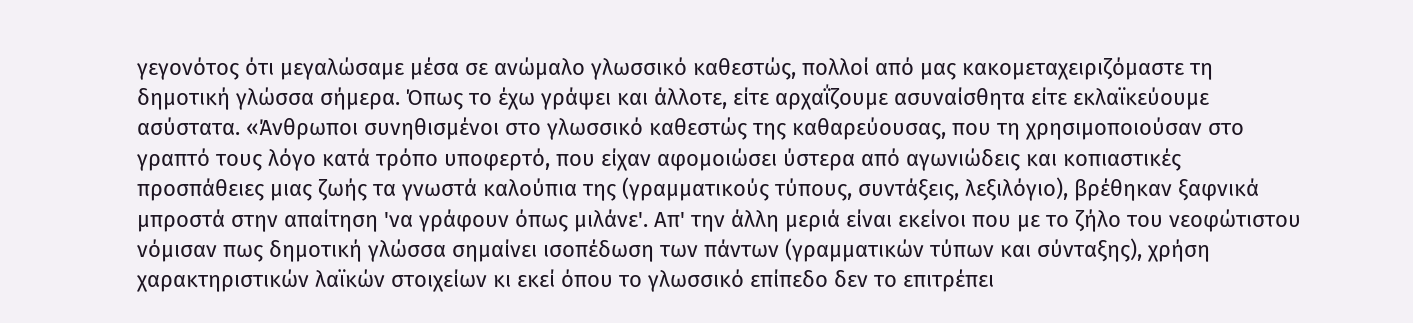γεγονότος ότι μεγαλώσαμε μέσα σε ανώμαλο γλωσσικό καθεστώς, πολλοί από μας κακομεταχειριζόμαστε τη δημοτική γλώσσα σήμερα. Όπως το έχω γράψει και άλλοτε, είτε αρχαΐζουμε ασυναίσθητα είτε εκλαϊκεύουμε ασύστατα. «Άνθρωποι συνηθισμένοι στο γλωσσικό καθεστώς της καθαρεύουσας, που τη χρησιμοποιούσαν στο γραπτό τους λόγο κατά τρόπο υποφερτό, που είχαν αφομοιώσει ύστερα από αγωνιώδεις και κοπιαστικές προσπάθειες μιας ζωής τα γνωστά καλούπια της (γραμματικούς τύπους, συντάξεις, λεξιλόγιο), βρέθηκαν ξαφνικά μπροστά στην απαίτηση 'να γράφουν όπως μιλάνε'. Απ' την άλλη μεριά είναι εκείνοι που με το ζήλο του νεοφώτιστου νόμισαν πως δημοτική γλώσσα σημαίνει ισοπέδωση των πάντων (γραμματικών τύπων και σύνταξης), χρήση χαρακτηριστικών λαϊκών στοιχείων κι εκεί όπου το γλωσσικό επίπεδο δεν το επιτρέπει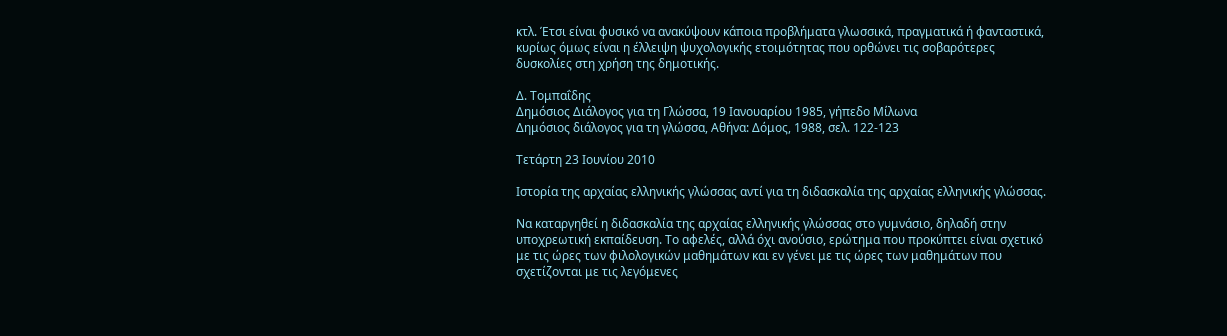κτλ. Έτσι είναι φυσικό να ανακύψουν κάποια προβλήματα γλωσσικά, πραγματικά ή φανταστικά, κυρίως όμως είναι η έλλειψη ψυχολογικής ετοιμότητας που ορθώνει τις σοβαρότερες δυσκολίες στη χρήση της δημοτικής.

Δ. Τομπαΐδης
Δημόσιος Διάλογος για τη Γλώσσα, 19 Ιανουαρίου 1985, γήπεδο Μίλωνα
Δημόσιος διάλογος για τη γλώσσα, Αθήνα: Δόμος, 1988, σελ. 122-123

Τετάρτη 23 Ιουνίου 2010

Ιστορία της αρχαίας ελληνικής γλώσσας αντί για τη διδασκαλία της αρχαίας ελληνικής γλώσσας.

Να καταργηθεί η διδασκαλία της αρχαίας ελληνικής γλώσσας στο γυμνάσιο, δηλαδή στην υποχρεωτική εκπαίδευση. Το αφελές, αλλά όχι ανούσιο, ερώτημα που προκύπτει είναι σχετικό με τις ώρες των φιλολογικών μαθημάτων και εν γένει με τις ώρες των μαθημάτων που σχετίζονται με τις λεγόμενες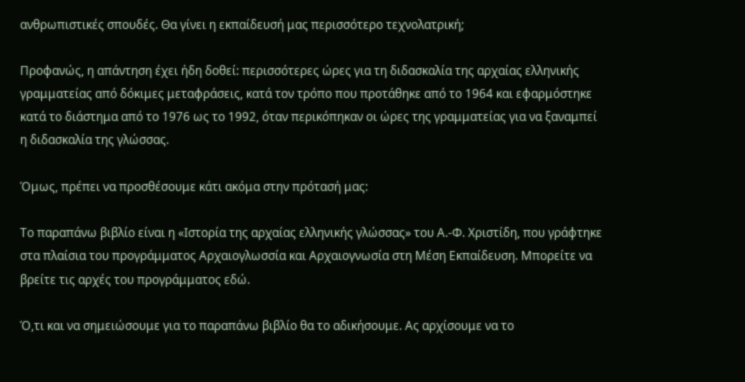ανθρωπιστικές σπουδές. Θα γίνει η εκπαίδευσή μας περισσότερο τεχνολατρική;

Προφανώς, η απάντηση έχει ήδη δοθεί: περισσότερες ώρες για τη διδασκαλία της αρχαίας ελληνικής γραμματείας από δόκιμες μεταφράσεις, κατά τον τρόπο που προτάθηκε από το 1964 και εφαρμόστηκε κατά το διάστημα από το 1976 ως το 1992, όταν περικόπηκαν οι ώρες της γραμματείας για να ξαναμπεί η διδασκαλία της γλώσσας.

Όμως, πρέπει να προσθέσουμε κάτι ακόμα στην πρότασή μας:

Το παραπάνω βιβλίο είναι η «Ιστορία της αρχαίας ελληνικής γλώσσας» του Α.-Φ. Χριστίδη, που γράφτηκε στα πλαίσια του προγράμματος Αρχαιογλωσσία και Αρχαιογνωσία στη Μέση Εκπαίδευση. Mπορείτε να βρείτε τις αρχές του προγράμματος εδώ.

Ό,τι και να σημειώσουμε για το παραπάνω βιβλίο θα το αδικήσουμε. Ας αρχίσουμε να το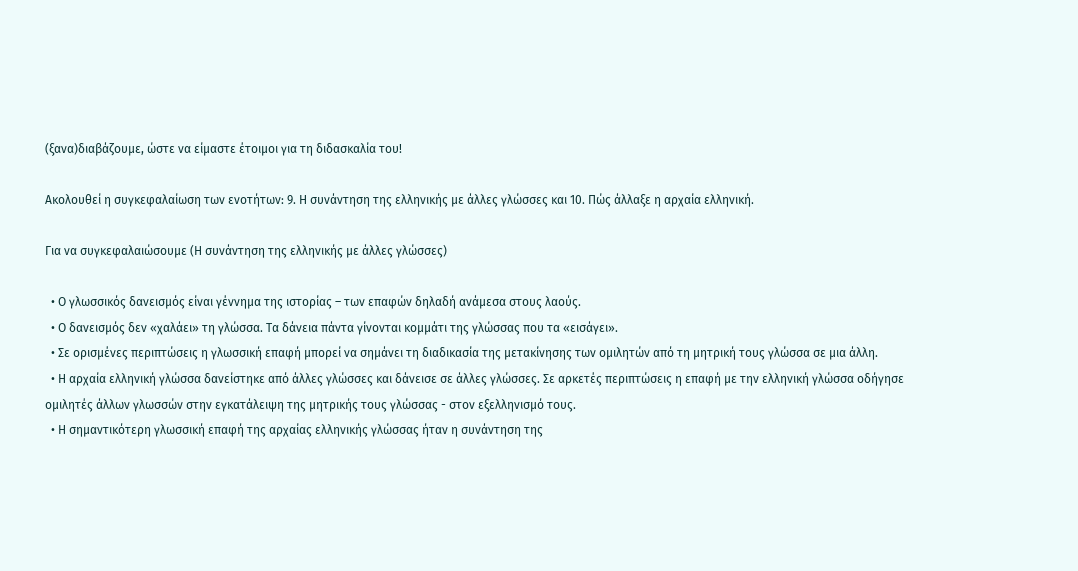(ξανα)διαβάζουμε, ώστε να είμαστε έτοιμοι για τη διδασκαλία του!

Ακολουθεί η συγκεφαλαίωση των ενοτήτων: 9. Η συνάντηση της ελληνικής με άλλες γλώσσες και 10. Πώς άλλαξε η αρχαία ελληνική.

Για να συγκεφαλαιώσουμε (Η συνάντηση της ελληνικής με άλλες γλώσσες)

  • Ο γλωσσικός δανεισμός είναι γέννημα της ιστορίας – των επαφών δηλαδή ανάμεσα στους λαούς.
  • Ο δανεισμός δεν «χαλάει» τη γλώσσα. Τα δάνεια πάντα γίνονται κομμάτι της γλώσσας που τα «εισάγει».
  • Σε ορισμένες περιπτώσεις η γλωσσική επαφή μπορεί να σημάνει τη διαδικασία της μετακίνησης των ομιλητών από τη μητρική τους γλώσσα σε μια άλλη.
  • Η αρχαία ελληνική γλώσσα δανείστηκε από άλλες γλώσσες και δάνεισε σε άλλες γλώσσες. Σε αρκετές περιπτώσεις η επαφή με την ελληνική γλώσσα οδήγησε ομιλητές άλλων γλωσσών στην εγκατάλειψη της μητρικής τους γλώσσας - στον εξελληνισμό τους.
  • Η σημαντικότερη γλωσσική επαφή της αρχαίας ελληνικής γλώσσας ήταν η συνάντηση της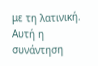με τη λατινική. Αυτή η συνάντηση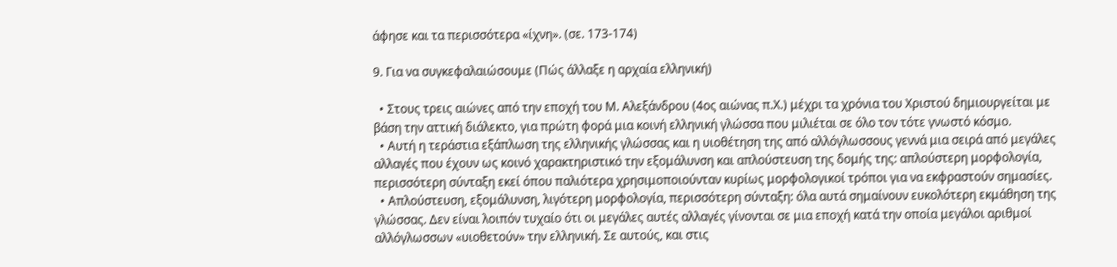άφησε και τα περισσότερα «ίχνη». (σε. 173-174)

9. Για να συγκεφαλαιώσουμε (Πώς άλλαξε η αρχαία ελληνική)

  • Στους τρεις αιώνες από την εποχή του Μ. Αλεξάνδρου (4ος αιώνας π.Χ.) μέχρι τα χρόνια του Χριστού δημιουργείται με βάση την αττική διάλεκτο, για πρώτη φορά μια κοινή ελληνική γλώσσα που μιλιέται σε όλο τον τότε γνωστό κόσμο.
  • Αυτή η τεράστια εξάπλωση της ελληνικής γλώσσας και η υιοθέτηση της από αλλόγλωσσους γεννά μια σειρά από μεγάλες αλλαγές που έχουν ως κοινό χαρακτηριστικό την εξομάλυνση και απλούστευση της δομής της: απλούστερη μορφολογία, περισσότερη σύνταξη εκεί όπου παλιότερα χρησιμοποιούνταν κυρίως μορφολογικοί τρόποι για να εκφραστούν σημασίες.
  • Απλούστευση, εξομάλυνση, λιγότερη μορφολογία, περισσότερη σύνταξη: όλα αυτά σημαίνουν ευκολότερη εκμάθηση της γλώσσας. Δεν είναι λοιπόν τυχαίο ότι οι μεγάλες αυτές αλλαγές γίνονται σε μια εποχή κατά την οποία μεγάλοι αριθμοί αλλόγλωσσων «υιοθετούν» την ελληνική. Σε αυτούς, και στις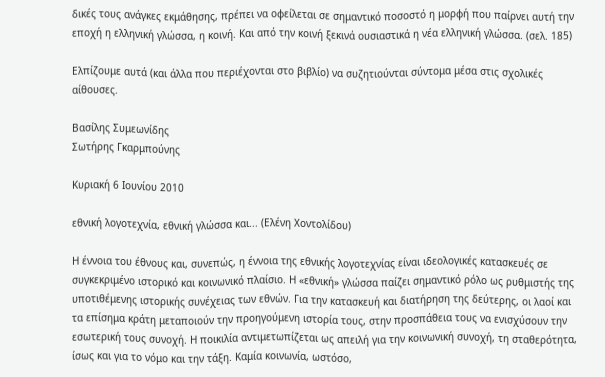δικές τους ανάγκες εκμάθησης, πρέπει να οφείλεται σε σημαντικό ποσοστό η μορφή που παίρνει αυτή την εποχή η ελληνική γλώσσα, η κοινή. Και από την κοινή ξεκινά ουσιαστικά η νέα ελληνική γλώσσα. (σελ. 185)

Ελπίζουμε αυτά (και άλλα που περιέχονται στο βιβλίο) να συζητιούνται σύντομα μέσα στις σχολικές αίθουσες.

Βασίλης Συμεωνίδης
Σωτήρης Γκαρμπούνης

Κυριακή 6 Ιουνίου 2010

εθνική λογοτεχνία, εθνική γλώσσα και... (Ελένη Χοντολίδου)

Η έννοια του έθνους και, συνεπώς, η έννοια της εθνικής λογοτεχνίας είναι ιδεολογικές κατασκευές σε συγκεκριμένο ιστορικό και κοινωνικό πλαίσιο. Η «εθνική» γλώσσα παίζει σημαντικό ρόλο ως ρυθμιστής της υποτιθέμενης ιστορικής συνέχειας των εθνών. Για την κατασκευή και διατήρηση της δεύτερης, οι λαοί και τα επίσημα κράτη μεταποιούν την προηγούμενη ιστορία τους, στην προσπάθεια τους να ενισχύσουν την εσωτερική τους συνοχή. Η ποικιλία αντιμετωπίζεται ως απειλή για την κοινωνική συνοχή, τη σταθερότητα, ίσως και για το νόμο και την τάξη. Καμία κοινωνία, ωστόσο,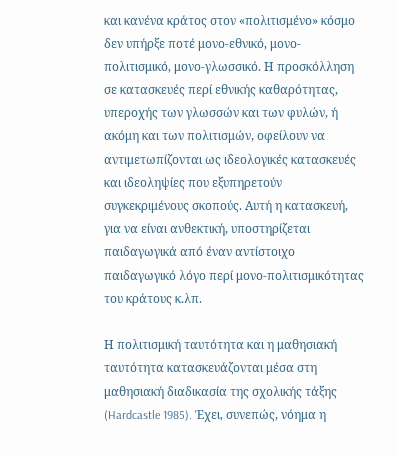και κανένα κράτος στον «πολιτισμένο» κόσμο δεν υπήρξε ποτέ μονο-εθνικό, μονο-πολιτισμικό, μονο-γλωσσικό. Η προσκόλληση σε κατασκευές περί εθνικής καθαρότητας, υπεροχής των γλωσσών και των φυλών, ή ακόμη και των πολιτισμών, οφείλουν να αντιμετωπίζονται ως ιδεολογικές κατασκευές και ιδεοληψίες που εξυπηρετούν συγκεκριμένους σκοπούς. Αυτή η κατασκευή, για να είναι ανθεκτική, υποστηρίζεται παιδαγωγικά από έναν αντίστοιχο παιδαγωγικό λόγο περί μονο-πολιτισμικότητας του κράτους κ.λπ.

Η πολιτισμική ταυτότητα και η μαθησιακή ταυτότητα κατασκευάζονται μέσα στη μαθησιακή διαδικασία της σχολικής τάξης (Hardcastle 1985). Έχει, συνεπώς, νόημα η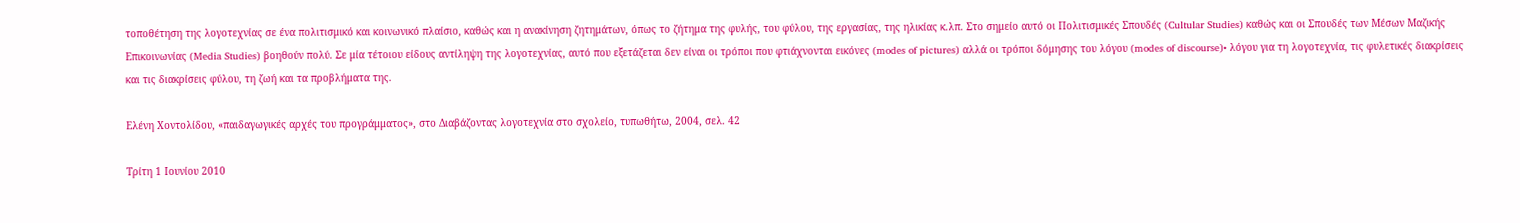τοποθέτηση της λογοτεχνίας σε ένα πολιτισμικό και κοινωνικό πλαίσιο, καθώς και η ανακίνηση ζητημάτων, όπως το ζήτημα της φυλής, του φύλου, της εργασίας, της ηλικίας κ.λπ. Στο σημείο αυτό οι Πολιτισμικές Σπουδές (Cultular Studies) καθώς και οι Σπουδές των Μέσων Μαζικής Επικοινωνίας (Media Studies) βοηθούν πολύ. Σε μία τέτοιου είδους αντίληψη της λογοτεχνίας, αυτό που εξετάζεται δεν είναι οι τρόποι που φτιάχνονται εικόνες (modes of pictures) αλλά οι τρόποι δόμησης του λόγου (modes of discourse)• λόγου για τη λογοτεχνία, τις φυλετικές διακρίσεις και τις διακρίσεις φύλου, τη ζωή και τα προβλήματα της.

Ελένη Χοντολίδου, «παιδαγωγικές αρχές του προγράμματος», στο Διαβάζοντας λογοτεχνία στο σχολείο, τυπωθήτω, 2004, σελ. 42

Τρίτη 1 Ιουνίου 2010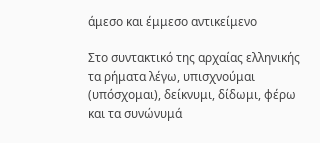άμεσο και έμμεσο αντικείμενο

Στο συντακτικό της αρχαίας ελληνικής τα ρήματα λέγω, υπισχνούμαι (υπόσχομαι), δείκνυμι, δίδωμι, φέρω και τα συνώνυμά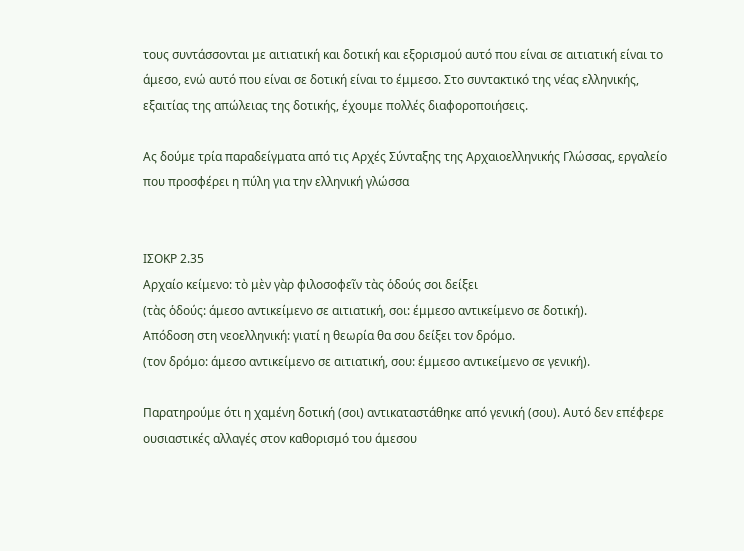τους συντάσσονται με αιτιατική και δοτική και εξορισμού αυτό που είναι σε αιτιατική είναι το άμεσο, ενώ αυτό που είναι σε δοτική είναι το έμμεσο. Στο συντακτικό της νέας ελληνικής, εξαιτίας της απώλειας της δοτικής, έχουμε πολλές διαφοροποιήσεις.

Ας δούμε τρία παραδείγματα από τις Αρχές Σύνταξης της Αρχαιοελληνικής Γλώσσας, εργαλείο που προσφέρει η πύλη για την ελληνική γλώσσα


ΙΣΟΚΡ 2.35
Αρχαίο κείμενο: τὸ μὲν γὰρ φιλοσοφεῖν τὰς ὁδούς σοι δείξει
(τὰς ὁδούς: άμεσο αντικείμενο σε αιτιατική, σοι: έμμεσο αντικείμενο σε δοτική).
Απόδοση στη νεοελληνική: γιατί η θεωρία θα σου δείξει τον δρόμο.
(τον δρόμο: άμεσο αντικείμενο σε αιτιατική, σου: έμμεσο αντικείμενο σε γενική).

Παρατηρούμε ότι η χαμένη δοτική (σοι) αντικαταστάθηκε από γενική (σου). Αυτό δεν επέφερε ουσιαστικές αλλαγές στον καθορισμό του άμεσου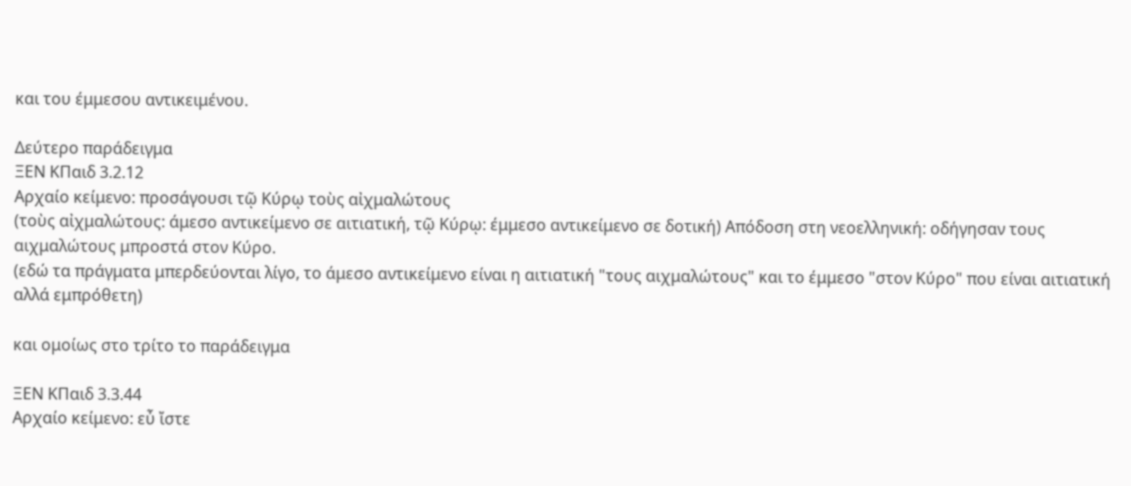και του έμμεσου αντικειμένου.

Δεύτερο παράδειγμα
ΞΕΝ ΚΠαιδ 3.2.12
Αρχαίο κείμενο: προσάγουσι τῷ Κύρῳ τοὺς αἰχμαλώτους
(τοὺς αἰχμαλώτους: άμεσο αντικείμενο σε αιτιατική, τῷ Κύρῳ: έμμεσο αντικείμενο σε δοτική) Απόδοση στη νεοελληνική: οδήγησαν τους αιχμαλώτους μπροστά στον Κύρο.
(εδώ τα πράγματα μπερδεύονται λίγο, το άμεσο αντικείμενο είναι η αιτιατική "τους αιχμαλώτους" και το έμμεσο "στον Κύρο" που είναι αιτιατική αλλά εμπρόθετη)

και ομοίως στο τρίτο το παράδειγμα

ΞΕΝ ΚΠαιδ 3.3.44
Αρχαίο κείμενο: εὖ ἴστε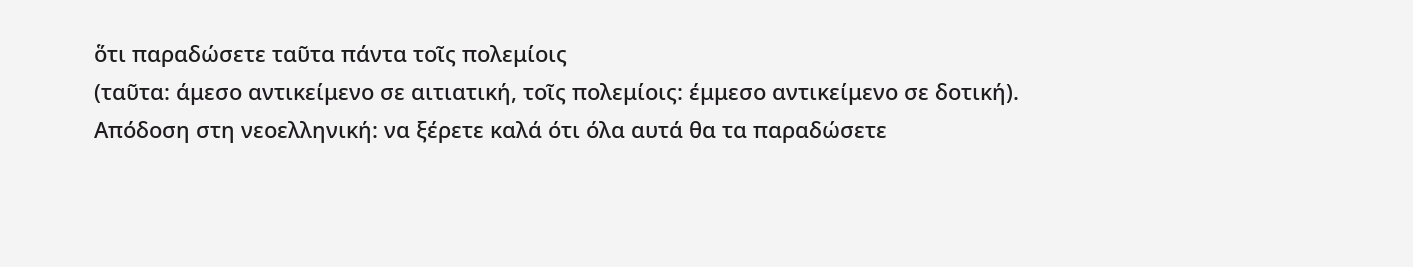ὅτι παραδώσετε ταῦτα πάντα τοῖς πολεμίοις
(ταῦτα: άμεσο αντικείμενο σε αιτιατική, τοῖς πολεμίοις: έμμεσο αντικείμενο σε δοτική).
Απόδοση στη νεοελληνική: να ξέρετε καλά ότι όλα αυτά θα τα παραδώσετε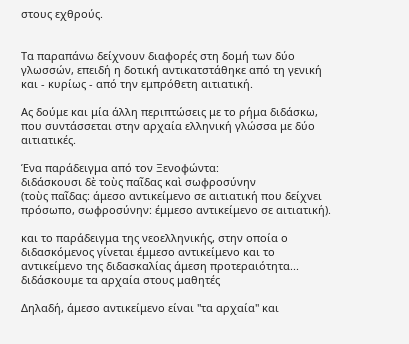στους εχθρούς.


Τα παραπάνω δείχνουν διαφορές στη δομή των δύο γλωσσών, επειδή η δοτική αντικατστάθηκε από τη γενική και - κυρίως - από την εμπρόθετη αιτιατική.

Ας δούμε και μία άλλη περιπτώσεις με το ρήμα διδάσκω, που συντάσσεται στην αρχαία ελληνική γλώσσα με δύο αιτιατικές.

Ένα παράδειγμα από τον Ξενοφώντα:
διδάσκουσι δὲ τοὺς παῖδας καὶ σωφροσύνην
(τοὺς παῖδας: άμεσο αντικείμενο σε αιτιατική που δείχνει πρόσωπο, σωφροσύνην: έμμεσο αντικείμενο σε αιτιατική).

και το παράδειγμα της νεοελληνικής, στην οποία ο διδασκόμενος γίνεται έμμεσο αντικείμενο και το αντικείμενο της διδασκαλίας άμεση προτεραιότητα...
διδάσκουμε τα αρχαία στους μαθητές

Δηλαδή, άμεσο αντικείμενο είναι "τα αρχαία" και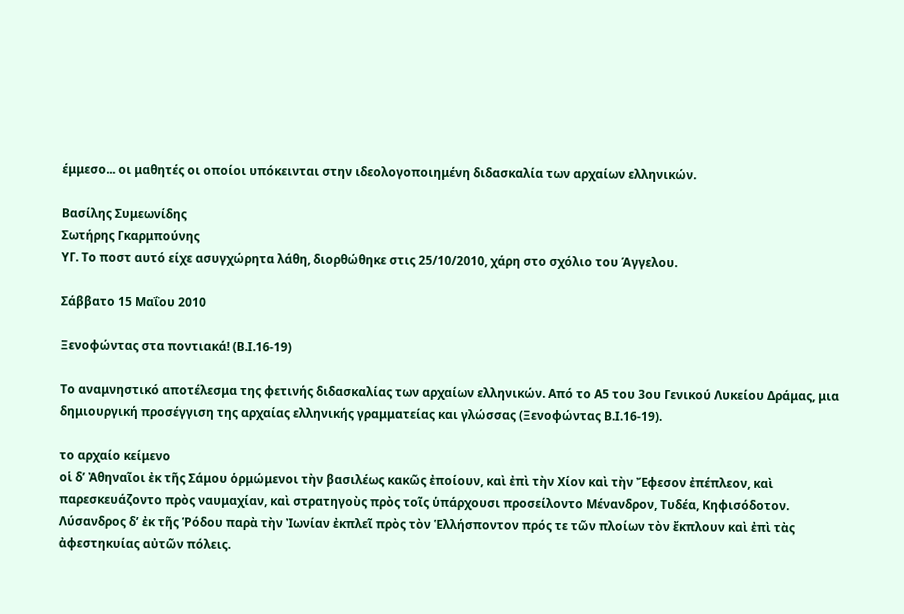έμμεσο... οι μαθητές οι οποίοι υπόκεινται στην ιδεολογοποιημένη διδασκαλία των αρχαίων ελληνικών.

Βασίλης Συμεωνίδης
Σωτήρης Γκαρμπούνης
ΥΓ. Το ποστ αυτό είχε ασυγχώρητα λάθη, διορθώθηκε στις 25/10/2010, χάρη στο σχόλιο του Άγγελου.

Σάββατο 15 Μαΐου 2010

Ξενοφώντας στα ποντιακά! (Β.Ι.16-19)

Tο αναμνηστικό αποτέλεσμα της φετινής διδασκαλίας των αρχαίων ελληνικών. Από το Α5 του 3ου Γενικού Λυκείου Δράμας, μια δημιουργική προσέγγιση της αρχαίας ελληνικής γραμματείας και γλώσσας (Ξενοφώντας Β.Ι.16-19).

το αρχαίο κείμενο
οἱ δ’ Ἀθηναῖοι ἐκ τῆς Σάμου ὁρμώμενοι τὴν βασιλέως κακῶς ἐποίουν, καὶ ἐπὶ τὴν Χίον καὶ τὴν Ἔφεσον ἐπέπλεον, καὶ παρεσκευάζοντο πρὸς ναυμαχίαν, καὶ στρατηγοὺς πρὸς τοῖς ὑπάρχουσι προσείλοντο Μένανδρον, Τυδέα, Κηφισόδοτον.
Λύσανδρος δ’ ἐκ τῆς Ῥόδου παρὰ τὴν Ἰωνίαν ἐκπλεῖ πρὸς τὸν Ἑλλήσποντον πρός τε τῶν πλοίων τὸν ἔκπλουν καὶ ἐπὶ τὰς ἀφεστηκυίας αὐτῶν πόλεις.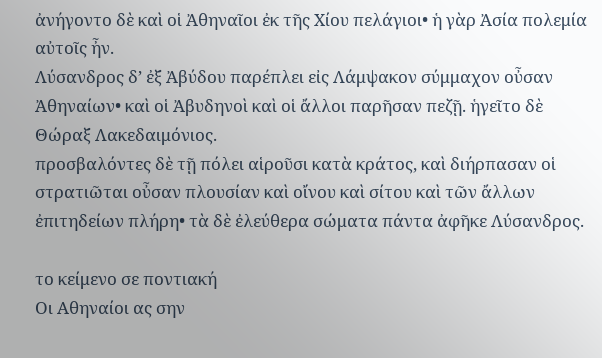ἀνήγοντο δὲ καὶ οἱ Ἀθηναῖοι ἐκ τῆς Χίου πελάγιοι• ἡ γὰρ Ἀσία πολεμία αὐτοῖς ἦν.
Λύσανδρος δ’ ἐξ Ἀβύδου παρέπλει εἰς Λάμψακον σύμμαχον οὖσαν Ἀθηναίων• καὶ οἱ Ἀβυδηνοὶ καὶ οἱ ἄλλοι παρῆσαν πεζῇ. ἡγεῖτο δὲ Θώραξ Λακεδαιμόνιος.
προσβαλόντες δὲ τῇ πόλει αἱροῦσι κατὰ κράτος, καὶ διήρπασαν οἱ στρατιῶται οὖσαν πλουσίαν καὶ οἴνου καὶ σίτου καὶ τῶν ἄλλων ἐπιτηδείων πλήρη• τὰ δὲ ἐλεύθερα σώματα πάντα ἀφῆκε Λύσανδρος.

το κείμενο σε ποντιακή
Οι Αθηναίοι ας σην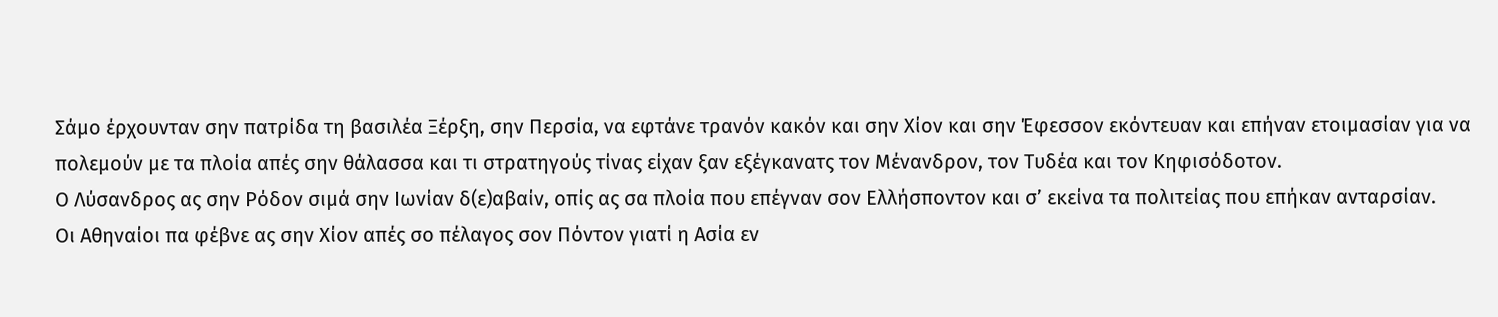Σάμο έρχουνταν σην πατρίδα τη βασιλέα Ξέρξη, σην Περσία, να εφτάνε τρανόν κακόν και σην Χίον και σην Έφεσσον εκόντευαν και επήναν ετοιμασίαν για να πολεμούν με τα πλοία απές σην θάλασσα και τι στρατηγούς τίνας είχαν ξαν εξέγκανατς τον Μένανδρον, τον Τυδέα και τον Κηφισόδοτον.
Ο Λύσανδρος ας σην Ρόδον σιμά σην Ιωνίαν δ(ε)αβαίν, οπίς ας σα πλοία που επέγναν σον Ελλήσποντον και σ’ εκείνα τα πολιτείας που επήκαν ανταρσίαν.
Οι Αθηναίοι πα φέβνε ας σην Χίον απές σο πέλαγος σον Πόντον γιατί η Ασία εν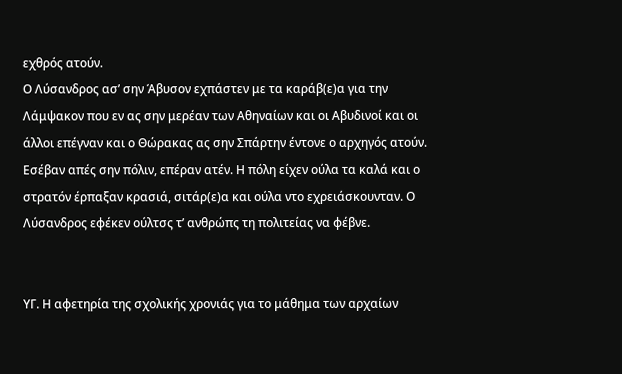εχθρός ατούν.
Ο Λύσανδρος ασ’ σην Άβυσον εχπάστεν με τα καράβ(ε)α για την Λάμψακον που εν ας σην μερέαν των Αθηναίων και οι Αβυδινοί και οι άλλοι επέγναν και ο Θώρακας ας σην Σπάρτην έντονε ο αρχηγός ατούν.
Εσέβαν απές σην πόλιν, επέραν ατέν. Η πόλη είχεν ούλα τα καλά και ο στρατόν έρπαξαν κρασιά, σιτάρ(ε)α και ούλα ντο εχρειάσκουνταν. Ο Λύσανδρος εφέκεν ούλτσς τ’ ανθρώπς τη πολιτείας να φέβνε.


ΥΓ. Η αφετηρία της σχολικής χρονιάς για το μάθημα των αρχαίων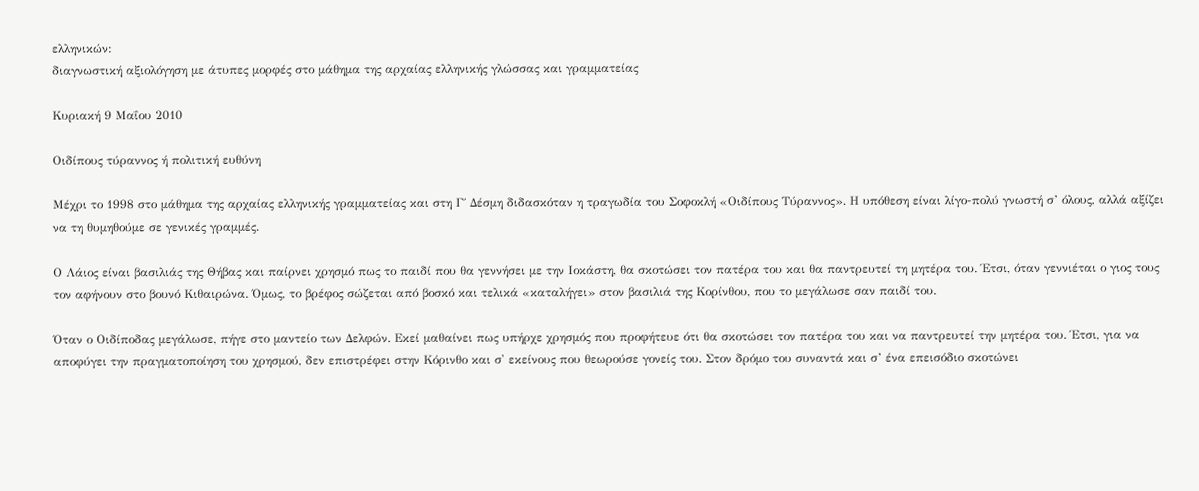ελληνικών:
διαγνωστική αξιολόγηση με άτυπες μορφές στο μάθημα της αρχαίας ελληνικής γλώσσας και γραμματείας

Κυριακή 9 Μαΐου 2010

Οιδίπους τύραννος ή πολιτική ευθύνη

Μέχρι το 1998 στο μάθημα της αρχαίας ελληνικής γραμματείας και στη Γ΄ Δέσμη διδασκόταν η τραγωδία του Σοφοκλή «Οιδίπους Τύραννος». Η υπόθεση είναι λίγο-πολύ γνωστή σ’ όλους, αλλά αξίζει να τη θυμηθούμε σε γενικές γραμμές.

Ο Λάιος είναι βασιλιάς της Θήβας και παίρνει χρησμό πως το παιδί που θα γεννήσει με την Ιοκάστη, θα σκοτώσει τον πατέρα του και θα παντρευτεί τη μητέρα του. Έτσι, όταν γεννιέται ο γιος τους τον αφήνουν στο βουνό Κιθαιρώνα. Όμως, το βρέφος σώζεται από βοσκό και τελικά «καταλήγει» στον βασιλιά της Κορίνθου, που το μεγάλωσε σαν παιδί του.

Όταν ο Οιδίποδας μεγάλωσε, πήγε στο μαντείο των Δελφών. Εκεί μαθαίνει πως υπήρχε χρησμός που προφήτευε ότι θα σκοτώσει τον πατέρα του και να παντρευτεί την μητέρα του. Έτσι, για να αποφύγει την πραγματοποίηση του χρησμού, δεν επιστρέφει στην Κόρινθο και σ' εκείνους που θεωρούσε γονείς του. Στον δρόμο του συναντά και σ’ ένα επεισόδιο σκοτώνει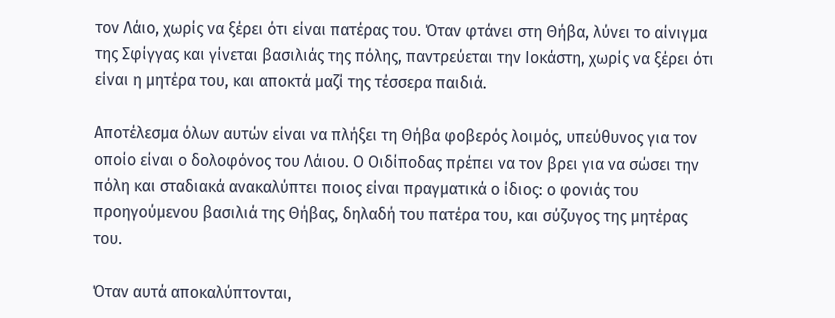τον Λάιο, χωρίς να ξέρει ότι είναι πατέρας του. Όταν φτάνει στη Θήβα, λύνει το αίνιγμα της Σφίγγας και γίνεται βασιλιάς της πόλης, παντρεύεται την Ιοκάστη, χωρίς να ξέρει ότι είναι η μητέρα του, και αποκτά μαζί της τέσσερα παιδιά.

Αποτέλεσμα όλων αυτών είναι να πλήξει τη Θήβα φοβερός λοιμός, υπεύθυνος για τον οποίο είναι ο δολοφόνος του Λάιου. Ο Οιδίποδας πρέπει να τον βρει για να σώσει την πόλη και σταδιακά ανακαλύπτει ποιος είναι πραγματικά ο ίδιος: ο φονιάς του προηγούμενου βασιλιά της Θήβας, δηλαδή του πατέρα του, και σύζυγος της μητέρας του.

Όταν αυτά αποκαλύπτονται,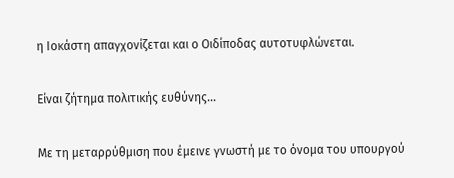η Ιοκάστη απαγχονίζεται και ο Οιδίποδας αυτοτυφλώνεται.

Είναι ζήτημα πολιτικής ευθύνης...

Με τη μεταρρύθμιση που έμεινε γνωστή με το όνομα του υπουργού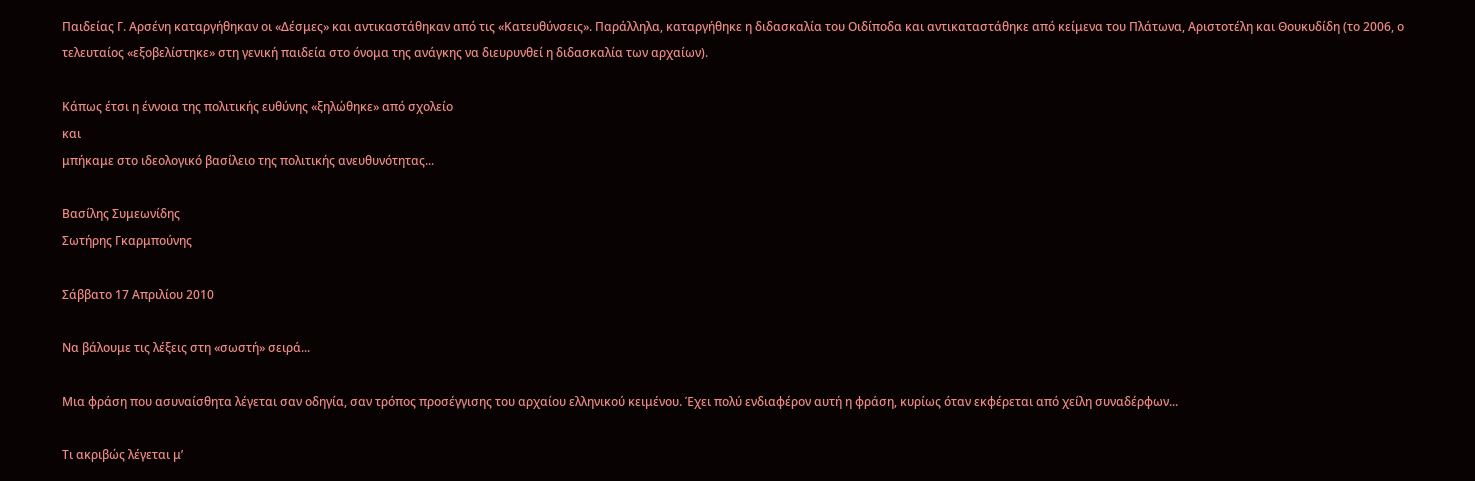Παιδείας Γ. Αρσένη καταργήθηκαν οι «Δέσμες» και αντικαστάθηκαν από τις «Κατευθύνσεις». Παράλληλα, καταργήθηκε η διδασκαλία του Οιδίποδα και αντικαταστάθηκε από κείμενα του Πλάτωνα, Αριστοτέλη και Θουκυδίδη (το 2006, ο τελευταίος «εξοβελίστηκε» στη γενική παιδεία στο όνομα της ανάγκης να διευρυνθεί η διδασκαλία των αρχαίων).

Κάπως έτσι η έννοια της πολιτικής ευθύνης «ξηλώθηκε» από σχολείο
και
μπήκαμε στο ιδεολογικό βασίλειο της πολιτικής ανευθυνότητας...

Βασίλης Συμεωνίδης
Σωτήρης Γκαρμπούνης

Σάββατο 17 Απριλίου 2010

Να βάλουμε τις λέξεις στη «σωστή» σειρά...

Μια φράση που ασυναίσθητα λέγεται σαν οδηγία, σαν τρόπος προσέγγισης του αρχαίου ελληνικού κειμένου. Έχει πολύ ενδιαφέρον αυτή η φράση, κυρίως όταν εκφέρεται από χείλη συναδέρφων...

Τι ακριβώς λέγεται μ’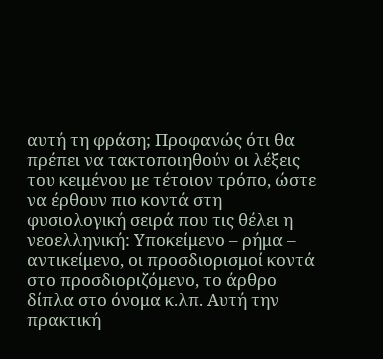αυτή τη φράση; Προφανώς ότι θα πρέπει να τακτοποιηθούν οι λέξεις του κειμένου με τέτοιον τρόπο, ώστε να έρθουν πιο κοντά στη φυσιολογική σειρά που τις θέλει η νεοελληνική: Υποκείμενο – ρήμα – αντικείμενο, οι προσδιορισμοί κοντά στο προσδιοριζόμενο, το άρθρο δίπλα στο όνομα κ.λπ. Αυτή την πρακτική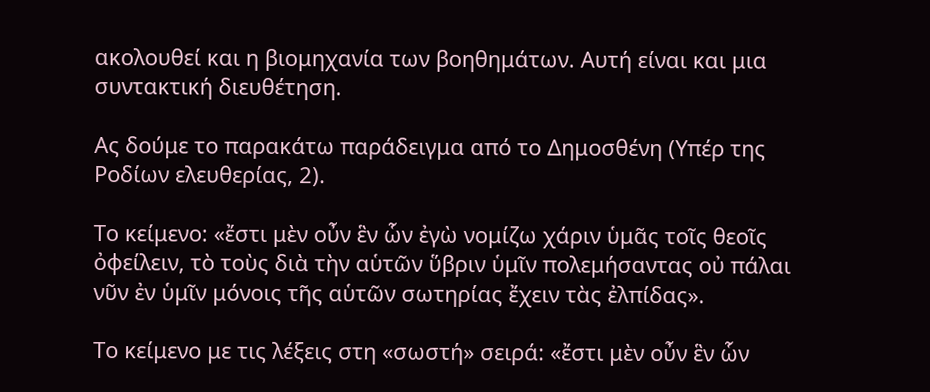ακολουθεί και η βιομηχανία των βοηθημάτων. Αυτή είναι και μια συντακτική διευθέτηση.

Ας δούμε το παρακάτω παράδειγμα από το Δημοσθένη (Υπέρ της Ροδίων ελευθερίας, 2).

Το κείμενο: «ἔστι μὲν οὖν ἓν ὧν ἐγὼ νομίζω χάριν ὑμᾶς τοῖς θεοῖς ὀφείλειν, τὸ τοὺς διὰ τὴν αὑτῶν ὕβριν ὑμῖν πολεμήσαντας οὐ πάλαι νῦν ἐν ὑμῖν μόνοις τῆς αὑτῶν σωτηρίας ἔχειν τὰς ἐλπίδας».

Το κείμενο με τις λέξεις στη «σωστή» σειρά: «ἔστι μὲν οὖν ἓν ὧν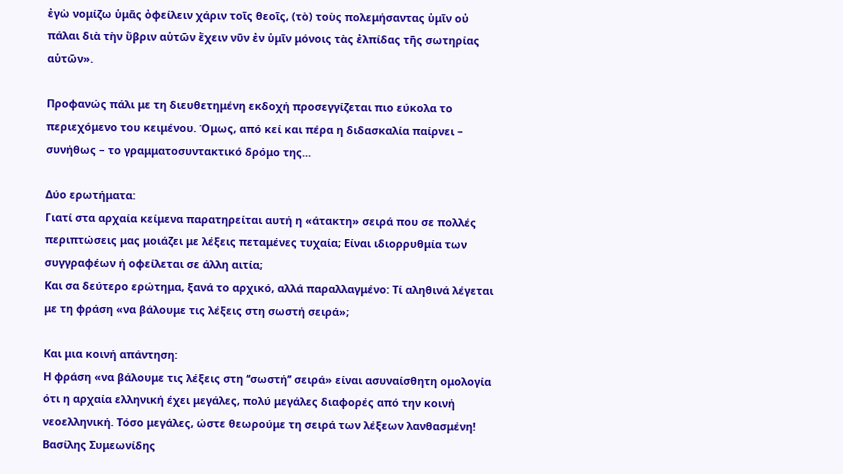ἐγὼ νομίζω ὑμᾶς ὀφείλειν χάριν τοῖς θεοῖς, (τὸ) τοὺς πολεμήσαντας ὑμῖν οὐ πάλαι διὰ τὴν ὕβριν αὑτῶν ἔχειν νῦν ἐν ὑμῖν μόνοις τὰς ἐλπίδας τῆς σωτηρίας αὑτῶν».

Προφανώς πάλι με τη διευθετημένη εκδοχή προσεγγίζεται πιο εύκολα το περιεχόμενο του κειμένου. Όμως, από κεί και πέρα η διδασκαλία παίρνει – συνήθως – το γραμματοσυντακτικό δρόμο της...

Δύο ερωτήματα:
Γιατί στα αρχαία κείμενα παρατηρείται αυτή η «άτακτη» σειρά που σε πολλές περιπτώσεις μας μοιάζει με λέξεις πεταμένες τυχαία; Είναι ιδιορρυθμία των συγγραφέων ή οφείλεται σε άλλη αιτία;
Και σα δεύτερο ερώτημα, ξανά το αρχικό, αλλά παραλλαγμένο: Τί αληθινά λέγεται με τη φράση «να βάλουμε τις λέξεις στη σωστή σειρά»;

Και μια κοινή απάντηση:
Η φράση «να βάλουμε τις λέξεις στη ‘‘σωστή’’ σειρά» είναι ασυναίσθητη ομολογία ότι η αρχαία ελληνική έχει μεγάλες, πολύ μεγάλες διαφορές από την κοινή νεοελληνική. Τόσο μεγάλες, ώστε θεωρούμε τη σειρά των λέξεων λανθασμένη!
Βασίλης Συμεωνίδης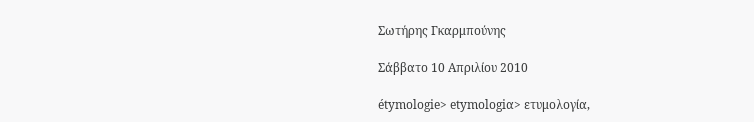Σωτήρης Γκαρμπούνης

Σάββατο 10 Απριλίου 2010

étymologie> etymologiα> ετυμολογία,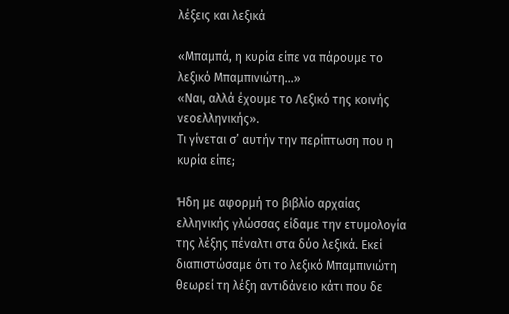λέξεις και λεξικά

«Μπαμπά, η κυρία είπε να πάρουμε το λεξικό Μπαμπινιώτη...»
«Ναι, αλλά έχουμε το Λεξικό της κοινής νεοελληνικής».
Τι γίνεται σ’ αυτήν την περίπτωση που η κυρία είπε;

Ήδη με αφορμή το βιβλίο αρχαίας ελληνικής γλώσσας είδαμε την ετυμολογία της λέξης πέναλτι στα δύο λεξικά. Εκεί διαπιστώσαμε ότι το λεξικό Μπαμπινιώτη θεωρεί τη λέξη αντιδάνειο κάτι που δε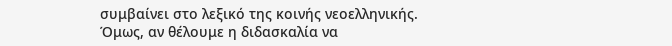συμβαίνει στο λεξικό της κοινής νεοελληνικής. Όμως, αν θέλουμε η διδασκαλία να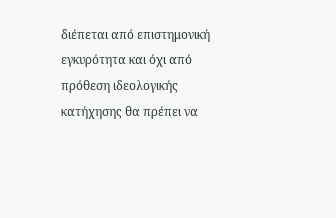διέπεται από επιστημονική εγκυρότητα και όχι από πρόθεση ιδεολογικής κατήχησης θα πρέπει να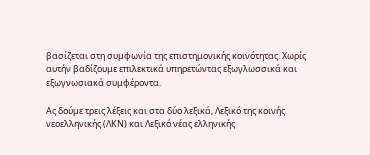βασίζεται στη συμφωνία της επιστημονικής κοινότητας. Χωρίς αυτήν βαδίζουμε επιλεκτικά υπηρετώντας εξωγλωσσικά και εξωγνωσιακά συμφέροντα.

Ας δούμε τρεις λέξεις και στα δύο λεξικά, Λεξικό της κοινής νεοελληνικής (ΛΚΝ) και Λεξικό νέας ελληνικής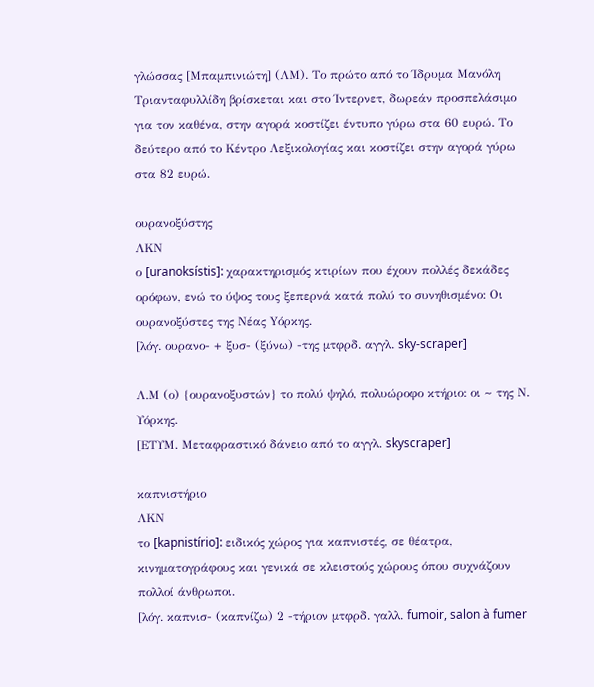γλώσσας [Μπαμπινιώτη] (ΛΜ). Το πρώτο από το Ίδρυμα Μανόλη Τριανταφυλλίδη βρίσκεται και στο Ίντερνετ, δωρεάν προσπελάσιμο για τον καθένα, στην αγορά κοστίζει έντυπο γύρω στα 60 ευρώ. Το δεύτερο από το Κέντρο Λεξικολογίας και κοστίζει στην αγορά γύρω στα 82 ευρώ.

ουρανοξύστης
ΛΚΝ
ο [uranoksístis]: χαρακτηρισμός κτιρίων που έχουν πολλές δεκάδες ορόφων, ενώ το ύψος τους ξεπερνά κατά πολύ το συνηθισμένο: Οι ουρανοξύστες της Nέας Yόρκης.
[λόγ. ουρανο- + ξυσ- (ξύνω) -της μτφρδ. αγγλ. sky-scraper]

Λ.Μ (ο) {ουρανοξυστών} το πολύ ψηλό, πολυώροφο κτήριο: οι ~ της Ν. Υόρκης.
[ΕΤΥΜ. Μεταφραστικό δάνειο από το αγγλ. skyscraper]

καπνιστήριο
ΛΚΝ
το [kapnistírio]: ειδικός χώρος για καπνιστές, σε θέατρα, κινηματογράφους και γενικά σε κλειστούς χώρους όπου συχνάζουν πολλοί άνθρωποι.
[λόγ. καπνισ- (καπνίζω) 2 -τήριον μτφρδ. γαλλ. fumoir, salon à fumer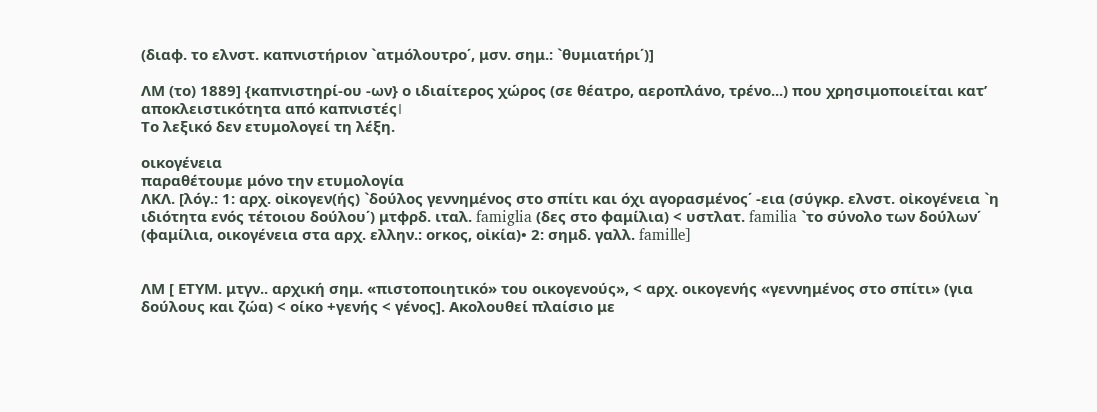(διαφ. το ελνστ. καπνιστήριον `ατμόλουτρο΄, μσν. σημ.: `θυμιατήρι΄)]

ΛΜ (το) 1889] {καπνιστηρί-ου -ων} ο ιδιαίτερος χώρος (σε θέατρο, αεροπλάνο, τρένο...) που χρησιμοποιείται κατ’ αποκλειστικότητα από καπνιστές।
Το λεξικό δεν ετυμολογεί τη λέξη.

οικογένεια
παραθέτουμε μόνο την ετυμολογία
ΛΚΛ. [λόγ.: 1: αρχ. οἰκογεν(ής) `δούλος γεννημένος στο σπίτι και όχι αγορασμένος΄ -εια (σύγκρ. ελνστ. οἰκογένεια `η ιδιότητα ενός τέτοιου δούλου΄) μτφρδ. ιταλ. famiglia (δες στο φαμίλια) < υστλατ. familia `το σύνολο των δούλων΄ (φαμίλια, οικογένεια στα αρχ. ελλην.: οrκος, οἰκία)• 2: σημδ. γαλλ. famille]


ΛΜ [ ΕΤΥΜ. μτγν.. αρχική σημ. «πιστοποιητικό» του οικογενούς», < αρχ. οικογενής «γεννημένος στο σπίτι» (για δούλους και ζώα) < οίκο +γενής < γένος]. Ακολουθεί πλαίσιο με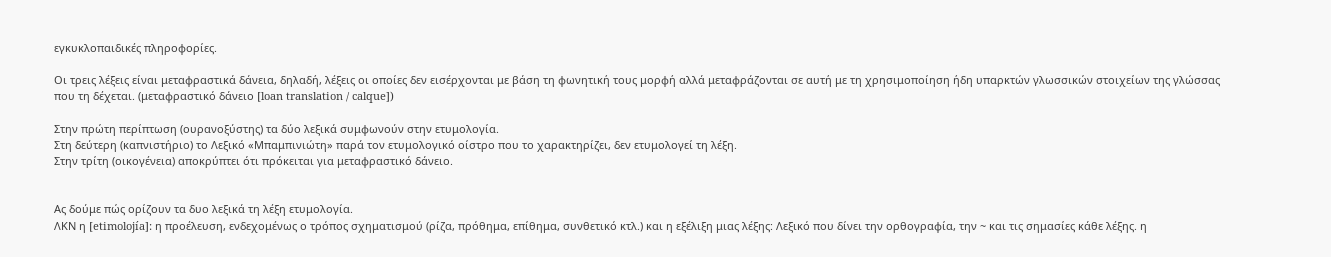εγκυκλοπαιδικές πληροφορίες.

Οι τρεις λέξεις είναι μεταφραστικά δάνεια, δηλαδή, λέξεις οι οποίες δεν εισέρχονται με βάση τη φωνητική τους μορφή αλλά μεταφράζονται σε αυτή με τη χρησιμοποίηση ήδη υπαρκτών γλωσσικών στοιχείων της γλώσσας που τη δέχεται. (μεταφραστικό δάνειο [loan translation / calque])

Στην πρώτη περίπτωση (ουρανοξύστης) τα δύο λεξικά συμφωνούν στην ετυμολογία.
Στη δεύτερη (καπνιστήριο) το Λεξικό «Μπαμπινιώτη» παρά τον ετυμολογικό οίστρο που το χαρακτηρίζει, δεν ετυμολογεί τη λέξη.
Στην τρίτη (οικογένεια) αποκρύπτει ότι πρόκειται για μεταφραστικό δάνειο.


Ας δούμε πώς ορίζουν τα δυο λεξικά τη λέξη ετυμολογία.
ΛΚΝ η [etimolojía]: η προέλευση, ενδεχομένως ο τρόπος σχηματισμού (ρίζα, πρόθημα, επίθημα, συνθετικό κτλ.) και η εξέλιξη μιας λέξης: Λεξικό που δίνει την ορθογραφία, την ~ και τις σημασίες κάθε λέξης. η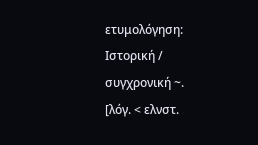ετυμολόγηση: Iστορική / συγχρονική ~.
[λόγ. < ελνστ.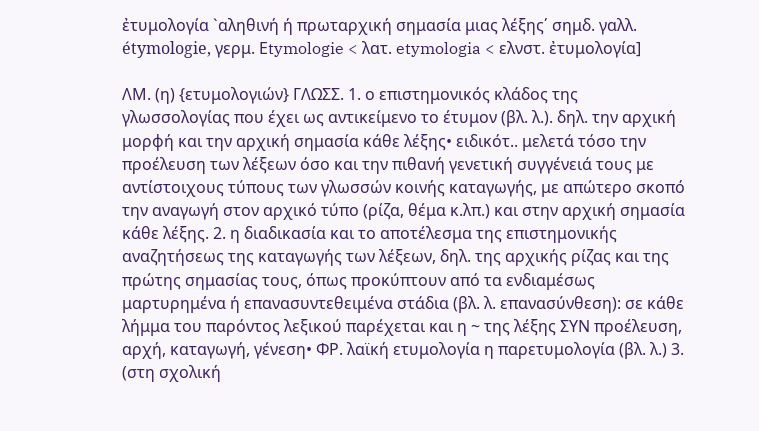ἐτυμολογία `αληθινή ή πρωταρχική σημασία μιας λέξης΄ σημδ. γαλλ. étymologie, γερμ. Εtymologie < λατ. etymologia < ελνστ. ἐτυμολογία]

ΛΜ. (η) {ετυμολογιών} ΓΛΩΣΣ. 1. ο επιστημονικός κλάδος της γλωσσολογίας που έχει ως αντικείμενο το έτυμον (βλ. λ.). δηλ. την αρχική μορφή και την αρχική σημασία κάθε λέξης• ειδικότ.. μελετά τόσο την προέλευση των λέξεων όσο και την πιθανή γενετική συγγένειά τους με αντίστοιχους τύπους των γλωσσών κοινής καταγωγής, με απώτερο σκοπό την αναγωγή στον αρχικό τύπο (ρίζα, θέμα κ.λπ.) και στην αρχική σημασία κάθε λέξης. 2. η διαδικασία και το αποτέλεσμα της επιστημονικής αναζητήσεως της καταγωγής των λέξεων, δηλ. της αρχικής ρίζας και της πρώτης σημασίας τους, όπως προκύπτουν από τα ενδιαμέσως μαρτυρημένα ή επανασυντεθειμένα στάδια (βλ. λ. επανασύνθεση): σε κάθε λήμμα του παρόντος λεξικού παρέχεται και η ~ της λέξης ΣΥΝ προέλευση, αρχή, καταγωγή, γένεση• ΦΡ. λαϊκή ετυμολογία η παρετυμολογία (βλ. λ.) 3. (στη σχολική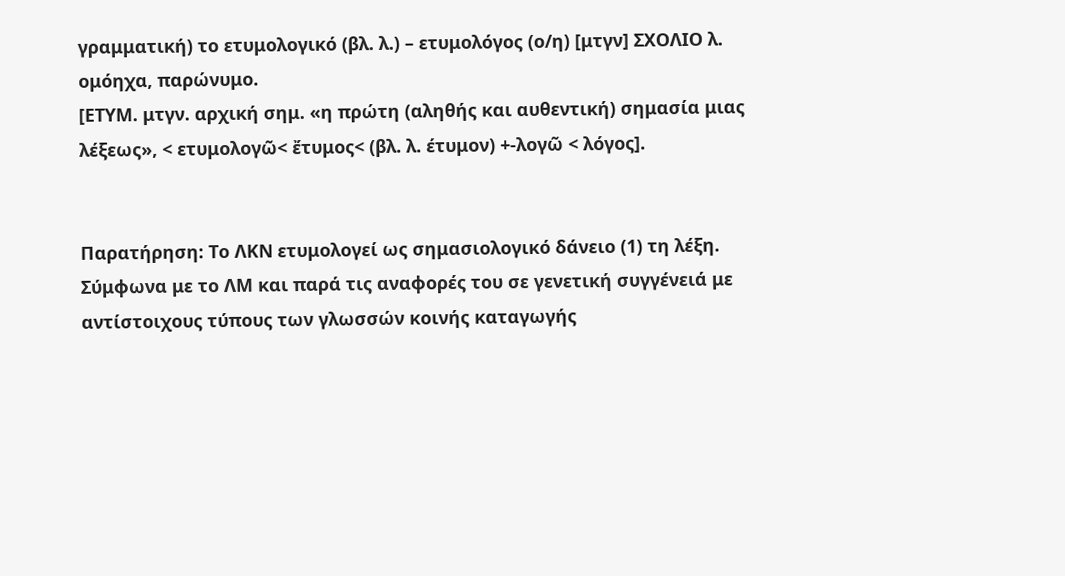γραμματική) το ετυμολογικό (βλ. λ.) – ετυμολόγος (ο/η) [μτγν] ΣΧΟΛΙΟ λ. ομόηχα, παρώνυμο.
[ΕΤΥΜ. μτγν. αρχική σημ. «η πρώτη (αληθής και αυθεντική) σημασία μιας λέξεως», < ετυμολογῶ< ἔτυμος< (βλ. λ. έτυμον) +-λογῶ < λόγος].


Παρατήρηση: Το ΛΚΝ ετυμολογεί ως σημασιολογικό δάνειο (1) τη λέξη. Σύμφωνα με το ΛΜ και παρά τις αναφορές του σε γενετική συγγένειά με αντίστοιχους τύπους των γλωσσών κοινής καταγωγής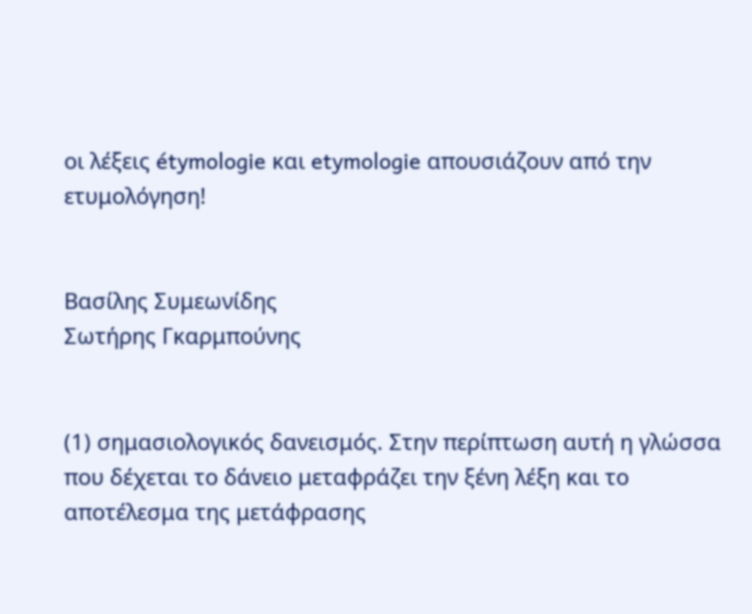οι λέξεις étymologie και etymologie απουσιάζουν από την ετυμολόγηση!


Βασίλης Συμεωνίδης
Σωτήρης Γκαρμπούνης


(1) σημασιολογικός δανεισμός. Στην περίπτωση αυτή η γλώσσα που δέχεται το δάνειο μεταφράζει την ξένη λέξη και το αποτέλεσμα της μετάφρασης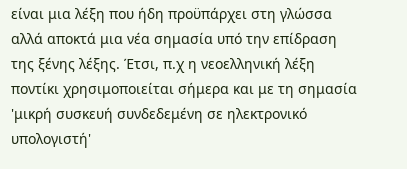είναι μια λέξη που ήδη προϋπάρχει στη γλώσσα αλλά αποκτά μια νέα σημασία υπό την επίδραση της ξένης λέξης. Έτσι, π.χ η νεοελληνική λέξη ποντίκι χρησιμοποιείται σήμερα και με τη σημασία 'μικρή συσκευή συνδεδεμένη σε ηλεκτρονικό υπολογιστή'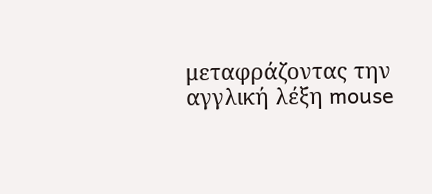μεταφράζοντας την αγγλική λέξη mouse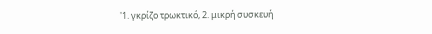'1. γκρίζο τρωκτικό, 2. μικρή συσκευή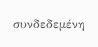συνδεδεμένη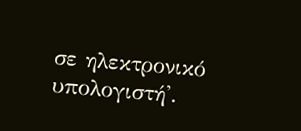σε ηλεκτρονικό υπολογιστή'.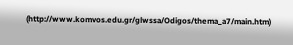(http://www.komvos.edu.gr/glwssa/Odigos/thema_a7/main.htm)